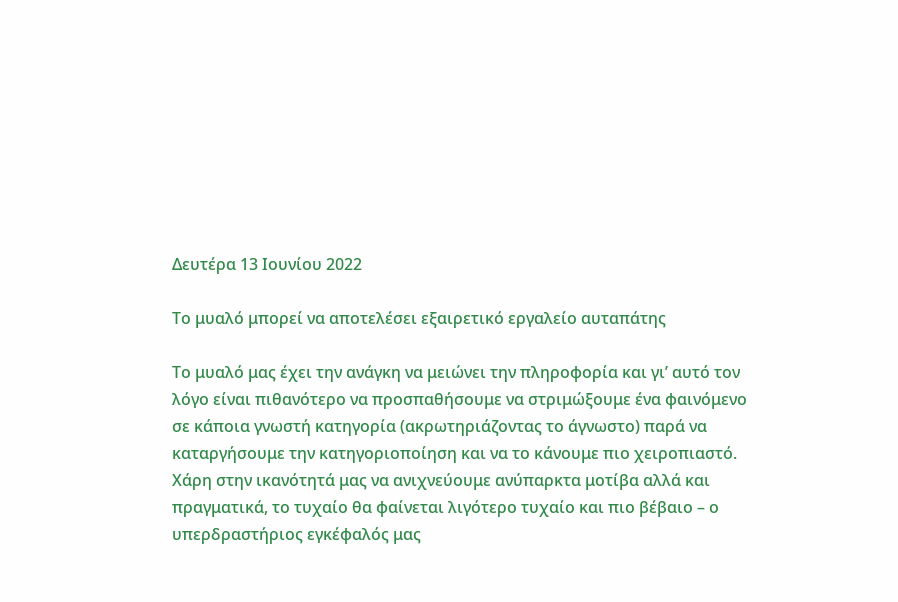Δευτέρα 13 Ιουνίου 2022

Το μυαλό μπορεί να αποτελέσει εξαιρετικό εργαλείο αυταπάτης

Το μυαλό μας έχει την ανάγκη να μειώνει την πληροφορία και γι’ αυτό τον λόγο είναι πιθανότερο να προσπαθήσουμε να στριμώξουμε ένα φαινόμενο σε κάποια γνωστή κατηγορία (ακρωτηριάζοντας το άγνωστο) παρά να καταργήσουμε την κατηγοριοποίηση και να το κάνουμε πιο χειροπιαστό. Χάρη στην ικανότητά μας να ανιχνεύουμε ανύπαρκτα μοτίβα αλλά και πραγματικά, το τυχαίο θα φαίνεται λιγότερο τυχαίο και πιο βέβαιο – ο υπερδραστήριος εγκέφαλός μας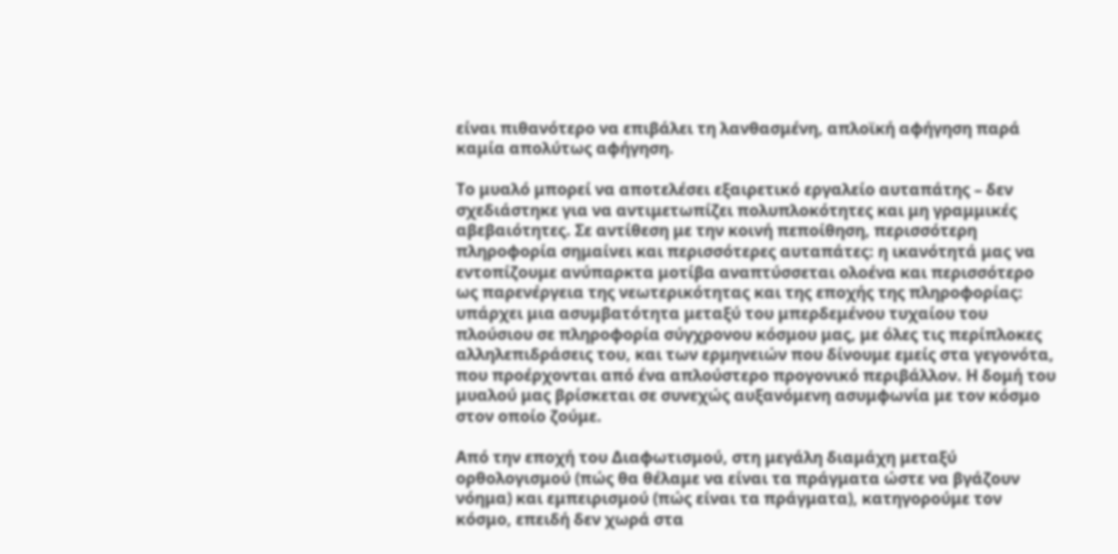είναι πιθανότερο να επιβάλει τη λανθασμένη, απλοϊκή αφήγηση παρά καμία απολύτως αφήγηση.

Το μυαλό μπορεί να αποτελέσει εξαιρετικό εργαλείο αυταπάτης – δεν σχεδιάστηκε για να αντιμετωπίζει πολυπλοκότητες και μη γραμμικές αβεβαιότητες. Σε αντίθεση με την κοινή πεποίθηση, περισσότερη πληροφορία σημαίνει και περισσότερες αυταπάτες: η ικανότητά μας να εντοπίζουμε ανύπαρκτα μοτίβα αναπτύσσεται ολοένα και περισσότερο ως παρενέργεια της νεωτερικότητας και της εποχής της πληροφορίας: υπάρχει μια ασυμβατότητα μεταξύ του μπερδεμένου τυχαίου του πλούσιου σε πληροφορία σύγχρονου κόσμου μας, με όλες τις περίπλοκες αλληλεπιδράσεις του, και των ερμηνειών που δίνουμε εμείς στα γεγονότα, που προέρχονται από ένα απλούστερο προγονικό περιβάλλον. Η δομή του μυαλού μας βρίσκεται σε συνεχώς αυξανόμενη ασυμφωνία με τον κόσμο στον οποίο ζούμε.

Από την εποχή του Διαφωτισμού, στη μεγάλη διαμάχη μεταξύ ορθολογισμού (πώς θα θέλαμε να είναι τα πράγματα ώστε να βγάζουν νόημα) και εμπειρισμού (πώς είναι τα πράγματα), κατηγορούμε τον κόσμο, επειδή δεν χωρά στα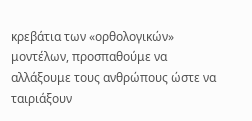κρεβάτια των «ορθολογικών» μοντέλων, προσπαθούμε να αλλάξουμε τους ανθρώπους ώστε να ταιριάξουν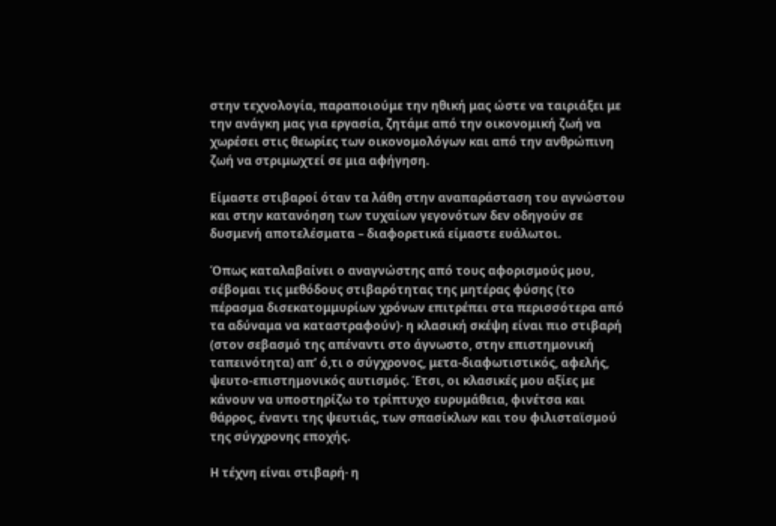στην τεχνολογία, παραποιούμε την ηθική μας ώστε να ταιριάξει με την ανάγκη μας για εργασία, ζητάμε από την οικονομική ζωή να χωρέσει στις θεωρίες των οικονομολόγων και από την ανθρώπινη ζωή να στριμωχτεί σε μια αφήγηση.

Είμαστε στιβαροί όταν τα λάθη στην αναπαράσταση του αγνώστου και στην κατανόηση των τυχαίων γεγονότων δεν οδηγούν σε δυσμενή αποτελέσματα – διαφορετικά είμαστε ευάλωτοι.

Όπως καταλαβαίνει ο αναγνώστης από τους αφορισμούς μου, σέβομαι τις μεθόδους στιβαρότητας της μητέρας φύσης (το πέρασμα δισεκατομμυρίων χρόνων επιτρέπει στα περισσότερα από τα αδύναμα να καταστραφούν)· η κλασική σκέψη είναι πιο στιβαρή (στον σεβασμό της απέναντι στο άγνωστο, στην επιστημονική ταπεινότητα) απ’ ό,τι ο σύγχρονος, μετα-διαφωτιστικός, αφελής, ψευτο-επιστημονικός αυτισμός. Έτσι, οι κλασικές μου αξίες με κάνουν να υποστηρίζω το τρίπτυχο ευρυμάθεια, φινέτσα και θάρρος, έναντι της ψευτιάς, των σπασίκλων και του φιλισταϊσμού της σύγχρονης εποχής.

Η τέχνη είναι στιβαρή· η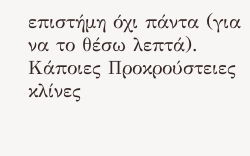επιστήμη όχι πάντα (για να το θέσω λεπτά). Κάποιες Προκρούστειες κλίνες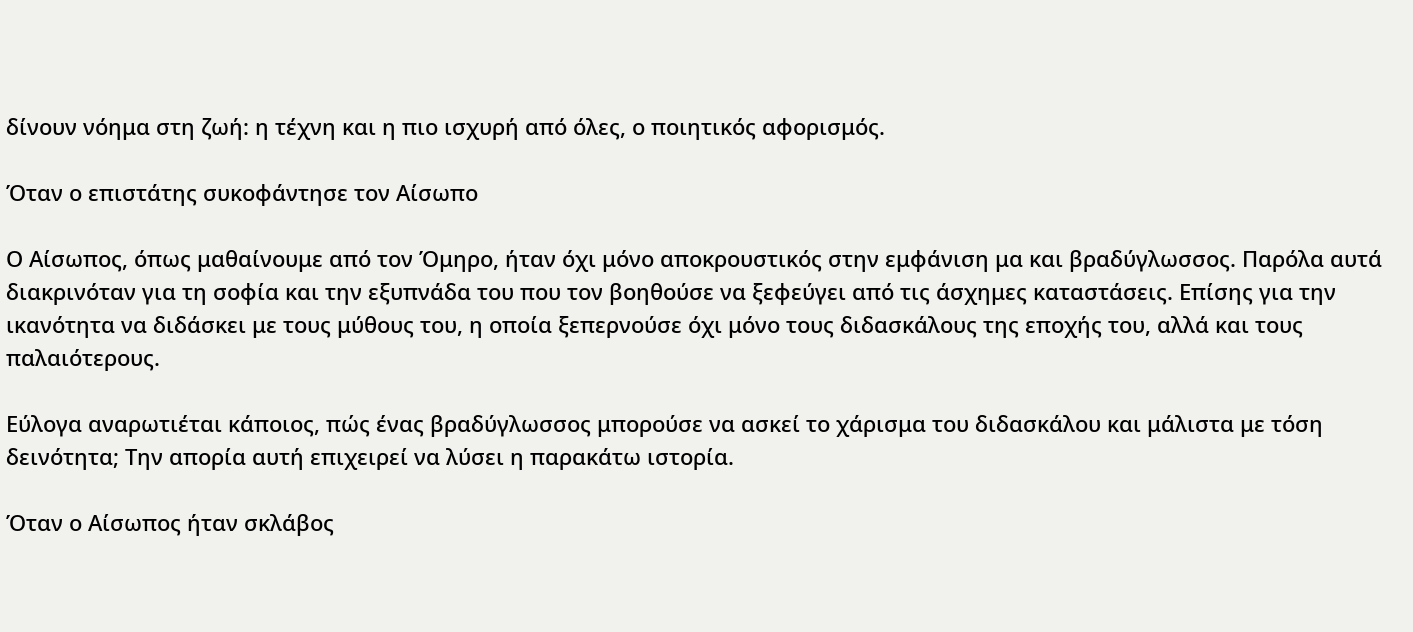δίνουν νόημα στη ζωή: η τέχνη και η πιο ισχυρή από όλες, ο ποιητικός αφορισμός.

Όταν ο επιστάτης συκοφάντησε τον Αίσωπο

Ο Αίσωπος, όπως μαθαίνουμε από τον Όμηρο, ήταν όχι μόνο αποκρουστικός στην εμφάνιση μα και βραδύγλωσσος. Παρόλα αυτά διακρινόταν για τη σοφία και την εξυπνάδα του που τον βοηθούσε να ξεφεύγει από τις άσχημες καταστάσεις. Επίσης για την ικανότητα να διδάσκει με τους μύθους του, η οποία ξεπερνούσε όχι μόνο τους διδασκάλους της εποχής του, αλλά και τους παλαιότερους.

Εύλογα αναρωτιέται κάποιος, πώς ένας βραδύγλωσσος μπορούσε να ασκεί το χάρισμα του διδασκάλου και μάλιστα με τόση δεινότητα; Την απορία αυτή επιχειρεί να λύσει η παρακάτω ιστορία.

Όταν ο Αίσωπος ήταν σκλάβος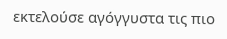εκτελούσε αγόγγυστα τις πιο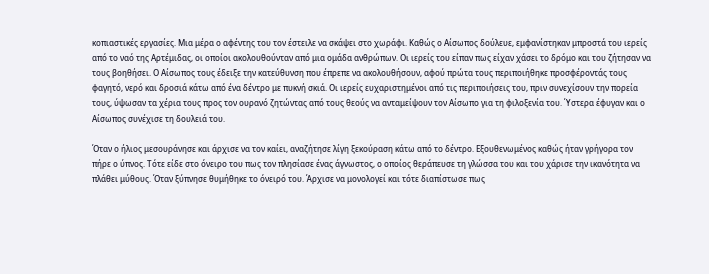κοπιαστικές εργασίες. Μια μέρα ο αφέντης του τον έστειλε να σκάψει στο χωράφι. Καθώς ο Αίσωπος δούλευε, εμφανίστηκαν μπροστά του ιερείς από το ναό της Αρτέμιδας, οι οποίοι ακολουθούνταν από μια ομάδα ανθρώπων. Οι ιερείς του είπαν πως είχαν χάσει το δρόμο και του ζήτησαν να τους βοηθήσει. Ο Αίσωπος τους έδειξε την κατεύθυνση που έπρεπε να ακολουθήσουν, αφού πρώτα τους περιποιήθηκε προσφέροντάς τους φαγητό, νερό και δροσιά κάτω από ένα δέντρο με πυκνή σκιά. Οι ιερείς ευχαριστημένοι από τις περιποιήσεις του, πριν συνεχίσουν την πορεία τους, ύψωσαν τα χέρια τους προς τον ουρανό ζητώντας από τους θεούς να ανταμείψουν τον Αίσωπο για τη φιλοξενία του. Ύστερα έφυγαν και ο Αίσωπος συνέχισε τη δουλειά του.

Όταν ο ήλιος μεσουράνησε και άρχισε να τον καίει, αναζήτησε λίγη ξεκούραση κάτω από το δέντρο. Εξουθενωμένος καθώς ήταν γρήγορα τον πήρε ο ύπνος. Τότε είδε στο όνειρο του πως τον πλησίασε ένας άγνωστος, ο οποίος θεράπευσε τη γλώσσα του και του χάρισε την ικανότητα να πλάθει μύθους. Όταν ξύπνησε θυμήθηκε το όνειρό του. Άρχισε να μονολογεί και τότε διαπίστωσε πως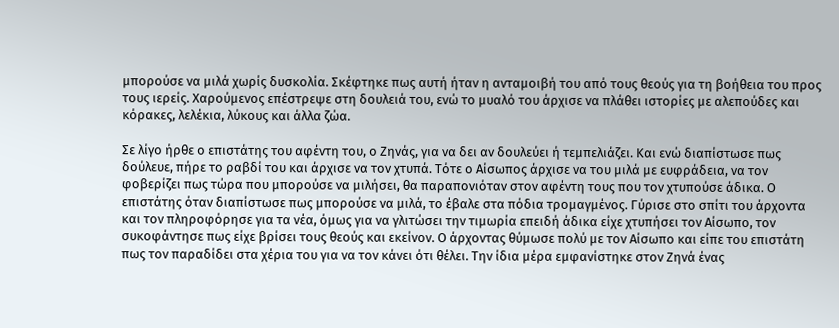μπορούσε να μιλά χωρίς δυσκολία. Σκέφτηκε πως αυτή ήταν η ανταμοιβή του από τους θεούς για τη βοήθεια του προς τους ιερείς. Χαρούμενος επέστρεψε στη δουλειά του, ενώ το μυαλό του άρχισε να πλάθει ιστορίες με αλεπούδες και κόρακες, λελέκια, λύκους και άλλα ζώα.

Σε λίγο ήρθε ο επιστάτης του αφέντη του, ο Ζηνάς, για να δει αν δουλεύει ή τεμπελιάζει. Και ενώ διαπίστωσε πως δούλευε, πήρε το ραβδί του και άρχισε να τον χτυπά. Τότε ο Αίσωπος άρχισε να του μιλά με ευφράδεια, να τον φοβερίζει πως τώρα που μπορούσε να μιλήσει, θα παραπονιόταν στον αφέντη τους που τον χτυπούσε άδικα. Ο επιστάτης όταν διαπίστωσε πως μπορούσε να μιλά, το έβαλε στα πόδια τρομαγμένος. Γύρισε στο σπίτι του άρχοντα και τον πληροφόρησε για τα νέα, όμως για να γλιτώσει την τιμωρία επειδή άδικα είχε χτυπήσει τον Αίσωπο, τον συκοφάντησε πως είχε βρίσει τους θεούς και εκείνον. Ο άρχοντας θύμωσε πολύ με τον Αίσωπο και είπε του επιστάτη πως τον παραδίδει στα χέρια του για να τον κάνει ότι θέλει. Την ίδια μέρα εμφανίστηκε στον Ζηνά ένας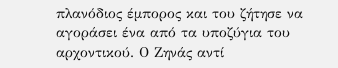πλανόδιος έμπορος και του ζήτησε να αγοράσει ένα από τα υποζύγια του αρχοντικού. Ο Ζηνάς αντί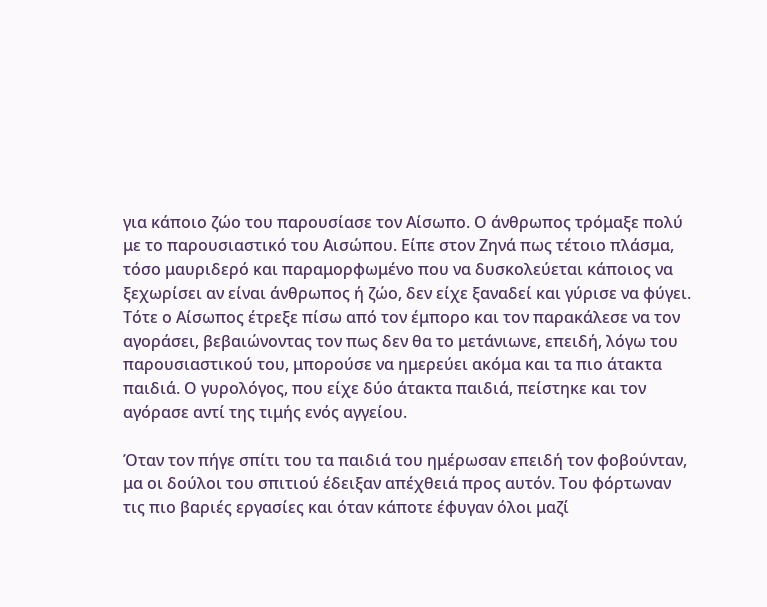για κάποιο ζώο του παρουσίασε τον Αίσωπο. Ο άνθρωπος τρόμαξε πολύ με το παρουσιαστικό του Αισώπου. Είπε στον Ζηνά πως τέτοιο πλάσμα, τόσο μαυριδερό και παραμορφωμένο που να δυσκολεύεται κάποιος να ξεχωρίσει αν είναι άνθρωπος ή ζώο, δεν είχε ξαναδεί και γύρισε να φύγει. Τότε ο Αίσωπος έτρεξε πίσω από τον έμπορο και τον παρακάλεσε να τον αγοράσει, βεβαιώνοντας τον πως δεν θα το μετάνιωνε, επειδή, λόγω του παρουσιαστικού του, μπορούσε να ημερεύει ακόμα και τα πιο άτακτα παιδιά. Ο γυρολόγος, που είχε δύο άτακτα παιδιά, πείστηκε και τον αγόρασε αντί της τιμής ενός αγγείου.

Όταν τον πήγε σπίτι του τα παιδιά του ημέρωσαν επειδή τον φοβούνταν, μα οι δούλοι του σπιτιού έδειξαν απέχθειά προς αυτόν. Του φόρτωναν τις πιο βαριές εργασίες και όταν κάποτε έφυγαν όλοι μαζί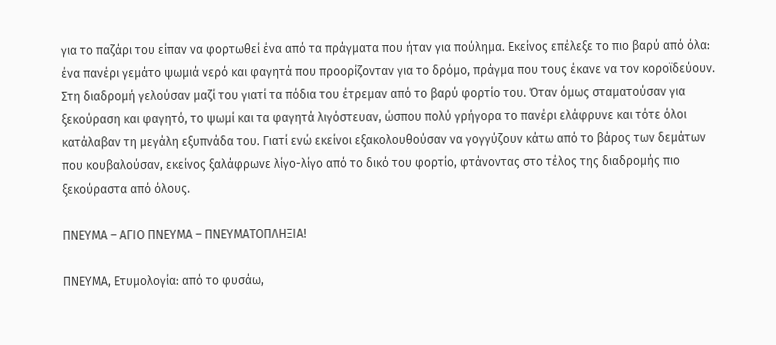για το παζάρι του είπαν να φορτωθεί ένα από τα πράγματα που ήταν για πούλημα. Εκείνος επέλεξε το πιο βαρύ από όλα: ένα πανέρι γεμάτο ψωμιά νερό και φαγητά που προορίζονταν για το δρόμο, πράγμα που τους έκανε να τον κοροϊδεύουν. Στη διαδρομή γελούσαν μαζί του γιατί τα πόδια του έτρεμαν από το βαρύ φορτίο του. Όταν όμως σταματούσαν για ξεκούραση και φαγητό, το ψωμί και τα φαγητά λιγόστευαν, ώσπου πολύ γρήγορα το πανέρι ελάφρυνε και τότε όλοι κατάλαβαν τη μεγάλη εξυπνάδα του. Γιατί ενώ εκείνοι εξακολουθούσαν να γογγύζουν κάτω από το βάρος των δεμάτων που κουβαλούσαν, εκείνος ξαλάφρωνε λίγο-λίγο από το δικό του φορτίο, φτάνοντας στο τέλος της διαδρομής πιο ξεκούραστα από όλους.

ΠΝΕΥΜΑ – ΑΓΙΟ ΠΝΕΥΜΑ – ΠΝΕΥΜΑΤΟΠΛΗΞΙΑ!

ΠΝΕΥΜΑ, Ετυμολογία: από το φυσάω,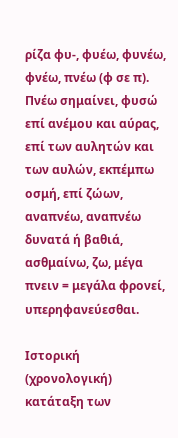ρίζα φυ-, φυέω, φυνέω, φνέω, πνέω (φ σε π). Πνέω σημαίνει, φυσώ επί ανέμου και αύρας, επί των αυλητών και των αυλών, εκπέμπω οσμή, επί ζώων, αναπνέω, αναπνέω δυνατά ή βαθιά, ασθμαίνω, ζω, μέγα πνειν = μεγάλα φρονεί, υπερηφανεύεσθαι.

Ιστορική (χρονολογική) κατάταξη των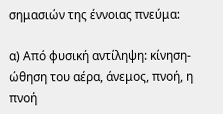σημασιών της έννοιας πνεύμα:

α) Από φυσική αντίληψη: κίνηση-ώθηση του αέρα, άνεμος, πνοή, η πνοή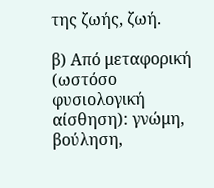της ζωής, ζωή.

β) Από μεταφορική (ωστόσο φυσιολογική αίσθηση): γνώμη, βούληση,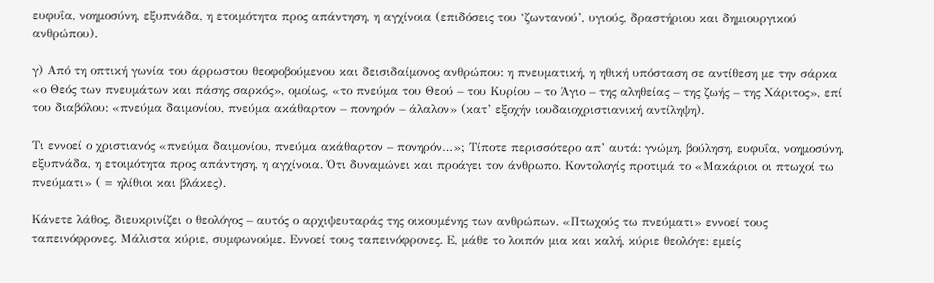ευφυΐα, νοημοσύνη, εξυπνάδα, η ετοιμότητα προς απάντηση, η αγχίνοια (επιδόσεις του ‘ζωντανού’, υγιούς, δραστήριου και δημιουργικού ανθρώπου).

γ) Από τη οπτική γωνία του άρρωστου θεοφοβούμενου και δεισιδαίμονος ανθρώπου: η πνευματική, η ηθική υπόσταση σε αντίθεση με την σάρκα «ο Θεός των πνευμάτων και πάσης σαρκός», ομοίως, «το πνεύμα του Θεού – του Κυρίου – το Άγιο – της αληθείας – της ζωής – της Χάριτος», επί του διαβόλου: «πνεύμα δαιμονίου, πνεύμα ακάθαρτον – πονηρόν – άλαλον» (κατ’ εξοχήν ιουδαιοχριστιανική αντίληψη).

Τι εννοεί ο χριστιανός «πνεύμα δαιμονίου, πνεύμα ακάθαρτον – πονηρόν…»; Τίποτε περισσότερο απ’ αυτά: γνώμη, βούληση, ευφυΐα, νοημοσύνη, εξυπνάδα, η ετοιμότητα προς απάντηση, η αγχίνοια. Ότι δυναμώνει και προάγει τον άνθρωπο. Κοντολογίς προτιμά το «Μακάριοι οι πτωχοί τω πνεύματι» ( = ηλίθιοι και βλάκες).

Κάνετε λάθος, διευκρινίζει ο θεολόγος – αυτός ο αρχιψευταράς της οικουμένης των ανθρώπων. «Πτωχούς τω πνεύματι» εννοεί τους ταπεινόφρονες. Μάλιστα κύριε, συμφωνούμε. Εννοεί τους ταπεινόφρονες. Ε, μάθε το λοιπόν μια και καλή, κύριε θεολόγε: εμείς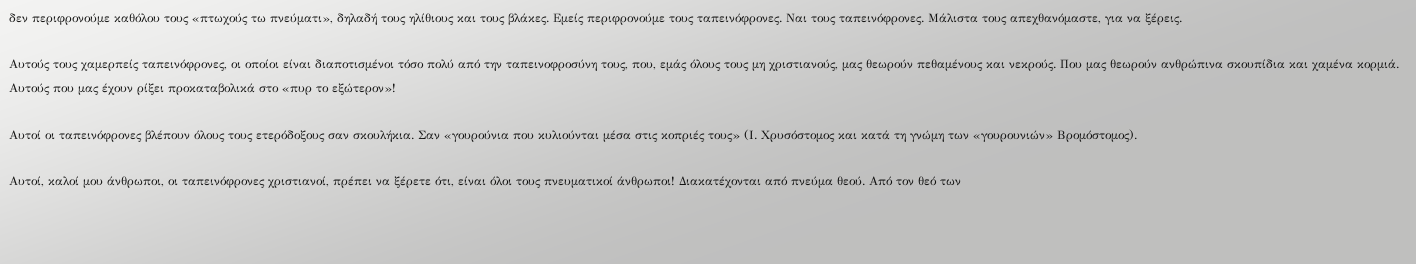δεν περιφρονούμε καθόλου τους «πτωχούς τω πνεύματι», δηλαδή τους ηλίθιους και τους βλάκες. Εμείς περιφρονούμε τους ταπεινόφρονες. Ναι τους ταπεινόφρονες. Μάλιστα τους απεχθανόμαστε, για να ξέρεις.

Αυτούς τους χαμερπείς ταπεινόφρονες, οι οποίοι είναι διαποτισμένοι τόσο πολύ από την ταπεινοφροσύνη τους, που, εμάς όλους τους μη χριστιανούς, μας θεωρούν πεθαμένους και νεκρούς. Που μας θεωρούν ανθρώπινα σκουπίδια και χαμένα κορμιά. Αυτούς που μας έχουν ρίξει προκαταβολικά στο «πυρ το εξώτερον»!

Αυτοί οι ταπεινόφρονες βλέπουν όλους τους ετερόδοξους σαν σκουλήκια. Σαν «γουρούνια που κυλιούνται μέσα στις κοπριές τους» (Ι. Χρυσόστομος και κατά τη γνώμη των «γουρουνιών» Βρομόστομος).

Αυτοί, καλοί μου άνθρωποι, οι ταπεινόφρονες χριστιανοί, πρέπει να ξέρετε ότι, είναι όλοι τους πνευματικοί άνθρωποι! Διακατέχονται από πνεύμα θεού. Από τον θεό των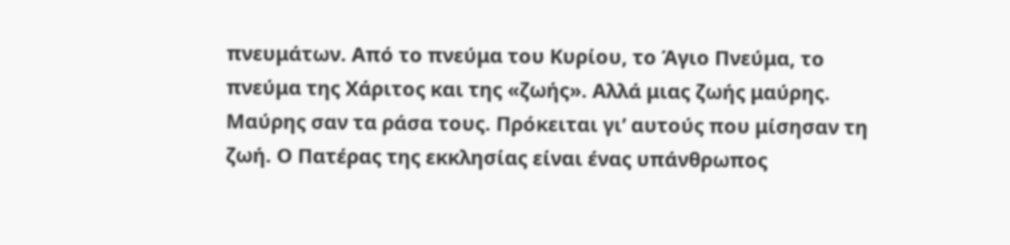πνευμάτων. Από το πνεύμα του Κυρίου, το Άγιο Πνεύμα, το πνεύμα της Χάριτος και της «ζωής». Αλλά μιας ζωής μαύρης. Μαύρης σαν τα ράσα τους. Πρόκειται γι’ αυτούς που μίσησαν τη ζωή. Ο Πατέρας της εκκλησίας είναι ένας υπάνθρωπος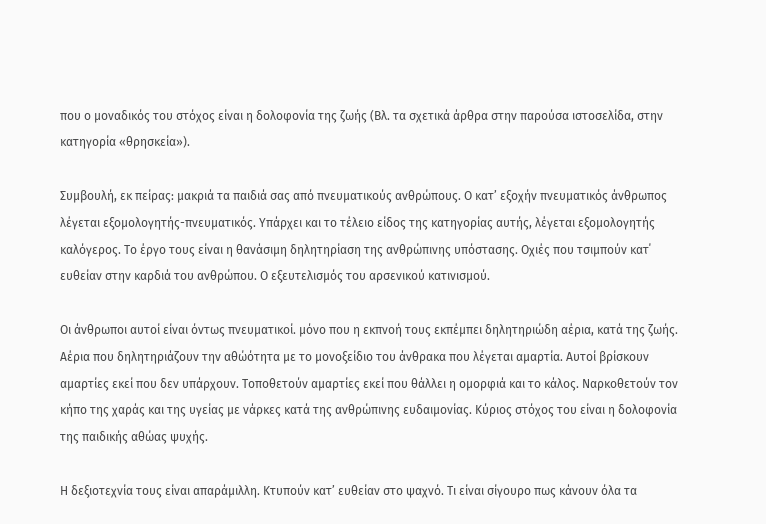που ο μοναδικός του στόχος είναι η δολοφονία της ζωής (Βλ. τα σχετικά άρθρα στην παρούσα ιστοσελίδα, στην κατηγορία «θρησκεία»).

Συμβουλή, εκ πείρας: μακριά τα παιδιά σας από πνευματικούς ανθρώπους. Ο κατ’ εξοχήν πνευματικός άνθρωπος λέγεται εξομολογητής-πνευματικός. Υπάρχει και το τέλειο είδος της κατηγορίας αυτής, λέγεται εξομολογητής καλόγερος. Το έργο τους είναι η θανάσιμη δηλητηρίαση της ανθρώπινης υπόστασης. Οχιές που τσιμπούν κατ΄ ευθείαν στην καρδιά του ανθρώπου. Ο εξευτελισμός του αρσενικού κατινισμού.

Οι άνθρωποι αυτοί είναι όντως πνευματικοί. μόνο που η εκπνοή τους εκπέμπει δηλητηριώδη αέρια, κατά της ζωής. Αέρια που δηλητηριάζουν την αθώότητα με το μονοξείδιο του άνθρακα που λέγεται αμαρτία. Αυτοί βρίσκουν αμαρτίες εκεί που δεν υπάρχουν. Τοποθετούν αμαρτίες εκεί που θάλλει η ομορφιά και το κάλος. Ναρκοθετούν τον κήπο της χαράς και της υγείας με νάρκες κατά της ανθρώπινης ευδαιμονίας. Κύριος στόχος του είναι η δολοφονία της παιδικής αθώας ψυχής.

Η δεξιοτεχνία τους είναι απαράμιλλη. Κτυπούν κατ’ ευθείαν στο ψαχνό. Τι είναι σίγουρο πως κάνουν όλα τα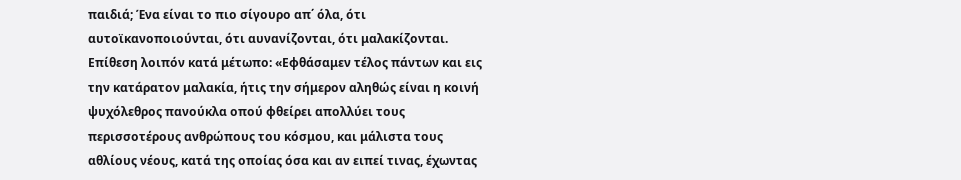παιδιά; Ένα είναι το πιο σίγουρο απ΄ όλα, ότι αυτοϊκανοποιούνται, ότι αυνανίζονται, ότι μαλακίζονται. Επίθεση λοιπόν κατά μέτωπο: «Εφθάσαμεν τέλος πάντων και εις την κατάρατον μαλακία, ήτις την σήμερον αληθώς είναι η κοινή ψυχόλεθρος πανούκλα οπού φθείρει απολλύει τους περισσοτέρους ανθρώπους του κόσμου, και μάλιστα τους αθλίους νέους, κατά της οποίας όσα και αν ειπεί τινας, έχωντας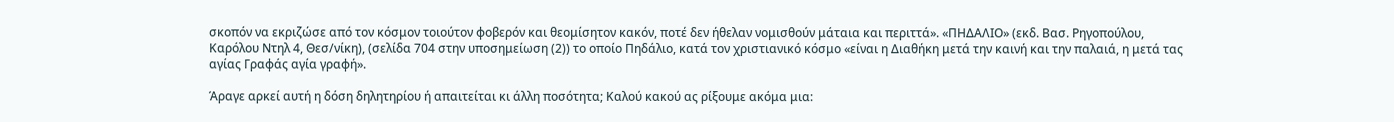σκοπόν να εκριζώσε από τον κόσμον τοιούτον φοβερόν και θεομίσητον κακόν, ποτέ δεν ήθελαν νομισθούν μάταια και περιττά». «ΠΗΔΑΛΙΟ» (εκδ. Βασ. Ρηγοπούλου, Καρόλου Ντηλ 4, Θεσ/νίκη), (σελίδα 704 στην υποσημείωση (2)) το οποίο Πηδάλιο, κατά τον χριστιανικό κόσμο «είναι η Διαθήκη μετά την καινή και την παλαιά, η μετά τας αγίας Γραφάς αγία γραφή».

Άραγε αρκεί αυτή η δόση δηλητηρίου ή απαιτείται κι άλλη ποσότητα; Καλού κακού ας ρίξουμε ακόμα μια: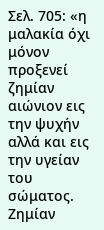Σελ. 705: «η μαλακία όχι μόνον προξενεί ζημίαν αιώνιον εις την ψυχήν αλλά και εις την υγείαν του σώματος. Ζημίαν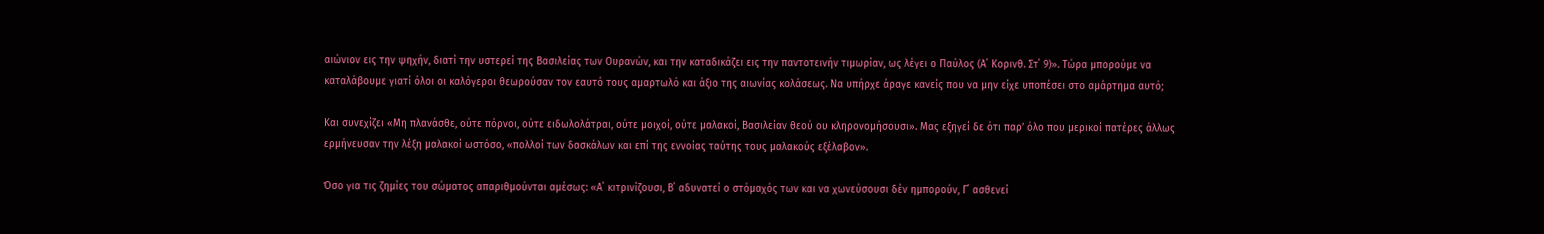αιώνιον εις την ψηχήν, διατί την υστερεί της Βασιλείας των Ουρανών, και την καταδικάζει εις την παντοτεινήν τιμωρίαν, ως λέγει ο Παύλος (Α΄ Κορινθ. Στ΄ 9)». Τώρα μπορούμε να καταλάβουμε γιατί όλοι οι καλόγεροι θεωρούσαν τον εαυτό τους αμαρτωλό και άξιο της αιωνίας κολάσεως. Να υπήρχε άραγε κανείς που να μην είχε υποπέσει στο αμάρτημα αυτό;

Και συνεχίζει «Μη πλανάσθε, ούτε πόρνοι, ούτε ειδωλολάτραι, ούτε μοιχοί, ούτε μαλακοί, Βασιλείαν θεού ου κληρονομήσουσι». Μας εξηγεί δε ότι παρ’ όλο που μερικοί πατέρες άλλως ερμήνευσαν την λέξη μαλακοί ωστόσο, «πολλοί των δασκάλων και επί της εννοίας ταύτης τους μαλακούς εξέλαβον».

Όσο για τις ζημίες του σώματος απαριθμούνται αμέσως: «Α΄ κιτρινίζουσι, Β΄ αδυνατεί ο στόμαχός των και να χωνεύσουσι δέν ημπορούν, Γ΄ ασθενεί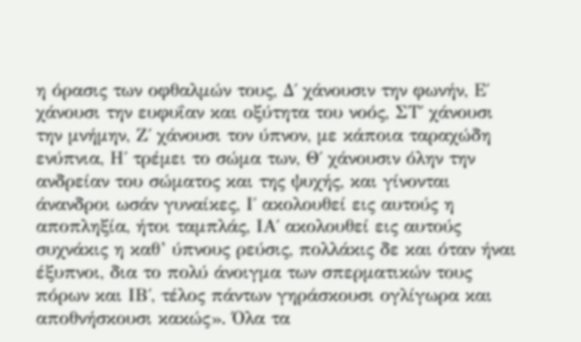η όρασις των οφθαλμών τους, Δ΄ χάνουσιν την φωνήν, Ε΄ χάνουσι την ευφυΐαν και οξύτητα του νοός, ΣΤ΄ χάνουσι την μνήμην, Ζ΄ χάνουσι τον ύπνον, με κάποια ταραχώδη ενύπνια, Η΄ τρέμει το σώμα των, Θ΄ χάνουσιν όλην την ανδρείαν του σώματος και της ψυχής, και γίνονται άνανδροι ωσάν γυναίκες, Ι΄ ακολουθεί εις αυτούς η αποπληξία, ήτοι ταμπλάς, ΙΑ΄ ακολουθεί εις αυτούς συχνάκις η καθ’ ύπνους ρεύσις, πολλάκις δε και όταν ήναι έξυπνοι, δια το πολύ άνοιγμα των σπερματικών τους πόρων και ΙΒ΄, τέλος πάντων γηράσκουσι ογλίγωρα και αποθνήσκουσι κακώς». Όλα τα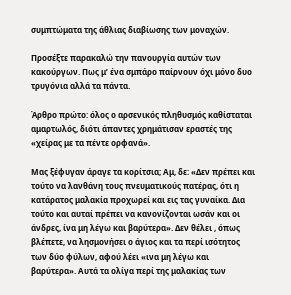συμπτώματα της άθλιας διαβίωσης των μοναχών.

Προσέξτε παρακαλώ την πανουργία αυτών των κακούργων. Πως μ’ ένα σμπάρο παίρνουν όχι μόνο δυο τρυγόνια αλλά τα πάντα.

Άρθρο πρώτο: όλος ο αρσενικός πληθυσμός καθίσταται αμαρτωλός, διότι άπαντες χρημάτισαν εραστές της «χείρας με τα πέντε ορφανά».

Μας ξέφυγαν άραγε τα κορίτσια; Αμ, δε: «Δεν πρέπει και τούτο να λανθάνη τους πνευματικούς πατέρας, ότι η κατάρατος μαλακία προχωρεί και εις τας γυναίκα. Δια τούτο και αυταί πρέπει να κανονίζονται ωσάν και οι άνδρες, ίνα μη λέγω και βαρύτερα». Δεν θέλει , όπως βλέπετε, να λησμονήσει ο άγιος και τα περί ισότητος των δύο φύλων, αφού λέει «ινα μη λέγω και βαρύτερα». Αυτά τα ολίγα περί της μαλακίας των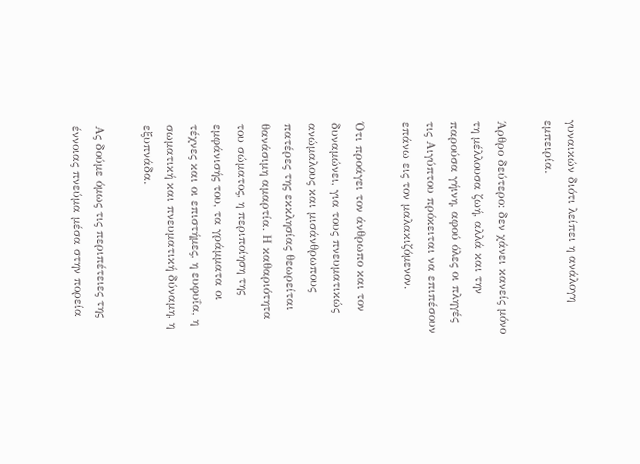γυναικών διότι λείπει η ανάλογη εμπειρία.

Άρθρο δεύτερο: δεν χάνει κανείς μόνο τη μέλλουσα ζωή, αλλά και την παρούσα γήινη, αφού όλες οι πληγές τις Αιγύπτου πρόκειται να επιπέσουν επάνω εις τον μαλακιζόμενον.

Ότι προάγει τον άνθρωπο και τον δυναμώνει, για τους πνευματικώς ανώμαλους και μισάνθρωπους πατέρες της εκκλησίας θεωρείται θανάσιμη αμαρτία. Η καθαριότητα του σώματος, η περιποίηση της εμφάνισής του, τα γράμματα οι τέχνες και οι επιστήμες, η ευφυΐα, η σωματική και πνευματική δύναμη, η εξυπνάδα.

Ας δούμε όμως τις περιπέτειες της έννοιας πνεύμα μέσα στην πορεία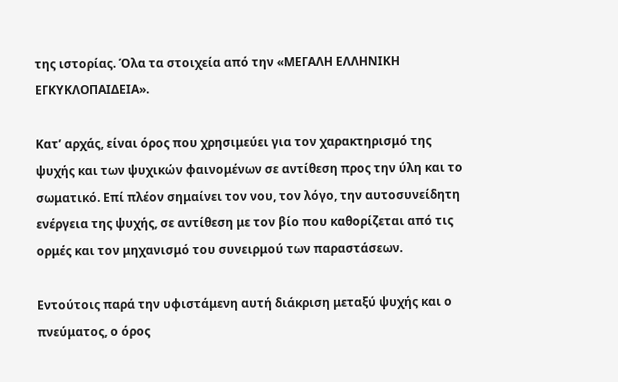της ιστορίας. Όλα τα στοιχεία από την «ΜΕΓΑΛΗ ΕΛΛΗΝΙΚΗ ΕΓΚΥΚΛΟΠΑΙΔΕΙΑ».

Κατ’ αρχάς, είναι όρος που χρησιμεύει για τον χαρακτηρισμό της ψυχής και των ψυχικών φαινομένων σε αντίθεση προς την ύλη και το σωματικό. Επί πλέον σημαίνει τον νου, τον λόγο, την αυτοσυνείδητη ενέργεια της ψυχής, σε αντίθεση με τον βίο που καθορίζεται από τις ορμές και τον μηχανισμό του συνειρμού των παραστάσεων.

Εντούτοις παρά την υφιστάμενη αυτή διάκριση μεταξύ ψυχής και ο πνεύματος, ο όρος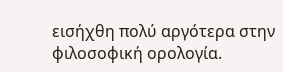εισήχθη πολύ αργότερα στην φιλοσοφική ορολογία.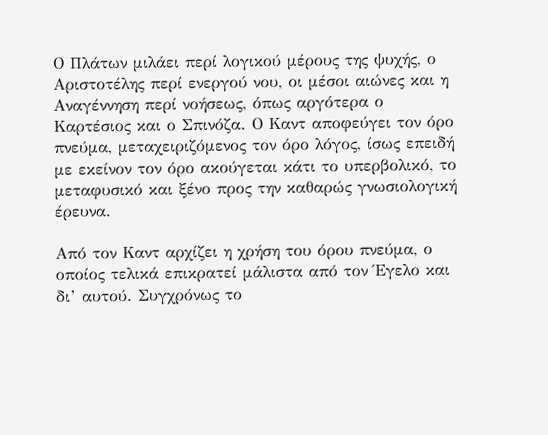Ο Πλάτων μιλάει περί λογικού μέρους της ψυχής, ο Αριστοτέλης περί ενεργού νου, οι μέσοι αιώνες και η Αναγέννηση περί νοήσεως, όπως αργότερα ο Καρτέσιος και ο Σπινόζα. Ο Καντ αποφεύγει τον όρο πνεύμα, μεταχειριζόμενος τον όρο λόγος, ίσως επειδή με εκείνον τον όρο ακούγεται κάτι το υπερβολικό, το μεταφυσικό και ξένο προς την καθαρώς γνωσιολογική έρευνα.

Από τον Καντ αρχίζει η χρήση του όρου πνεύμα, ο οποίος τελικά επικρατεί μάλιστα από τον Έγελο και δι’ αυτού. Συγχρόνως το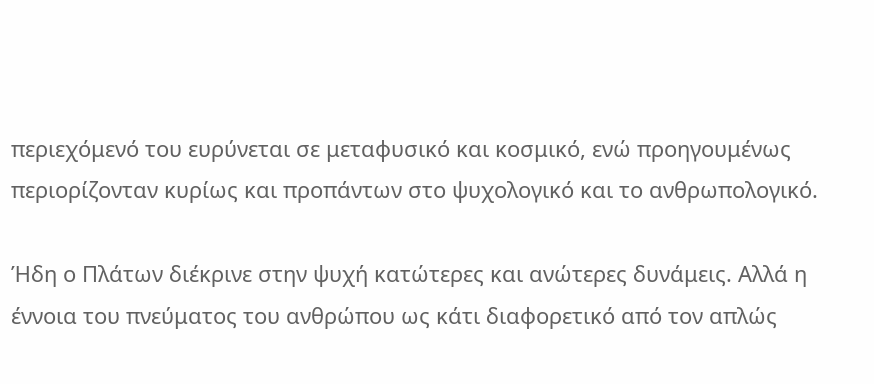περιεχόμενό του ευρύνεται σε μεταφυσικό και κοσμικό, ενώ προηγουμένως περιορίζονταν κυρίως και προπάντων στο ψυχολογικό και το ανθρωπολογικό.

Ήδη ο Πλάτων διέκρινε στην ψυχή κατώτερες και ανώτερες δυνάμεις. Αλλά η έννοια του πνεύματος του ανθρώπου ως κάτι διαφορετικό από τον απλώς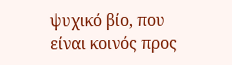ψυχικό βίο, που είναι κοινός προς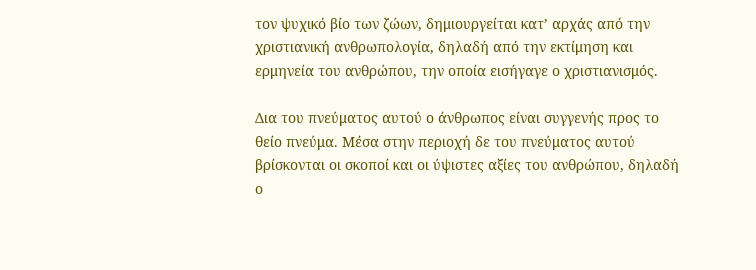τον ψυχικό βίο των ζώων, δημιουργείται κατ’ αρχάς από την χριστιανική ανθρωπολογία, δηλαδή από την εκτίμηση και ερμηνεία του ανθρώπου, την οποία εισήγαγε ο χριστιανισμός.

Δια του πνεύματος αυτού ο άνθρωπος είναι συγγενής προς το θείο πνεύμα. Μέσα στην περιοχή δε του πνεύματος αυτού βρίσκονται οι σκοποί και οι ύψιστες αξίες του ανθρώπου, δηλαδή ο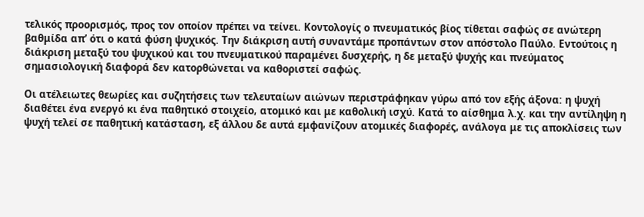τελικός προορισμός, προς τον οποίον πρέπει να τείνει. Κοντολογίς ο πνευματικός βίος τίθεται σαφώς σε ανώτερη βαθμίδα απ’ ότι ο κατά φύση ψυχικός. Την διάκριση αυτή συναντάμε προπάντων στον απόστολο Παύλο. Εντούτοις η διάκριση μεταξύ του ψυχικού και του πνευματικού παραμένει δυσχερής, η δε μεταξύ ψυχής και πνεύματος σημασιολογική διαφορά δεν κατορθώνεται να καθοριστεί σαφώς.

Οι ατέλειωτες θεωρίες και συζητήσεις των τελευταίων αιώνων περιστράφηκαν γύρω από τον εξής άξονα: η ψυχή διαθέτει ένα ενεργό κι ένα παθητικό στοιχείο, ατομικό και με καθολική ισχύ. Κατά το αίσθημα λ.χ. και την αντίληψη η ψυχή τελεί σε παθητική κατάσταση, εξ άλλου δε αυτά εμφανίζουν ατομικές διαφορές, ανάλογα με τις αποκλίσεις των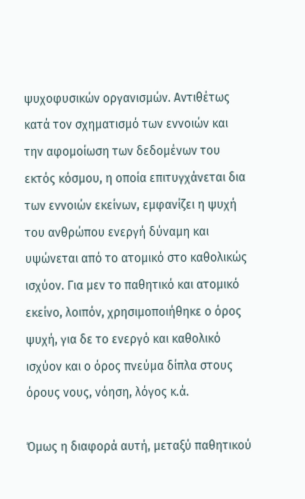ψυχοφυσικών οργανισμών. Αντιθέτως κατά τον σχηματισμό των εννοιών και την αφομοίωση των δεδομένων του εκτός κόσμου, η οποία επιτυγχάνεται δια των εννοιών εκείνων, εμφανίζει η ψυχή του ανθρώπου ενεργή δύναμη και υψώνεται από το ατομικό στο καθολικώς ισχύον. Για μεν το παθητικό και ατομικό εκείνο, λοιπόν, χρησιμοποιήθηκε ο όρος ψυχή, για δε το ενεργό και καθολικό ισχύον και ο όρος πνεύμα δίπλα στους όρους νους, νόηση, λόγος κ.ά.

Όμως η διαφορά αυτή, μεταξύ παθητικού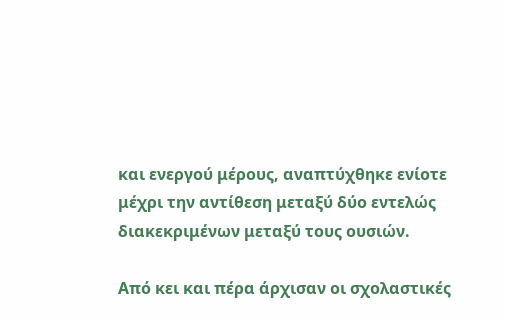και ενεργού μέρους, αναπτύχθηκε ενίοτε μέχρι την αντίθεση μεταξύ δύο εντελώς διακεκριμένων μεταξύ τους ουσιών.

Από κει και πέρα άρχισαν οι σχολαστικές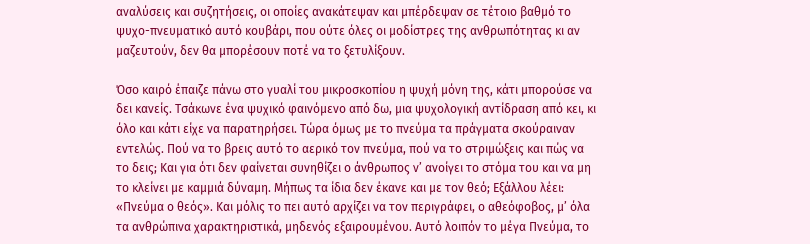αναλύσεις και συζητήσεις, οι οποίες ανακάτεψαν και μπέρδεψαν σε τέτοιο βαθμό το ψυχο-πνευματικό αυτό κουβάρι, που ούτε όλες οι μοδίστρες της ανθρωπότητας κι αν μαζευτούν, δεν θα μπορέσουν ποτέ να το ξετυλίξουν.

Όσο καιρό έπαιζε πάνω στο γυαλί του μικροσκοπίου η ψυχή μόνη της, κάτι μπορούσε να δει κανείς. Τσάκωνε ένα ψυχικό φαινόμενο από δω, μια ψυχολογική αντίδραση από κει, κι όλο και κάτι είχε να παρατηρήσει. Τώρα όμως με το πνεύμα τα πράγματα σκούραιναν εντελώς. Πού να το βρεις αυτό το αερικό τον πνεύμα, πού να το στριμώξεις και πώς να το δεις; Και για ότι δεν φαίνεται συνηθίζει ο άνθρωπος ν’ ανοίγει το στόμα του και να μη το κλείνει με καμμιά δύναμη. Μήπως τα ίδια δεν έκανε και με τον θεό; Εξάλλου λέει: «Πνεύμα ο θεός». Και μόλις το πει αυτό αρχίζει να τον περιγράφει, ο αθεόφοβος, μ’ όλα τα ανθρώπινα χαρακτηριστικά, μηδενός εξαιρουμένου. Αυτό λοιπόν το μέγα Πνεύμα, το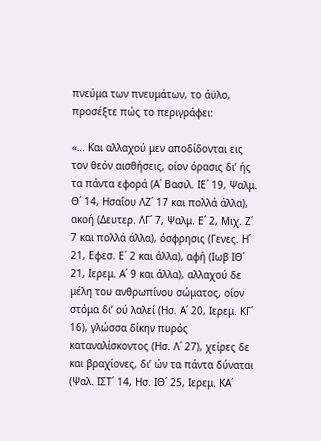πνεύμα των πνευμάτων, το άϋλο, προσέξτε πώς το περιγράφει:

«… Και αλλαχού μεν αποδίδονται εις τον θεόν αισθήσεις, οίον όρασις δι’ ής τα πάντα εφορά (Α΄ Βασιλ. ΙΕ΄ 19, Ψαλμ. Θ΄ 14, Ησαΐου ΛΖ΄ 17 και πολλά άλλα), ακοή (Δευτερ. ΛΓ΄ 7, Ψαλμ. Ε΄ 2, Μιχ. Ζ΄ 7 και πολλά άλλα), όσφρησις (Γενες. Η΄ 21, Εφεσ. Ε΄ 2 και άλλα), αφή (Ιωβ ΙΘ΄ 21, Ιερεμ. Α΄ 9 και άλλα), αλλαχού δε μέλη του ανθρωπίνου σώματος, οίον στόμα δι’ ού λαλεί (Ησ. Α΄ 20, Ιερεμ. ΚΓ΄ 16), γλώσσα δίκην πυρός καταναλίσκοντος (Ησ. Λ΄ 27), χείρες δε και βραχίονες, δι’ ών τα πάντα δύναται (Ψαλ. ΙΣΤ΄ 14, Ησ. ΙΘ΄ 25, Ιερεμ. ΚΑ΄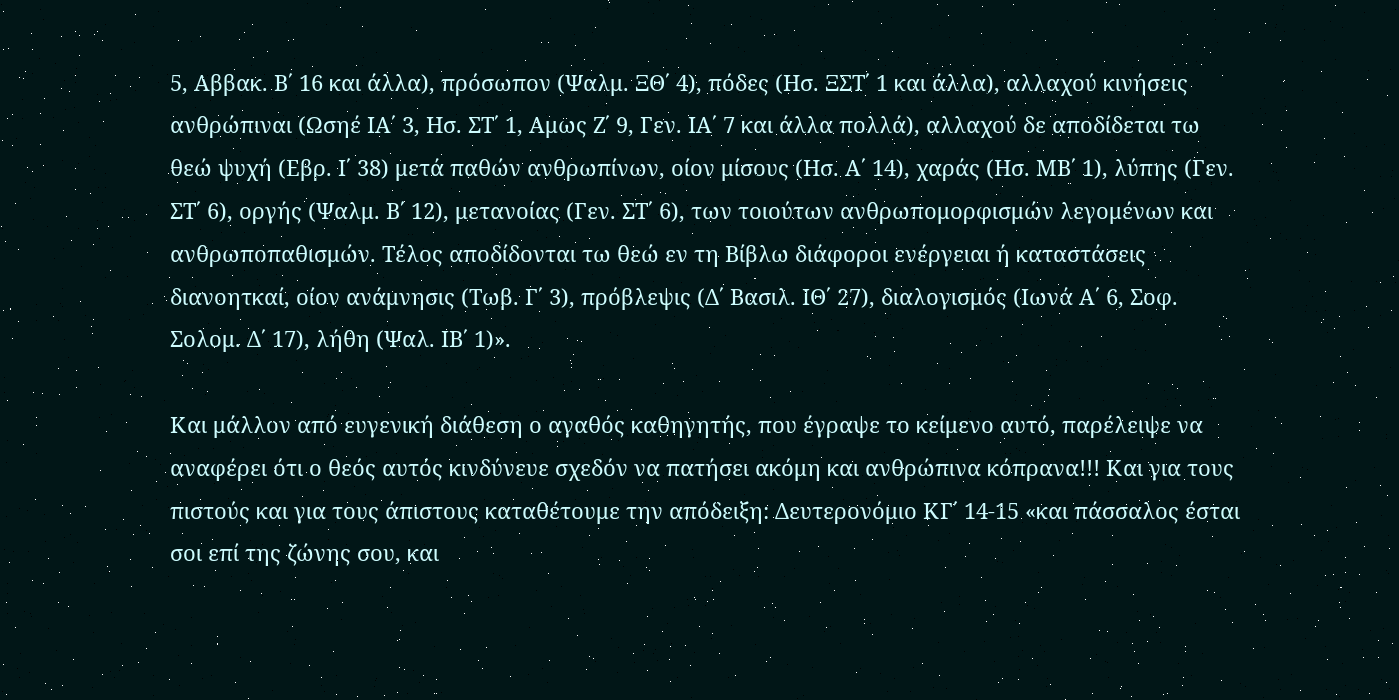5, Αββακ. Β΄ 16 και άλλα), πρόσωπον (Ψαλμ. ΞΘ΄ 4), πόδες (Ησ. ΞΣΤ΄ 1 και άλλα), αλλαχού κινήσεις ανθρώπιναι (Ωσηέ ΙΑ΄ 3, Ησ. ΣΤ΄ 1, Αμως Ζ΄ 9, Γεν. ΙΑ΄ 7 και άλλα πολλά), αλλαχού δε αποδίδεται τω θεώ ψυχή (Εβρ. Ι΄ 38) μετά παθών ανθρωπίνων, οίον μίσους (Ησ. Α΄ 14), χαράς (Ησ. ΜΒ΄ 1), λύπης (Γεν. ΣΤ΄ 6), οργής (Ψαλμ. Β΄ 12), μετανοίας (Γεν. ΣΤ΄ 6), των τοιούτων ανθρωπομορφισμών λεγομένων και ανθρωποπαθισμών. Τέλος αποδίδονται τω θεώ εν τη Βίβλω διάφοροι ενέργειαι ή καταστάσεις διανοητκαί, οίον ανάμνησις (Τωβ. Γ΄ 3), πρόβλεψις (Δ΄ Βασιλ. ΙΘ΄ 27), διαλογισμός (Ιωνά Α΄ 6, Σοφ. Σολομ. Δ΄ 17), λήθη (Ψαλ. ΙΒ΄ 1)».

Και μάλλον από ευγενική διάθεση ο αγαθός καθηγητής, που έγραψε το κείμενο αυτό, παρέλειψε να αναφέρει ότι ο θεός αυτός κινδύνευε σχεδόν να πατήσει ακόμη και ανθρώπινα κόπρανα!!! Και για τους πιστούς και για τους άπιστους καταθέτουμε την απόδειξη: Δευτερονόμιο ΚΓ΄ 14-15 «και πάσσαλος έσται σοι επί της ζώνης σου, και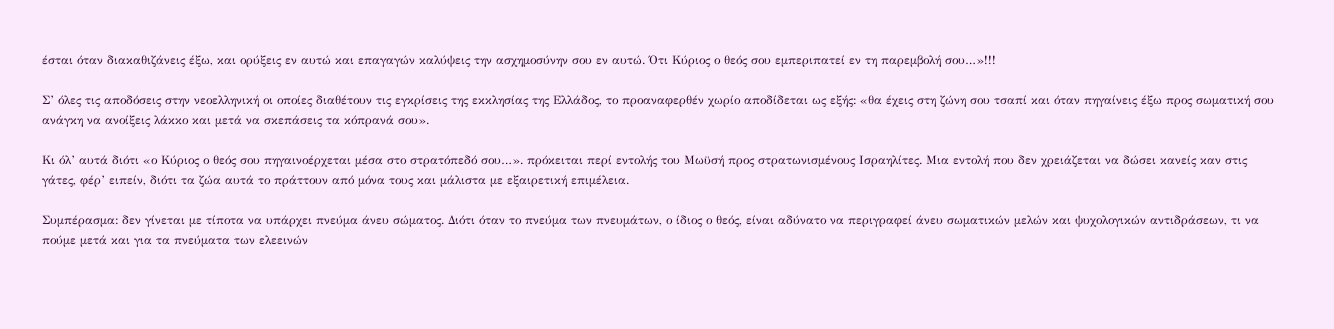έσται όταν διακαθιζάνεις έξω, και ορύξεις εν αυτώ και επαγαγών καλύψεις την ασχημοσύνην σου εν αυτώ. Ότι Κύριος ο θεός σου εμπεριπατεί εν τη παρεμβολή σου…»!!!

Σ’ όλες τις αποδόσεις στην νεοελληνική οι οποίες διαθέτουν τις εγκρίσεις της εκκλησίας της Ελλάδος, το προαναφερθέν χωρίο αποδίδεται ως εξής: «θα έχεις στη ζώνη σου τσαπί και όταν πηγαίνεις έξω προς σωματική σου ανάγκη να ανοίξεις λάκκο και μετά να σκεπάσεις τα κόπρανά σου».

Κι όλ’ αυτά διότι «ο Κύριος ο θεός σου πηγαινοέρχεται μέσα στο στρατόπεδό σου…». πρόκειται περί εντολής του Μωϋσή προς στρατωνισμένους Ισραηλίτες. Μια εντολή που δεν χρειάζεται να δώσει κανείς καν στις γάτες, φέρ’ ειπείν, διότι τα ζώα αυτά το πράττουν από μόνα τους και μάλιστα με εξαιρετική επιμέλεια.

Συμπέρασμα: δεν γίνεται με τίποτα να υπάρχει πνεύμα άνευ σώματος. Διότι όταν το πνεύμα των πνευμάτων, ο ίδιος ο θεός, είναι αδύνατο να περιγραφεί άνευ σωματικών μελών και ψυχολογικών αντιδράσεων, τι να πούμε μετά και για τα πνεύματα των ελεεινών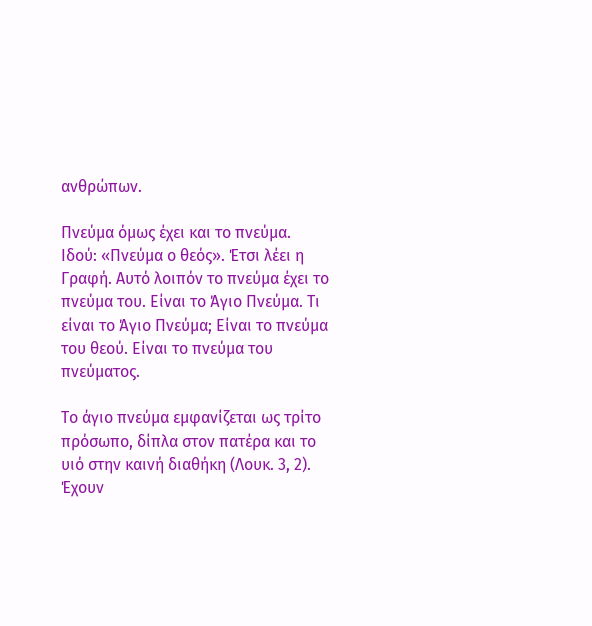ανθρώπων.

Πνεύμα όμως έχει και το πνεύμα. Ιδού: «Πνεύμα ο θεός». Έτσι λέει η Γραφή. Αυτό λοιπόν το πνεύμα έχει το πνεύμα του. Είναι το Άγιο Πνεύμα. Τι είναι το Άγιο Πνεύμα; Είναι το πνεύμα του θεού. Είναι το πνεύμα του πνεύματος.

Το άγιο πνεύμα εμφανίζεται ως τρίτο πρόσωπο, δίπλα στον πατέρα και το υιό στην καινή διαθήκη (Λουκ. 3, 2). Έχουν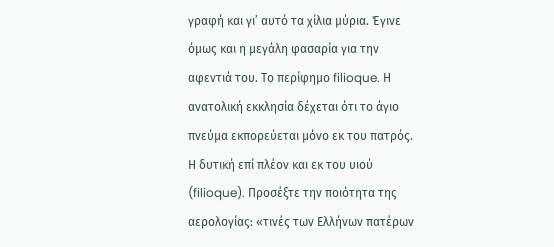γραφή και γι’ αυτό τα χίλια μύρια. Έγινε όμως και η μεγάλη φασαρία για την αφεντιά του. Tο περίφημο filioque. Η ανατολική εκκλησία δέχεται ότι το άγιο πνεύμα εκπορεύεται μόνο εκ του πατρός. Η δυτική επί πλέον και εκ του υιού (filioque). Προσέξτε την ποιότητα της αερολογίας: «τινές των Ελλήνων πατέρων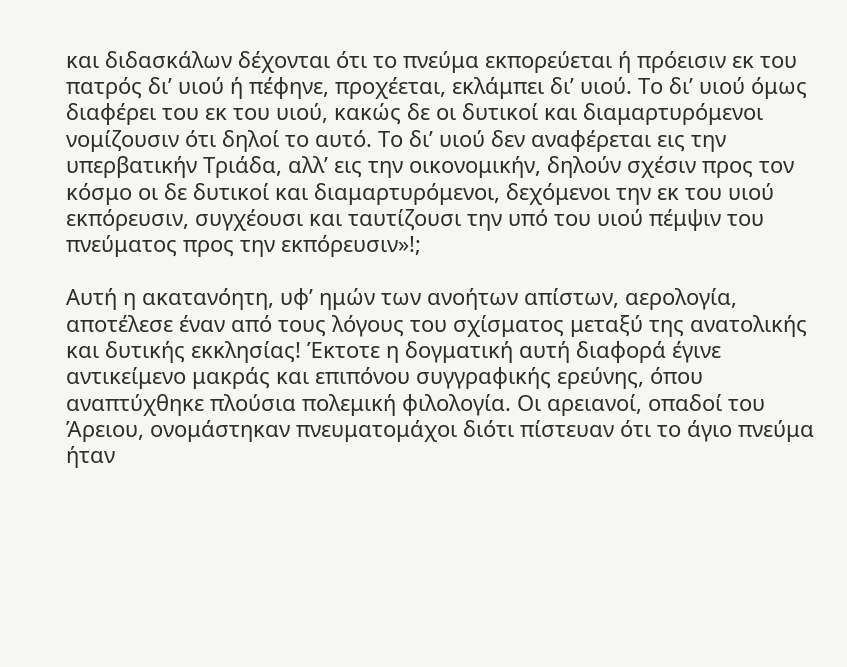και διδασκάλων δέχονται ότι το πνεύμα εκπορεύεται ή πρόεισιν εκ του πατρός δι’ υιού ή πέφηνε, προχέεται, εκλάμπει δι’ υιού. Το δι’ υιού όμως διαφέρει του εκ του υιού, κακώς δε οι δυτικοί και διαμαρτυρόμενοι νομίζουσιν ότι δηλοί το αυτό. Το δι’ υιού δεν αναφέρεται εις την υπερβατικήν Τριάδα, αλλ’ εις την οικονομικήν, δηλούν σχέσιν προς τον κόσμο οι δε δυτικοί και διαμαρτυρόμενοι, δεχόμενοι την εκ του υιού εκπόρευσιν, συγχέουσι και ταυτίζουσι την υπό του υιού πέμψιν του πνεύματος προς την εκπόρευσιν»!;

Αυτή η ακατανόητη, υφ’ ημών των ανοήτων απίστων, αερολογία, αποτέλεσε έναν από τους λόγους του σχίσματος μεταξύ της ανατολικής και δυτικής εκκλησίας! Έκτοτε η δογματική αυτή διαφορά έγινε αντικείμενο μακράς και επιπόνου συγγραφικής ερεύνης, όπου αναπτύχθηκε πλούσια πολεμική φιλολογία. Οι αρειανοί, οπαδοί του Άρειου, ονομάστηκαν πνευματομάχοι διότι πίστευαν ότι το άγιο πνεύμα ήταν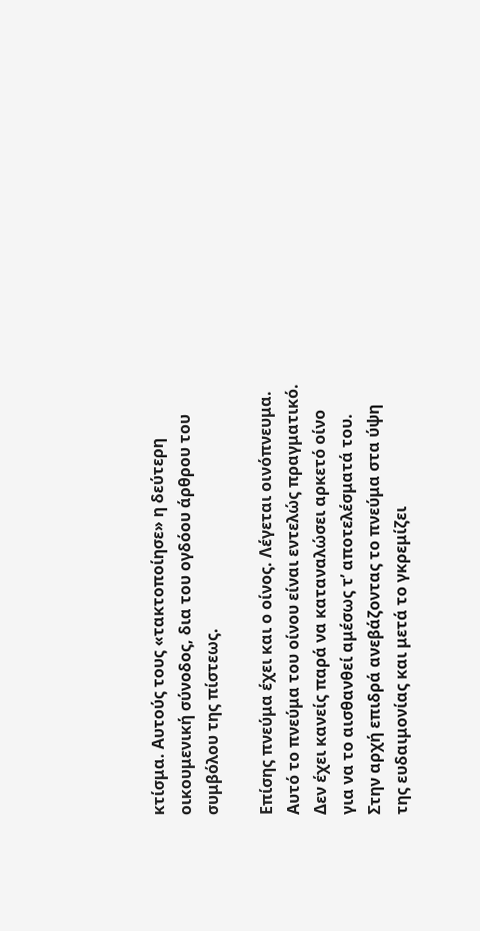κτίσμα. Αυτούς τους «τακτοποίησε» η δεύτερη οικουμενική σύνοδος, δια του ογδόου άρθρου του συμβόλου της πίστεως.

Επίσης πνεύμα έχει και ο οίνος. Λέγεται οινόπνευμα. Αυτό το πνεύμα του οίνου είναι εντελώς πραγματικό. Δεν έχει κανείς παρά να καταναλώσει αρκετό οίνο για να το αισθανθεί αμέσως τ’ αποτελέσματά του. Στην αρχή επιδρά ανεβάζοντας το πνεύμα στα ύψη της ευδαιμονίας και μετά το γκρεμίζει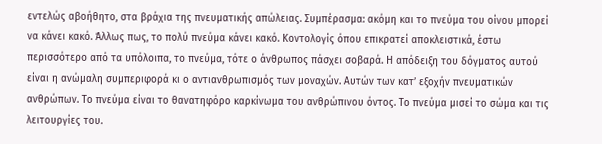εντελώς αβοήθητο, στα βράχια της πνευματικής απώλειας. Συμπέρασμα: ακόμη και το πνεύμα του οίνου μπορεί να κάνει κακό. Άλλως πως, το πολύ πνεύμα κάνει κακό. Κοντολογίς όπου επικρατεί αποκλειστικά, έστω περισσότερο από τα υπόλοιπα, το πνεύμα, τότε ο άνθρωπος πάσχει σοβαρά. Η απόδειξη του δόγματος αυτού είναι η ανώμαλη συμπεριφορά κι ο αντιανθρωπισμός των μοναχών. Αυτών των κατ’ εξοχήν πνευματικών ανθρώπων. Το πνεύμα είναι το θανατηφόρο καρκίνωμα του ανθρώπινου όντος. Το πνεύμα μισεί το σώμα και τις λειτουργίες του.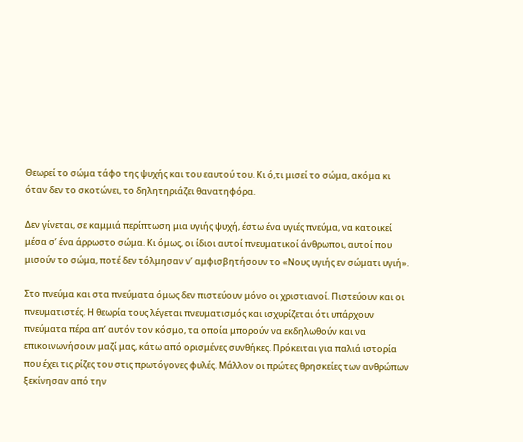Θεωρεί το σώμα τάφο της ψυχής και του εαυτού του. Κι ό,τι μισεί το σώμα, ακόμα κι όταν δεν το σκοτώνει, το δηλητηριάζει θανατηφόρα.

Δεν γίνεται, σε καμμιά περίπτωση μια υγιής ψυχή, έστω ένα υγιές πνεύμα, να κατοικεί μέσα σ’ ένα άρρωστο σώμα. Κι όμως, οι ίδιοι αυτοί πνευματικοί άνθρωποι, αυτοί που μισούν το σώμα, ποτέ δεν τόλμησαν ν’ αμφισβητήσουν το «Νους υγιής εν σώματι υγιή».

Στο πνεύμα και στα πνεύματα όμως δεν πιστεύουν μόνο οι χριστιανοί. Πιστεύουν και οι πνευματιστές. Η θεωρία τους λέγεται πνευματισμός και ισχυρίζεται ότι υπάρχουν πνεύματα πέρα απ’ αυτόν τον κόσμο, τα οποία μπορούν να εκδηλωθούν και να επικοινωνήσουν μαζί μας, κάτω από ορισμένες συνθήκες. Πρόκειται για παλιά ιστορία που έχει τις ρίζες του στις πρωτόγονες φυλές. Μάλλον οι πρώτες θρησκείες των ανθρώπων ξεκίνησαν από την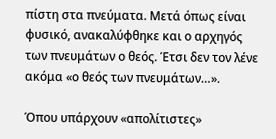πίστη στα πνεύματα. Μετά όπως είναι φυσικό, ανακαλύφθηκε και ο αρχηγός των πνευμάτων ο θεός. Έτσι δεν τον λένε ακόμα «ο θεός των πνευμάτων…».

Όπου υπάρχουν «απολίτιστες»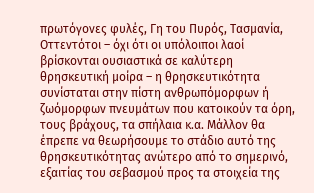πρωτόγονες φυλές, Γη του Πυρός, Τασμανία, Οττεντότοι – όχι ότι οι υπόλοιποι λαοί βρίσκονται ουσιαστικά σε καλύτερη θρησκευτική μοίρα – η θρησκευτικότητα συνίσταται στην πίστη ανθρωπόμορφων ή ζωόμορφων πνευμάτων που κατοικούν τα όρη, τους βράχους, τα σπήλαια κ.α. Μάλλον θα έπρεπε να θεωρήσουμε το στάδιο αυτό της θρησκευτικότητας ανώτερο από το σημερινό, εξαιτίας του σεβασμού προς τα στοιχεία της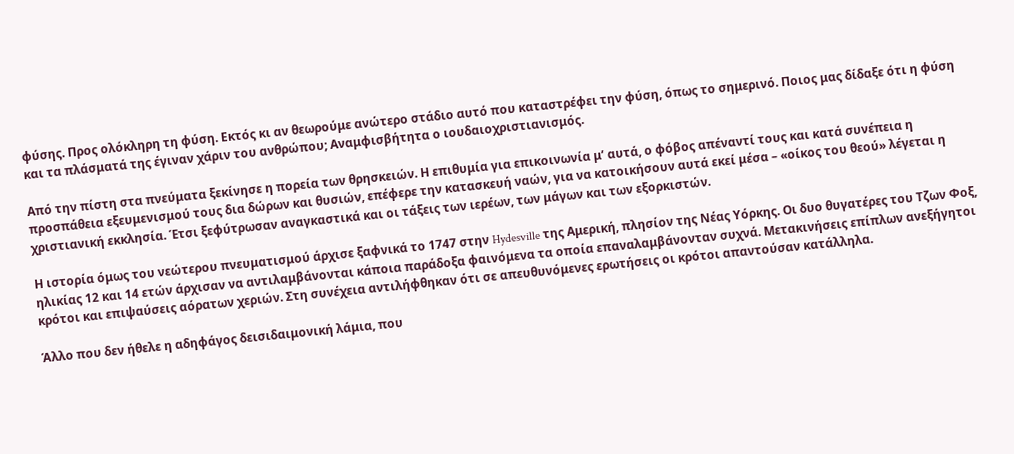φύσης. Προς ολόκληρη τη φύση. Εκτός κι αν θεωρούμε ανώτερο στάδιο αυτό που καταστρέφει την φύση, όπως το σημερινό. Ποιος μας δίδαξε ότι η φύση και τα πλάσματά της έγιναν χάριν του ανθρώπου; Αναμφισβήτητα ο ιουδαιοχριστιανισμός.

Από την πίστη στα πνεύματα ξεκίνησε η πορεία των θρησκειών. Η επιθυμία για επικοινωνία μ’ αυτά, ο φόβος απέναντί τους και κατά συνέπεια η προσπάθεια εξευμενισμού τους δια δώρων και θυσιών, επέφερε την κατασκευή ναών, για να κατοικήσουν αυτά εκεί μέσα – «οίκος του θεού» λέγεται η χριστιανική εκκλησία. Έτσι ξεφύτρωσαν αναγκαστικά και οι τάξεις των ιερέων, των μάγων και των εξορκιστών.

Η ιστορία όμως του νεώτερου πνευματισμού άρχισε ξαφνικά το 1747 στην Hydesville της Αμερική, πλησίον της Νέας Υόρκης. Οι δυο θυγατέρες του Τζων Φοξ, ηλικίας 12 και 14 ετών άρχισαν να αντιλαμβάνονται κάποια παράδοξα φαινόμενα τα οποία επαναλαμβάνονταν συχνά. Μετακινήσεις επίπλων ανεξήγητοι κρότοι και επιψαύσεις αόρατων χεριών. Στη συνέχεια αντιλήφθηκαν ότι σε απευθυνόμενες ερωτήσεις οι κρότοι απαντούσαν κατάλληλα.

Άλλο που δεν ήθελε η αδηφάγος δεισιδαιμονική λάμια, που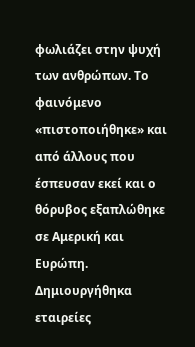φωλιάζει στην ψυχή των ανθρώπων. Το φαινόμενο «πιστοποιήθηκε» και από άλλους που έσπευσαν εκεί και ο θόρυβος εξαπλώθηκε σε Αμερική και Ευρώπη. Δημιουργήθηκα εταιρείες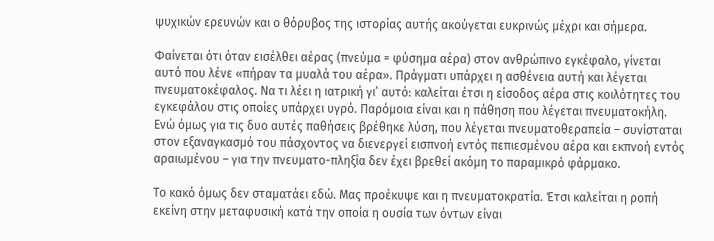ψυχικών ερευνών και ο θόρυβος της ιστορίας αυτής ακούγεται ευκρινώς μέχρι και σήμερα.

Φαίνεται ότι όταν εισέλθει αέρας (πνεύμα = φύσημα αέρα) στον ανθρώπινο εγκέφαλο, γίνεται αυτό που λένε «πήραν τα μυαλά του αέρα». Πράγματι υπάρχει η ασθένεια αυτή και λέγεται πνευματοκέφαλος. Να τι λέει η ιατρική γι’ αυτό: καλείται έτσι η είσοδος αέρα στις κοιλότητες του εγκεφάλου στις οποίες υπάρχει υγρό. Παρόμοια είναι και η πάθηση που λέγεται πνευματοκήλη. Ενώ όμως για τις δυο αυτές παθήσεις βρέθηκε λύση, που λέγεται πνευματοθεραπεία – συνίσταται στον εξαναγκασμό του πάσχοντος να διενεργεί εισπνοή εντός πεπιεσμένου αέρα και εκπνοή εντός αραιωμένου – για την πνευματο-πληξία δεν έχει βρεθεί ακόμη το παραμικρό φάρμακο.

Το κακό όμως δεν σταματάει εδώ. Μας προέκυψε και η πνευματοκρατία. Έτσι καλείται η ροπή εκείνη στην μεταφυσική κατά την οποία η ουσία των όντων είναι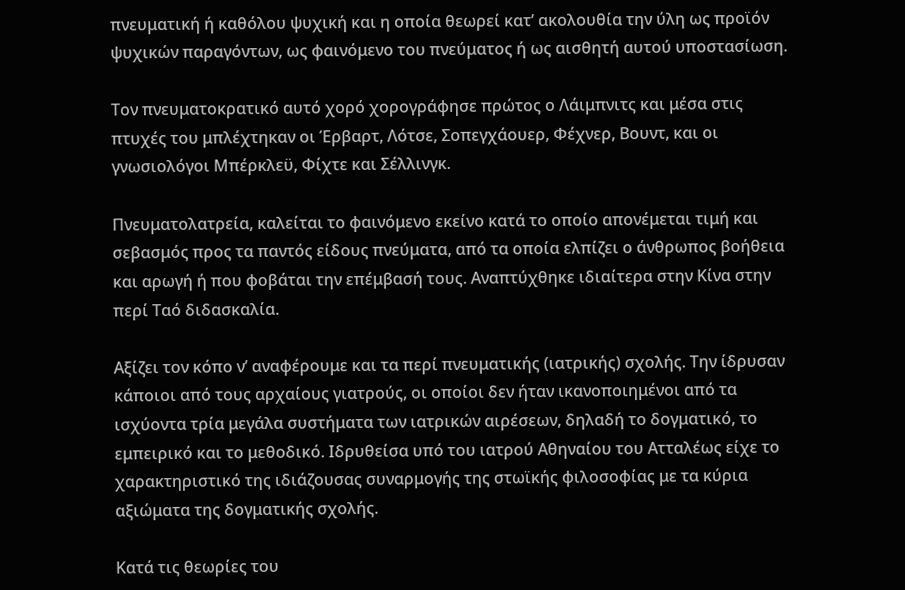πνευματική ή καθόλου ψυχική και η οποία θεωρεί κατ’ ακολουθία την ύλη ως προϊόν ψυχικών παραγόντων, ως φαινόμενο του πνεύματος ή ως αισθητή αυτού υποστασίωση.

Τον πνευματοκρατικό αυτό χορό χορογράφησε πρώτος ο Λάιμπνιτς και μέσα στις πτυχές του μπλέχτηκαν οι Έρβαρτ, Λότσε, Σοπεγχάουερ, Φέχνερ, Βουντ, και οι γνωσιολόγοι Μπέρκλεϋ, Φίχτε και Σέλλινγκ.

Πνευματολατρεία, καλείται το φαινόμενο εκείνο κατά το οποίο απονέμεται τιμή και σεβασμός προς τα παντός είδους πνεύματα, από τα οποία ελπίζει ο άνθρωπος βοήθεια και αρωγή ή που φοβάται την επέμβασή τους. Αναπτύχθηκε ιδιαίτερα στην Κίνα στην περί Ταό διδασκαλία.

Αξίζει τον κόπο ν’ αναφέρουμε και τα περί πνευματικής (ιατρικής) σχολής. Την ίδρυσαν κάποιοι από τους αρχαίους γιατρούς, οι οποίοι δεν ήταν ικανοποιημένοι από τα ισχύοντα τρία μεγάλα συστήματα των ιατρικών αιρέσεων, δηλαδή το δογματικό, το εμπειρικό και το μεθοδικό. Ιδρυθείσα υπό του ιατρού Αθηναίου του Ατταλέως είχε το χαρακτηριστικό της ιδιάζουσας συναρμογής της στωϊκής φιλοσοφίας με τα κύρια αξιώματα της δογματικής σχολής.

Κατά τις θεωρίες του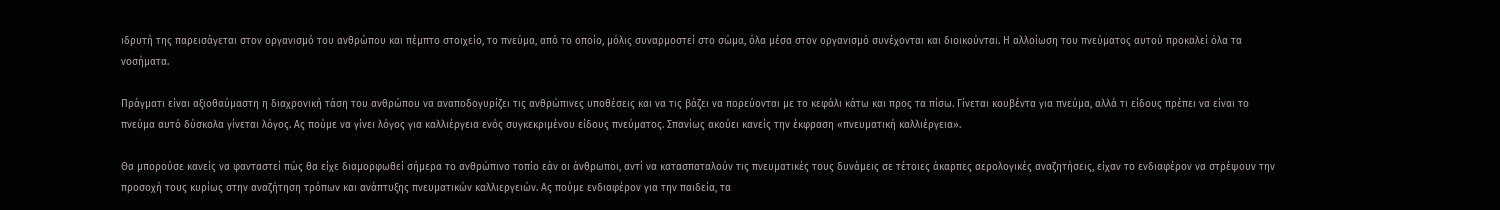ιδρυτή της παρεισάγεται στον οργανισμό του ανθρώπου και πέμπτο στοιχείο, το πνεύμα, από το οποίο, μόλις συναρμοστεί στο σώμα, όλα μέσα στον οργανισμό συνέχονται και διοικούνται. Η αλλοίωση του πνεύματος αυτού προκαλεί όλα τα νοσήματα.

Πράγματι είναι αξιοθαύμαστη η διαχρονική τάση του ανθρώπου να αναποδογυρίζει τις ανθρώπινες υποθέσεις και να τις βάζει να πορεύονται με το κεφάλι κάτω και προς τα πίσω. Γίνεται κουβέντα για πνεύμα, αλλά τι είδους πρέπει να είναι το πνεύμα αυτό δύσκολα γίνεται λόγος. Ας πούμε να γίνει λόγος για καλλιέργεια ενός συγκεκριμένου είδους πνεύματος. Σπανίως ακούει κανείς την έκφραση «πνευματική καλλιέργεια».

Θα μπορούσε κανείς να φανταστεί πώς θα είχε διαμορφωθεί σήμερα το ανθρώπινο τοπίο εάν οι άνθρωποι, αντί να κατασπαταλούν τις πνευματικές τους δυνάμεις σε τέτοιες άκαρπες αερολογικές αναζητήσεις, είχαν το ενδιαφέρον να στρέψουν την προσοχή τους κυρίως στην αναζήτηση τρόπων και ανάπτυξης πνευματικών καλλιεργειών. Ας πούμε ενδιαφέρον για την παιδεία, τα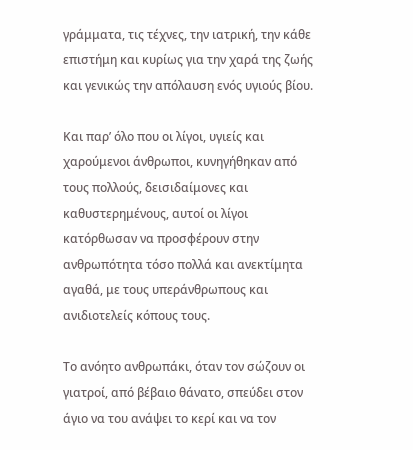γράμματα, τις τέχνες, την ιατρική, την κάθε επιστήμη και κυρίως για την χαρά της ζωής και γενικώς την απόλαυση ενός υγιούς βίου.

Και παρ’ όλο που οι λίγοι, υγιείς και χαρούμενοι άνθρωποι, κυνηγήθηκαν από τους πολλούς, δεισιδαίμονες και καθυστερημένους, αυτοί οι λίγοι κατόρθωσαν να προσφέρουν στην ανθρωπότητα τόσο πολλά και ανεκτίμητα αγαθά, με τους υπεράνθρωπους και ανιδιοτελείς κόπους τους.

Το ανόητο ανθρωπάκι, όταν τον σώζουν οι γιατροί, από βέβαιο θάνατο, σπεύδει στον άγιο να του ανάψει το κερί και να τον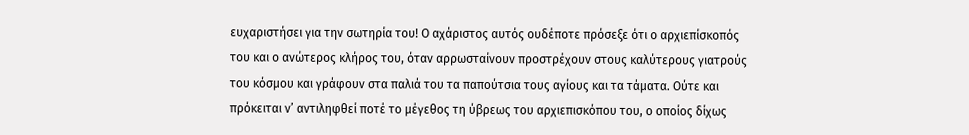ευχαριστήσει για την σωτηρία του! Ο αχάριστος αυτός ουδέποτε πρόσεξε ότι ο αρχιεπίσκοπός του και ο ανώτερος κλήρος του, όταν αρρωσταίνουν προστρέχουν στους καλύτερους γιατρούς του κόσμου και γράφουν στα παλιά του τα παπούτσια τους αγίους και τα τάματα. Ούτε και πρόκειται ν’ αντιληφθεί ποτέ το μέγεθος τη ύβρεως του αρχιεπισκόπου του, ο οποίος δίχως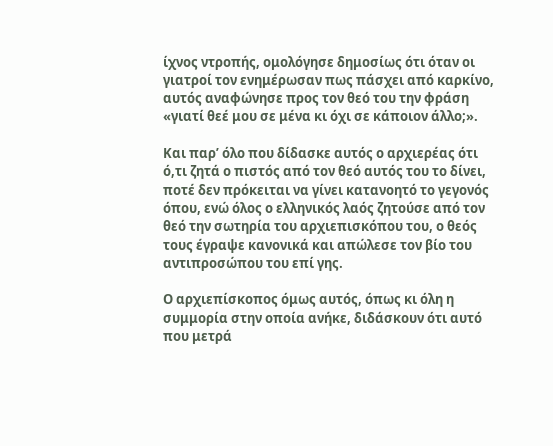ίχνος ντροπής, ομολόγησε δημοσίως ότι όταν οι γιατροί τον ενημέρωσαν πως πάσχει από καρκίνο, αυτός αναφώνησε προς τον θεό του την φράση «γιατί θεέ μου σε μένα κι όχι σε κάποιον άλλο;».

Και παρ’ όλο που δίδασκε αυτός ο αρχιερέας ότι ό,τι ζητά ο πιστός από τον θεό αυτός του το δίνει, ποτέ δεν πρόκειται να γίνει κατανοητό το γεγονός όπου, ενώ όλος ο ελληνικός λαός ζητούσε από τον θεό την σωτηρία του αρχιεπισκόπου του, ο θεός τους έγραψε κανονικά και απώλεσε τον βίο του αντιπροσώπου του επί γης.

Ο αρχιεπίσκοπος όμως αυτός, όπως κι όλη η συμμορία στην οποία ανήκε, διδάσκουν ότι αυτό που μετρά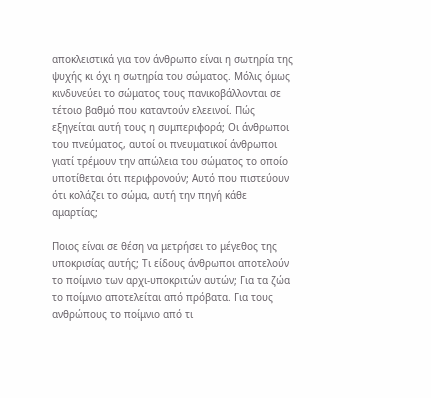αποκλειστικά για τον άνθρωπο είναι η σωτηρία της ψυχής κι όχι η σωτηρία του σώματος. Μόλις όμως κινδυνεύει το σώματος τους πανικοβάλλονται σε τέτοιο βαθμό που καταντούν ελεεινοί. Πώς εξηγείται αυτή τους η συμπεριφορά; Οι άνθρωποι του πνεύματος, αυτοί οι πνευματικοί άνθρωποι γιατί τρέμουν την απώλεια του σώματος το οποίο υποτίθεται ότι περιφρονούν; Αυτό που πιστεύουν ότι κολάζει το σώμα, αυτή την πηγή κάθε αμαρτίας;

Ποιος είναι σε θέση να μετρήσει το μέγεθος της υποκρισίας αυτής; Τι είδους άνθρωποι αποτελούν το ποίμνιο των αρχι-υποκριτών αυτών; Για τα ζώα το ποίμνιο αποτελείται από πρόβατα. Για τους ανθρώπους το ποίμνιο από τι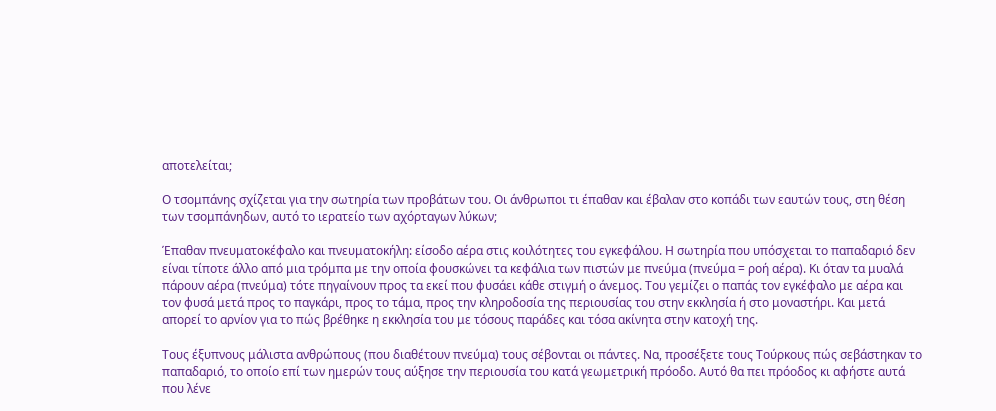αποτελείται;

Ο τσομπάνης σχίζεται για την σωτηρία των προβάτων του. Οι άνθρωποι τι έπαθαν και έβαλαν στο κοπάδι των εαυτών τους, στη θέση των τσομπάνηδων, αυτό το ιερατείο των αχόρταγων λύκων;

Έπαθαν πνευματοκέφαλο και πνευματοκήλη: είσοδο αέρα στις κοιλότητες του εγκεφάλου. Η σωτηρία που υπόσχεται το παπαδαριό δεν είναι τίποτε άλλο από μια τρόμπα με την οποία φουσκώνει τα κεφάλια των πιστών με πνεύμα (πνεύμα = ροή αέρα). Κι όταν τα μυαλά πάρουν αέρα (πνεύμα) τότε πηγαίνουν προς τα εκεί που φυσάει κάθε στιγμή ο άνεμος. Του γεμίζει ο παπάς τον εγκέφαλο με αέρα και τον φυσά μετά προς το παγκάρι, προς το τάμα, προς την κληροδοσία της περιουσίας του στην εκκλησία ή στο μοναστήρι. Και μετά απορεί το αρνίον για το πώς βρέθηκε η εκκλησία του με τόσους παράδες και τόσα ακίνητα στην κατοχή της.

Τους έξυπνους μάλιστα ανθρώπους (που διαθέτουν πνεύμα) τους σέβονται οι πάντες. Να, προσέξετε τους Τούρκους πώς σεβάστηκαν το παπαδαριό, το οποίο επί των ημερών τους αύξησε την περιουσία του κατά γεωμετρική πρόοδο. Αυτό θα πει πρόοδος κι αφήστε αυτά που λένε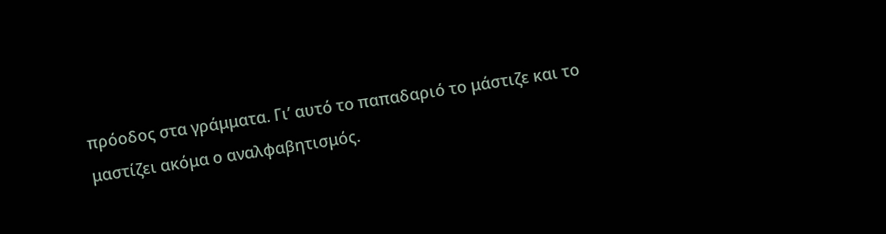πρόοδος στα γράμματα. Γι’ αυτό το παπαδαριό το μάστιζε και το μαστίζει ακόμα ο αναλφαβητισμός.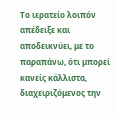Το ιερατείο λοιπόν απέδειξε και αποδεικνύει, με το παραπάνω, ότι μπορεί κανείς κάλλιστα, διαχειριζόμενος την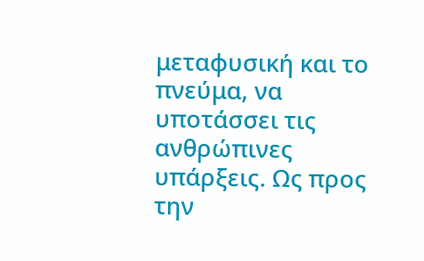μεταφυσική και το πνεύμα, να υποτάσσει τις ανθρώπινες υπάρξεις. Ως προς την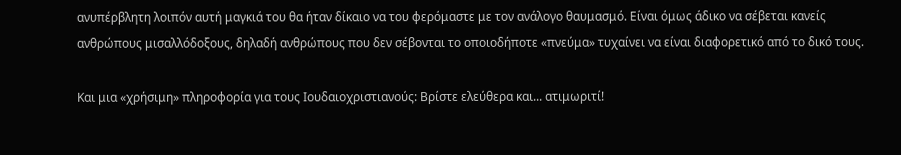ανυπέρβλητη λοιπόν αυτή μαγκιά του θα ήταν δίκαιο να του φερόμαστε με τον ανάλογο θαυμασμό. Είναι όμως άδικο να σέβεται κανείς ανθρώπους μισαλλόδοξους, δηλαδή ανθρώπους που δεν σέβονται το οποιοδήποτε «πνεύμα» τυχαίνει να είναι διαφορετικό από το δικό τους.

Και μια «χρήσιμη» πληροφορία για τους Ιουδαιοχριστιανούς: Βρίστε ελεύθερα και... ατιμωριτί!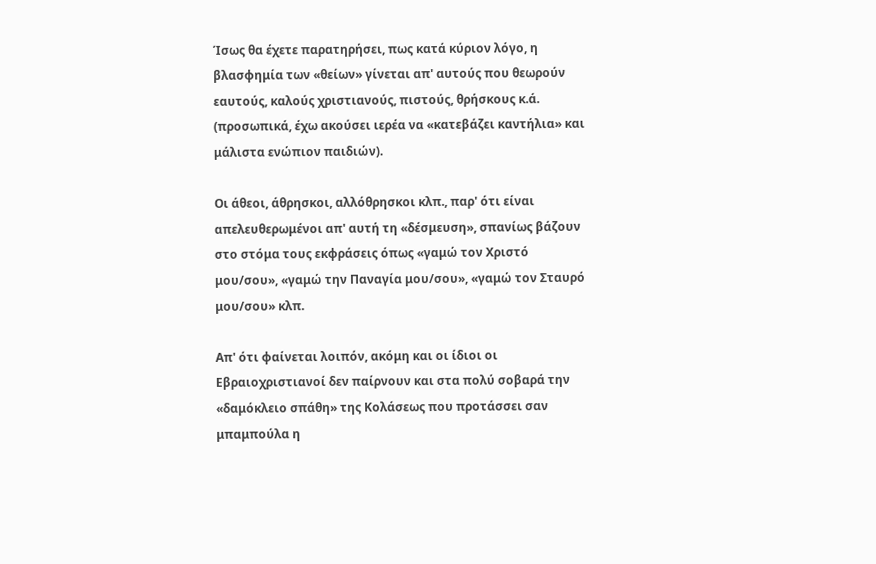Ίσως θα έχετε παρατηρήσει, πως κατά κύριον λόγο, η βλασφημία των «θείων» γίνεται απ' αυτούς που θεωρούν εαυτούς, καλούς χριστιανούς, πιστούς, θρήσκους κ.ά. (προσωπικά, έχω ακούσει ιερέα να «κατεβάζει καντήλια» και μάλιστα ενώπιον παιδιών).

Οι άθεοι, άθρησκοι, αλλόθρησκοι κλπ., παρ' ότι είναι απελευθερωμένοι απ' αυτή τη «δέσμευση», σπανίως βάζουν στο στόμα τους εκφράσεις όπως «γαμώ τον Χριστό μου/σου», «γαμώ την Παναγία μου/σου», «γαμώ τον Σταυρό μου/σου» κλπ.

Απ' ότι φαίνεται λοιπόν, ακόμη και οι ίδιοι οι Εβραιοχριστιανοί δεν παίρνουν και στα πολύ σοβαρά την «δαμόκλειο σπάθη» της Κολάσεως που προτάσσει σαν μπαμπούλα η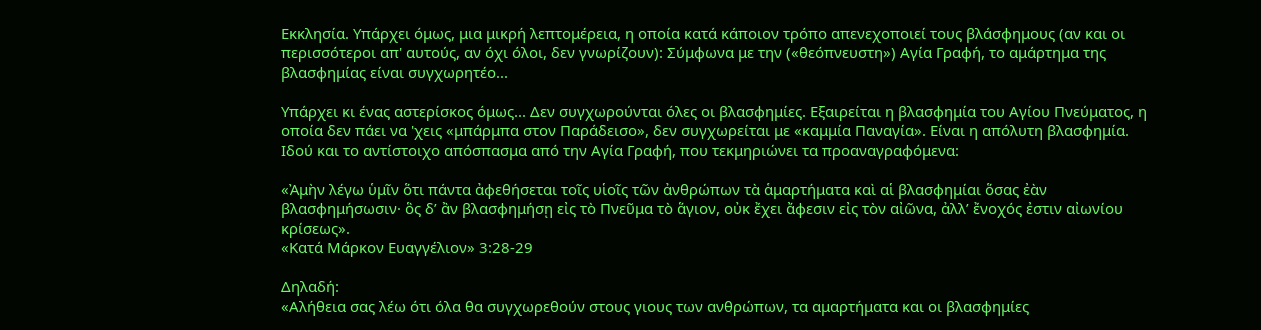Εκκλησία. Υπάρχει όμως, μια μικρή λεπτομέρεια, η οποία κατά κάποιον τρόπο απενεχοποιεί τους βλάσφημους (αν και οι περισσότεροι απ' αυτούς, αν όχι όλοι, δεν γνωρίζουν): Σύμφωνα με την («θεόπνευστη») Αγία Γραφή, το αμάρτημα της βλασφημίας είναι συγχωρητέο...

Υπάρχει κι ένας αστερίσκος όμως... Δεν συγχωρούνται όλες οι βλασφημίες. Εξαιρείται η βλασφημία του Αγίου Πνεύματος, η οποία δεν πάει να 'χεις «μπάρμπα στον Παράδεισο», δεν συγχωρείται με «καμμία Παναγία». Είναι η απόλυτη βλασφημία. Ιδού και το αντίστοιχο απόσπασμα από την Αγία Γραφή, που τεκμηριώνει τα προαναγραφόμενα:

«Ἀμὴν λέγω ὑμῖν ὅτι πάντα ἀφεθήσεται τοῖς υἱοῖς τῶν ἀνθρώπων τὰ ἁμαρτήματα καὶ αἱ βλασφημίαι ὅσας ἐὰν βλασφημήσωσιν· ὃς δ’ ἂν βλασφημήσῃ εἰς τὸ Πνεῦμα τὸ ἅγιον, οὐκ ἔχει ἄφεσιν εἰς τὸν αἰῶνα, ἀλλ’ ἔνοχός ἐστιν αἰωνίου κρίσεως».
«Κατά Μάρκον Ευαγγέλιον» 3:28-29

Δηλαδή:
«Αλήθεια σας λέω ότι όλα θα συγχωρεθούν στους γιους των ανθρώπων, τα αμαρτήματα και οι βλασφημίες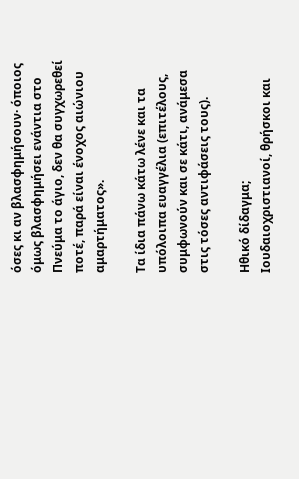όσες κι αν βλασφημήσουν· όποιος όμως βλασφημήσει ενάντια στο Πνεύμα το άγιο, δεν θα συγχωρεθεί ποτέ, παρά είναι ένοχος αιώνιου αμαρτήματος».

Τα ίδια πάνω κάτω λένε και τα υπόλοιπα ευαγγέλια (επιτέλους, συμφωνούν και σε κάτι, ανάμεσα στις τόσες αντιφάσεις τους).

Ηθικό δίδαγμα; Ιουδαιοχριστιανοί, θρήσκοι και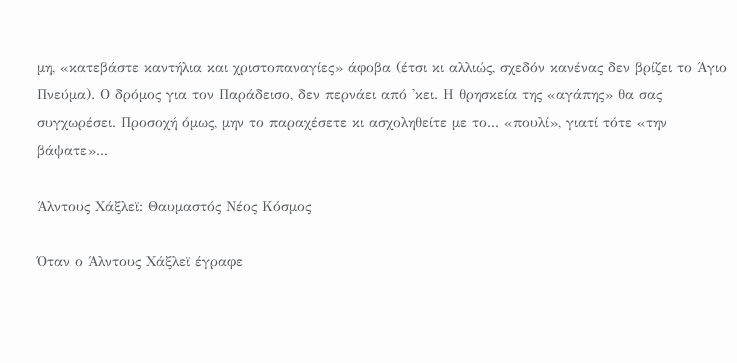μη, «κατεβάστε καντήλια και χριστοπαναγίες» άφοβα (έτσι κι αλλιώς, σχεδόν κανένας δεν βρίζει το Άγιο Πνεύμα). Ο δρόμος για τον Παράδεισο, δεν περνάει από 'κει. Η θρησκεία της «αγάπης» θα σας συγχωρέσει. Προσοχή όμως, μην το παραχέσετε κι ασχοληθείτε με το... «πουλί», γιατί τότε «την βάψατε»...

Άλντους Χάξλεϊ: Θαυμαστός Νέος Κόσμος

Όταν ο Άλντους Χάξλεϊ έγραφε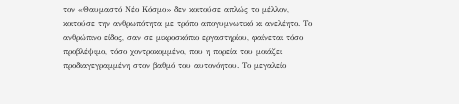τον «Θαυμαστό Νέο Κόσμο» δεν κοιτούσε απλώς το μέλλον, κοιτούσε την ανθρωπότητα με τρόπο απογυμνωτικό κι ανελέητο. Το ανθρώπινο είδος, σαν σε μικροσκόπιο εργαστηρίου, φαίνεται τόσο προβλέψιμο, τόσο χοντροκομμένο, που η πορεία του μοιάζει προδιαγεγραμμένη στον βαθμό του αυτονόητου. Το μεγαλείο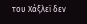του Χάξλεϊ δεν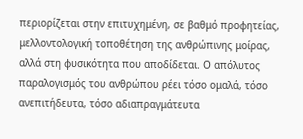περιορίζεται στην επιτυχημένη, σε βαθμό προφητείας, μελλοντολογική τοποθέτηση της ανθρώπινης μοίρας, αλλά στη φυσικότητα που αποδίδεται. Ο απόλυτος παραλογισμός του ανθρώπου ρέει τόσο ομαλά, τόσο ανεπιτήδευτα, τόσο αδιαπραγμάτευτα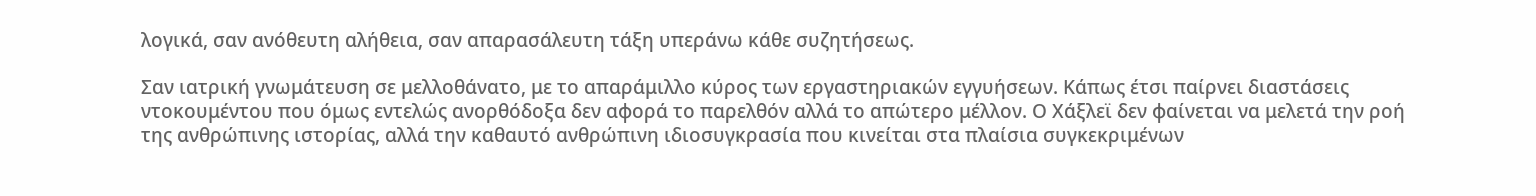λογικά, σαν ανόθευτη αλήθεια, σαν απαρασάλευτη τάξη υπεράνω κάθε συζητήσεως.

Σαν ιατρική γνωμάτευση σε μελλοθάνατο, με το απαράμιλλο κύρος των εργαστηριακών εγγυήσεων. Κάπως έτσι παίρνει διαστάσεις ντοκουμέντου που όμως εντελώς ανορθόδοξα δεν αφορά το παρελθόν αλλά το απώτερο μέλλον. Ο Χάξλεϊ δεν φαίνεται να μελετά την ροή της ανθρώπινης ιστορίας, αλλά την καθαυτό ανθρώπινη ιδιοσυγκρασία που κινείται στα πλαίσια συγκεκριμένων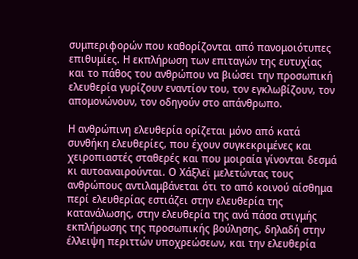συμπεριφορών που καθορίζονται από πανομοιότυπες επιθυμίες. Η εκπλήρωση των επιταγών της ευτυχίας και το πάθος του ανθρώπου να βιώσει την προσωπική ελευθερία γυρίζουν εναντίον του, τον εγκλωβίζουν, τον απομονώνουν, τον οδηγούν στο απάνθρωπο.

Η ανθρώπινη ελευθερία ορίζεται μόνο από κατά συνθήκη ελευθερίες, που έχουν συγκεκριμένες και χειροπιαστές σταθερές και που μοιραία γίνονται δεσμά κι αυτοαναιρούνται. Ο Χάξλεϊ μελετώντας τους ανθρώπους αντιλαμβάνεται ότι το από κοινού αίσθημα περί ελευθερίας εστιάζει στην ελευθερία της κατανάλωσης, στην ελευθερία της ανά πάσα στιγμής εκπλήρωσης της προσωπικής βούλησης, δηλαδή στην έλλειψη περιττών υποχρεώσεων, και την ελευθερία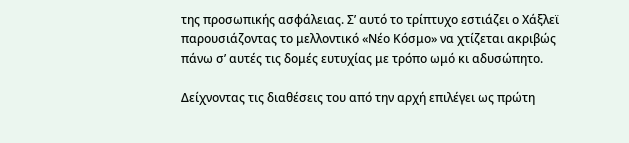της προσωπικής ασφάλειας. Σ’ αυτό το τρίπτυχο εστιάζει ο Χάξλεϊ παρουσιάζοντας το μελλοντικό «Νέο Κόσμο» να χτίζεται ακριβώς πάνω σ’ αυτές τις δομές ευτυχίας με τρόπο ωμό κι αδυσώπητο.

Δείχνοντας τις διαθέσεις του από την αρχή επιλέγει ως πρώτη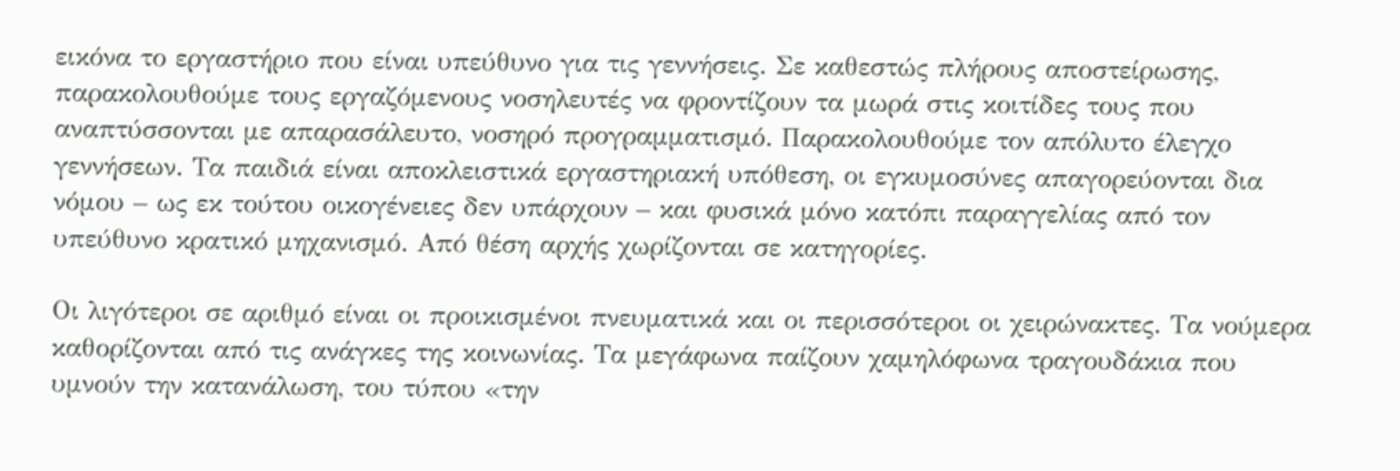εικόνα το εργαστήριο που είναι υπεύθυνο για τις γεννήσεις. Σε καθεστώς πλήρους αποστείρωσης, παρακολουθούμε τους εργαζόμενους νοσηλευτές να φροντίζουν τα μωρά στις κοιτίδες τους που αναπτύσσονται με απαρασάλευτο, νοσηρό προγραμματισμό. Παρακολουθούμε τον απόλυτο έλεγχο γεννήσεων. Τα παιδιά είναι αποκλειστικά εργαστηριακή υπόθεση, οι εγκυμοσύνες απαγορεύονται δια νόμου – ως εκ τούτου οικογένειες δεν υπάρχουν – και φυσικά μόνο κατόπι παραγγελίας από τον υπεύθυνο κρατικό μηχανισμό. Από θέση αρχής χωρίζονται σε κατηγορίες.

Οι λιγότεροι σε αριθμό είναι οι προικισμένοι πνευματικά και οι περισσότεροι οι χειρώνακτες. Τα νούμερα καθορίζονται από τις ανάγκες της κοινωνίας. Τα μεγάφωνα παίζουν χαμηλόφωνα τραγουδάκια που υμνούν την κατανάλωση, του τύπου «την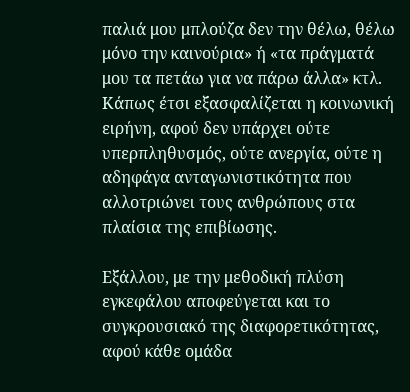παλιά μου μπλούζα δεν την θέλω, θέλω μόνο την καινούρια» ή «τα πράγματά μου τα πετάω για να πάρω άλλα» κτλ. Κάπως έτσι εξασφαλίζεται η κοινωνική ειρήνη, αφού δεν υπάρχει ούτε υπερπληθυσμός, ούτε ανεργία, ούτε η αδηφάγα ανταγωνιστικότητα που αλλοτριώνει τους ανθρώπους στα πλαίσια της επιβίωσης.

Εξάλλου, με την μεθοδική πλύση εγκεφάλου αποφεύγεται και το συγκρουσιακό της διαφορετικότητας, αφού κάθε ομάδα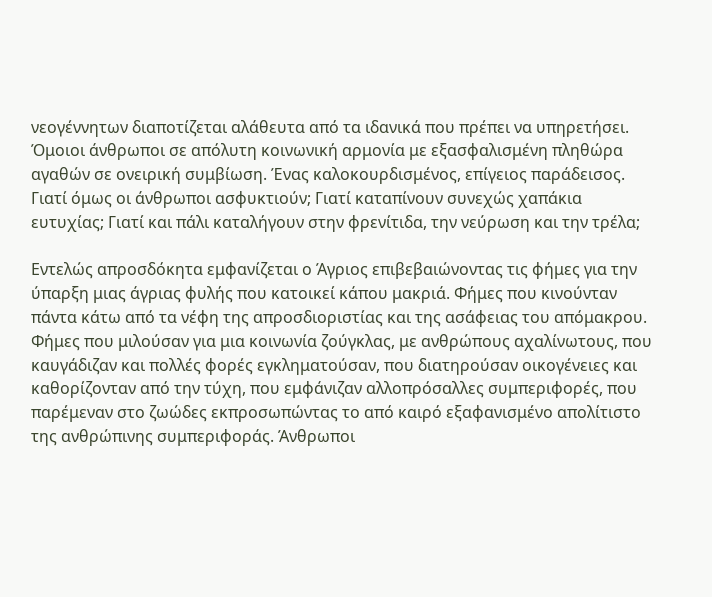νεογέννητων διαποτίζεται αλάθευτα από τα ιδανικά που πρέπει να υπηρετήσει. Όμοιοι άνθρωποι σε απόλυτη κοινωνική αρμονία με εξασφαλισμένη πληθώρα αγαθών σε ονειρική συμβίωση. Ένας καλοκουρδισμένος, επίγειος παράδεισος. Γιατί όμως οι άνθρωποι ασφυκτιούν; Γιατί καταπίνουν συνεχώς χαπάκια ευτυχίας; Γιατί και πάλι καταλήγουν στην φρενίτιδα, την νεύρωση και την τρέλα;

Εντελώς απροσδόκητα εμφανίζεται ο Άγριος επιβεβαιώνοντας τις φήμες για την ύπαρξη μιας άγριας φυλής που κατοικεί κάπου μακριά. Φήμες που κινούνταν πάντα κάτω από τα νέφη της απροσδιοριστίας και της ασάφειας του απόμακρου. Φήμες που μιλούσαν για μια κοινωνία ζούγκλας, με ανθρώπους αχαλίνωτους, που καυγάδιζαν και πολλές φορές εγκληματούσαν, που διατηρούσαν οικογένειες και καθορίζονταν από την τύχη, που εμφάνιζαν αλλοπρόσαλλες συμπεριφορές, που παρέμεναν στο ζωώδες εκπροσωπώντας το από καιρό εξαφανισμένο απολίτιστο της ανθρώπινης συμπεριφοράς. Άνθρωποι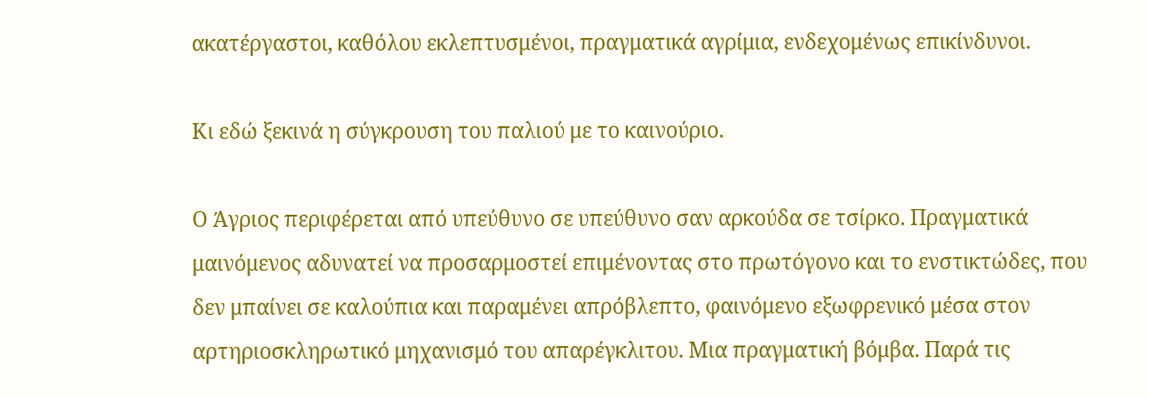ακατέργαστοι, καθόλου εκλεπτυσμένοι, πραγματικά αγρίμια, ενδεχομένως επικίνδυνοι.

Κι εδώ ξεκινά η σύγκρουση του παλιού με το καινούριο.

Ο Άγριος περιφέρεται από υπεύθυνο σε υπεύθυνο σαν αρκούδα σε τσίρκο. Πραγματικά μαινόμενος αδυνατεί να προσαρμοστεί επιμένοντας στο πρωτόγονο και το ενστικτώδες, που δεν μπαίνει σε καλούπια και παραμένει απρόβλεπτο, φαινόμενο εξωφρενικό μέσα στον αρτηριοσκληρωτικό μηχανισμό του απαρέγκλιτου. Μια πραγματική βόμβα. Παρά τις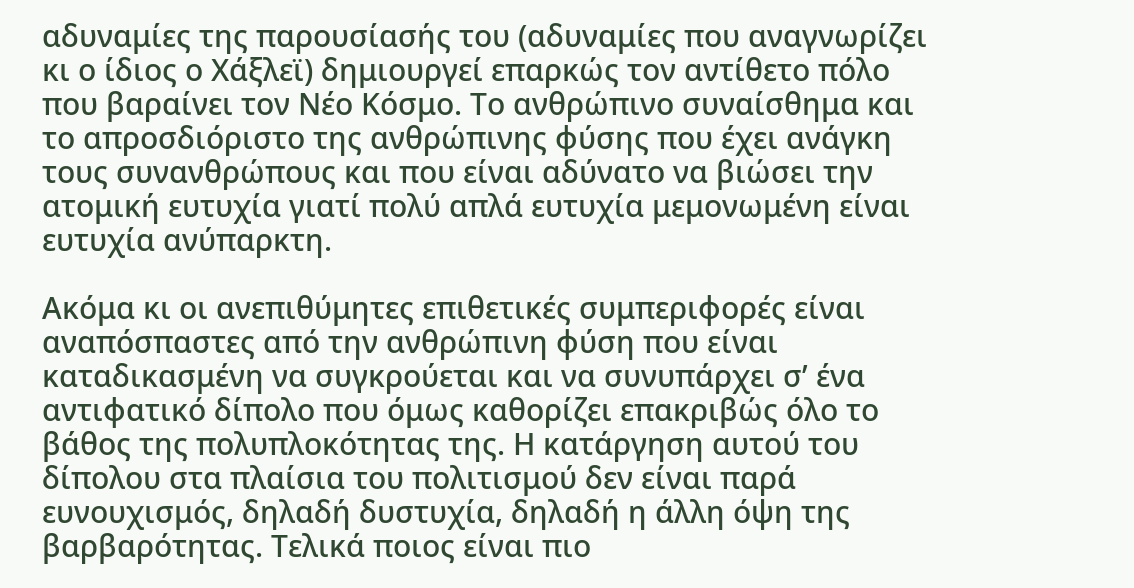αδυναμίες της παρουσίασής του (αδυναμίες που αναγνωρίζει κι ο ίδιος ο Χάξλεϊ) δημιουργεί επαρκώς τον αντίθετο πόλο που βαραίνει τον Νέο Κόσμο. Το ανθρώπινο συναίσθημα και το απροσδιόριστο της ανθρώπινης φύσης που έχει ανάγκη τους συνανθρώπους και που είναι αδύνατο να βιώσει την ατομική ευτυχία γιατί πολύ απλά ευτυχία μεμονωμένη είναι ευτυχία ανύπαρκτη.

Ακόμα κι οι ανεπιθύμητες επιθετικές συμπεριφορές είναι αναπόσπαστες από την ανθρώπινη φύση που είναι καταδικασμένη να συγκρούεται και να συνυπάρχει σ’ ένα αντιφατικό δίπολο που όμως καθορίζει επακριβώς όλο το βάθος της πολυπλοκότητας της. Η κατάργηση αυτού του δίπολου στα πλαίσια του πολιτισμού δεν είναι παρά ευνουχισμός, δηλαδή δυστυχία, δηλαδή η άλλη όψη της βαρβαρότητας. Τελικά ποιος είναι πιο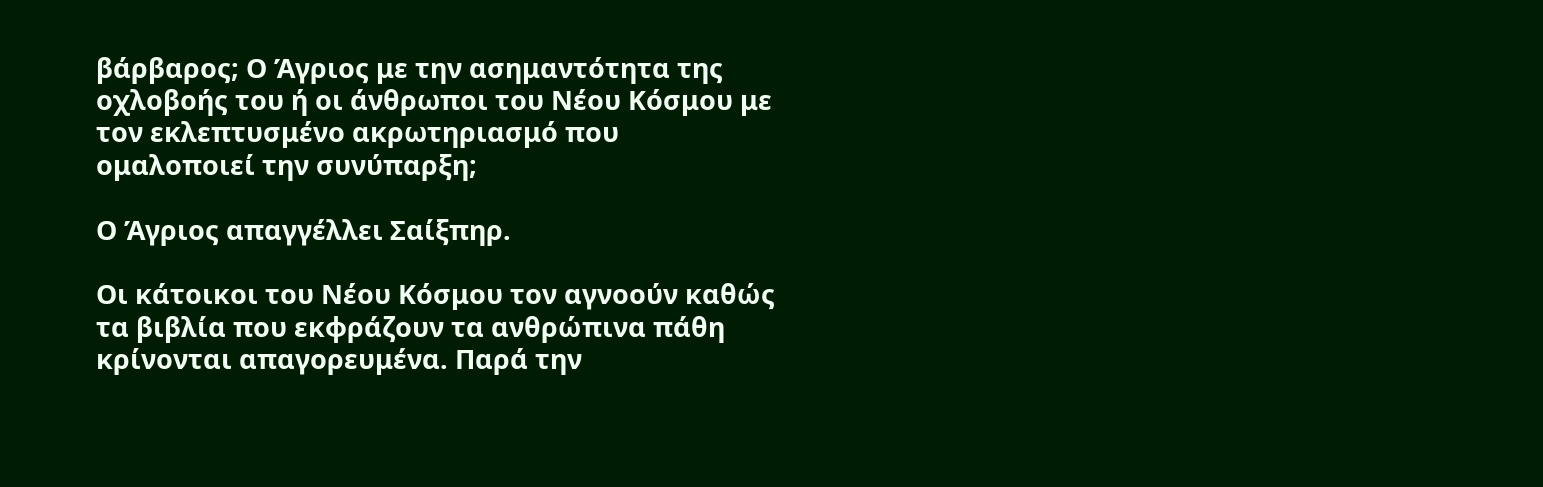βάρβαρος; Ο Άγριος με την ασημαντότητα της οχλοβοής του ή οι άνθρωποι του Νέου Κόσμου με τον εκλεπτυσμένο ακρωτηριασμό που ομαλοποιεί την συνύπαρξη;

Ο Άγριος απαγγέλλει Σαίξπηρ.

Οι κάτοικοι του Νέου Κόσμου τον αγνοούν καθώς τα βιβλία που εκφράζουν τα ανθρώπινα πάθη κρίνονται απαγορευμένα. Παρά την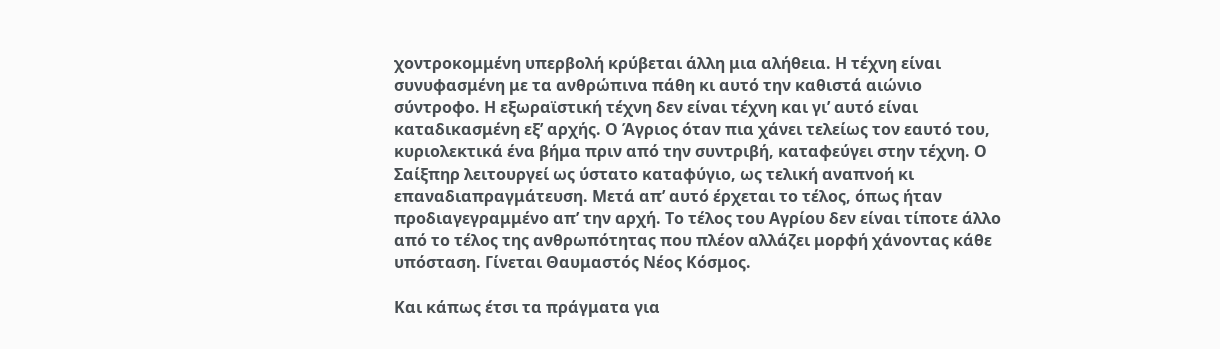χοντροκομμένη υπερβολή κρύβεται άλλη μια αλήθεια. Η τέχνη είναι συνυφασμένη με τα ανθρώπινα πάθη κι αυτό την καθιστά αιώνιο σύντροφο. Η εξωραϊστική τέχνη δεν είναι τέχνη και γι’ αυτό είναι καταδικασμένη εξ’ αρχής. Ο Άγριος όταν πια χάνει τελείως τον εαυτό του, κυριολεκτικά ένα βήμα πριν από την συντριβή, καταφεύγει στην τέχνη. Ο Σαίξπηρ λειτουργεί ως ύστατο καταφύγιο, ως τελική αναπνοή κι επαναδιαπραγμάτευση. Μετά απ’ αυτό έρχεται το τέλος, όπως ήταν προδιαγεγραμμένο απ’ την αρχή. Το τέλος του Αγρίου δεν είναι τίποτε άλλο από το τέλος της ανθρωπότητας που πλέον αλλάζει μορφή χάνοντας κάθε υπόσταση. Γίνεται Θαυμαστός Νέος Κόσμος.

Και κάπως έτσι τα πράγματα για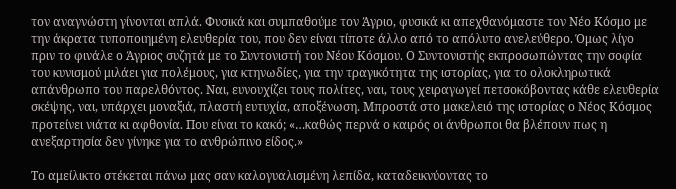τον αναγνώστη γίνονται απλά. Φυσικά και συμπαθούμε τον Άγριο, φυσικά κι απεχθανόμαστε τον Νέο Κόσμο με την άκρατα τυποποιημένη ελευθερία του, που δεν είναι τίποτε άλλο από το απόλυτο ανελεύθερο. Όμως λίγο πριν το φινάλε ο Άγριος συζητά με το Συντονιστή του Νέου Κόσμου. Ο Συντονιστής εκπροσωπώντας την σοφία του κυνισμού μιλάει για πολέμους, για κτηνωδίες, για την τραγικότητα της ιστορίας, για το ολοκληρωτικά απάνθρωπο του παρελθόντος. Ναι, ευνουχίζει τους πολίτες, ναι, τους χειραγωγεί πετσοκόβοντας κάθε ελευθερία σκέψης, ναι, υπάρχει μοναξιά, πλαστή ευτυχία, αποξένωση. Μπροστά στο μακελειό της ιστορίας ο Νέος Κόσμος προτείνει νιάτα κι αφθονία. Που είναι το κακό; «…καθώς περνά ο καιρός οι άνθρωποι θα βλέπουν πως η ανεξαρτησία δεν γίνηκε για το ανθρώπινο είδος.»

Το αμείλικτο στέκεται πάνω μας σαν καλογυαλισμένη λεπίδα, καταδεικνύοντας το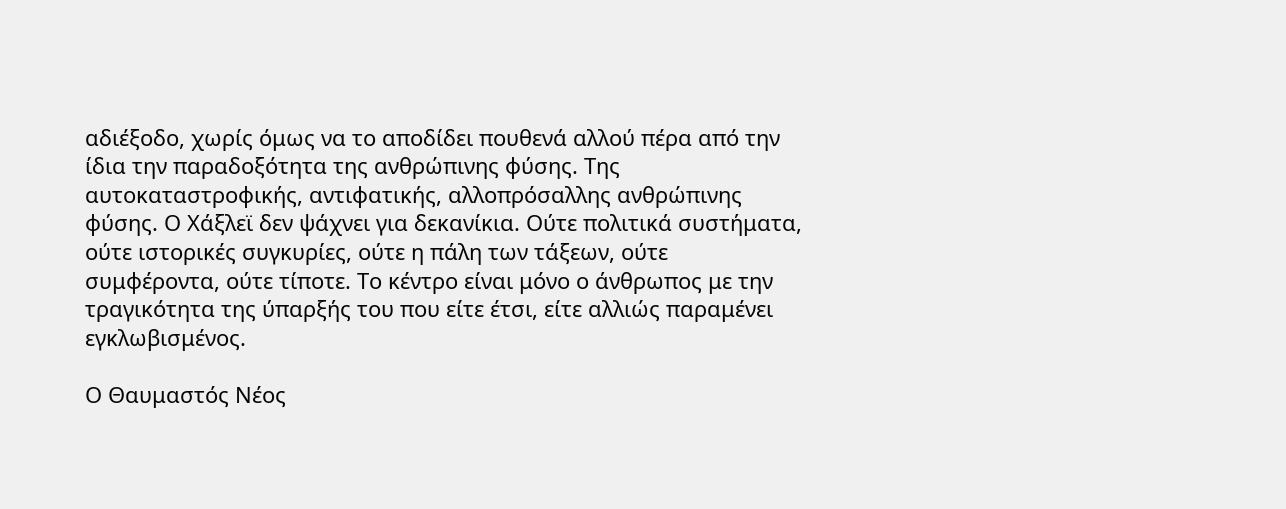αδιέξοδο, χωρίς όμως να το αποδίδει πουθενά αλλού πέρα από την ίδια την παραδοξότητα της ανθρώπινης φύσης. Της αυτοκαταστροφικής, αντιφατικής, αλλοπρόσαλλης ανθρώπινης φύσης. Ο Χάξλεϊ δεν ψάχνει για δεκανίκια. Ούτε πολιτικά συστήματα, ούτε ιστορικές συγκυρίες, ούτε η πάλη των τάξεων, ούτε συμφέροντα, ούτε τίποτε. Το κέντρο είναι μόνο ο άνθρωπος με την τραγικότητα της ύπαρξής του που είτε έτσι, είτε αλλιώς παραμένει εγκλωβισμένος.

Ο Θαυμαστός Νέος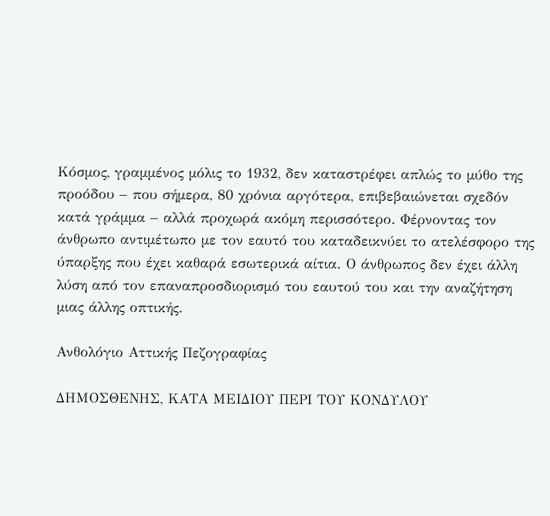Κόσμος, γραμμένος μόλις το 1932, δεν καταστρέφει απλώς το μύθο της προόδου – που σήμερα, 80 χρόνια αργότερα, επιβεβαιώνεται σχεδόν κατά γράμμα – αλλά προχωρά ακόμη περισσότερο. Φέρνοντας τον άνθρωπο αντιμέτωπο με τον εαυτό του καταδεικνύει το ατελέσφορο της ύπαρξης που έχει καθαρά εσωτερικά αίτια. Ο άνθρωπος δεν έχει άλλη λύση από τον επαναπροσδιορισμό του εαυτού του και την αναζήτηση μιας άλλης οπτικής.

Ανθολόγιο Αττικής Πεζογραφίας

ΔΗΜΟΣΘΕΝΗΣ, ΚΑΤΑ ΜΕΙΔΙΟΥ ΠΕΡΙ ΤΟΥ ΚΟΝΔΥΛΟΥ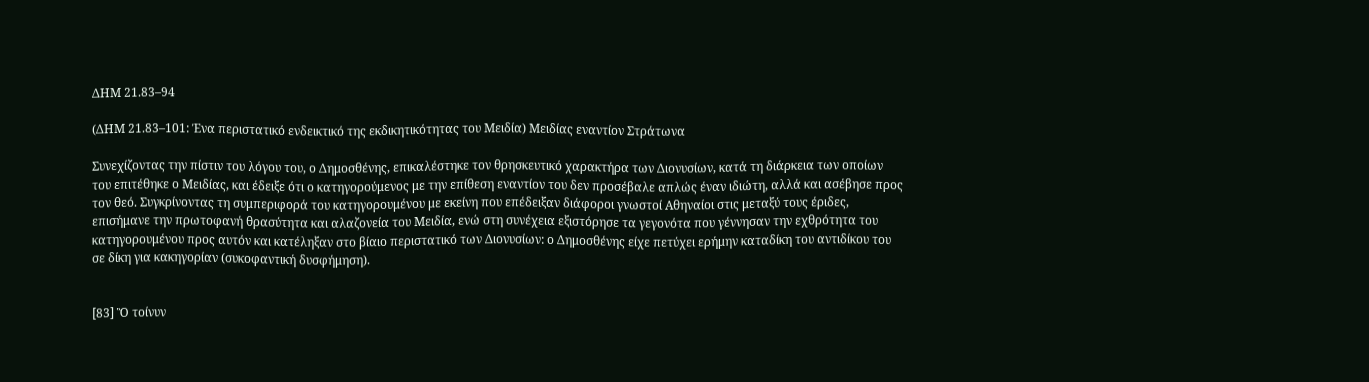ΔΗΜ 21.83–94

(ΔΗΜ 21.83–101: Ένα περιστατικό ενδεικτικό της εκδικητικότητας του Μειδία) Μειδίας εναντίον Στράτωνα

Συνεχίζοντας την πίστιν του λόγου του, ο Δημοσθένης, επικαλέστηκε τον θρησκευτικό χαρακτήρα των Διονυσίων, κατά τη διάρκεια των οποίων του επιτέθηκε ο Μειδίας, και έδειξε ότι ο κατηγορούμενος με την επίθεση εναντίον του δεν προσέβαλε απλώς έναν ιδιώτη, αλλά και ασέβησε προς τον θεό. Συγκρίνοντας τη συμπεριφορά του κατηγορουμένου με εκείνη που επέδειξαν διάφοροι γνωστοί Αθηναίοι στις μεταξύ τους έριδες, επισήμανε την πρωτοφανή θρασύτητα και αλαζονεία του Μειδία, ενώ στη συνέχεια εξιστόρησε τα γεγονότα που γέννησαν την εχθρότητα του κατηγορουμένου προς αυτόν και κατέληξαν στο βίαιο περιστατικό των Διονυσίων: ο Δημοσθένης είχε πετύχει ερήμην καταδίκη του αντιδίκου του σε δίκη για κακηγορίαν (συκοφαντική δυσφήμηση).


[83] Ὃ τοίνυν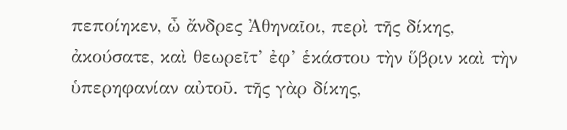πεποίηκεν, ὦ ἄνδρες Ἀθηναῖοι, περὶ τῆς δίκης,
ἀκούσατε, καὶ θεωρεῖτ’ ἐφ’ ἑκάστου τὴν ὕβριν καὶ τὴν
ὑπερηφανίαν αὐτοῦ. τῆς γὰρ δίκης,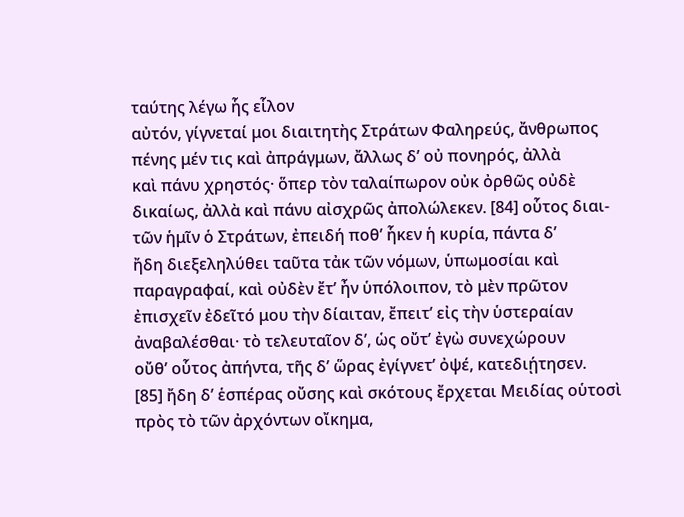ταύτης λέγω ἧς εἷλον
αὐτόν, γίγνεταί μοι διαιτητὴς Στράτων Φαληρεύς, ἄνθρωπος
πένης μέν τις καὶ ἀπράγμων, ἄλλως δ’ οὐ πονηρός, ἀλλὰ
καὶ πάνυ χρηστός· ὅπερ τὸν ταλαίπωρον οὐκ ὀρθῶς οὐδὲ
δικαίως, ἀλλὰ καὶ πάνυ αἰσχρῶς ἀπολώλεκεν. [84] οὗτος διαι-
τῶν ἡμῖν ὁ Στράτων, ἐπειδή ποθ’ ἧκεν ἡ κυρία, πάντα δ’
ἤδη διεξεληλύθει ταῦτα τἀκ τῶν νόμων, ὑπωμοσίαι καὶ
παραγραφαί, καὶ οὐδὲν ἔτ’ ἦν ὑπόλοιπον, τὸ μὲν πρῶτον
ἐπισχεῖν ἐδεῖτό μου τὴν δίαιταν, ἔπειτ’ εἰς τὴν ὑστεραίαν
ἀναβαλέσθαι· τὸ τελευταῖον δ’, ὡς οὔτ’ ἐγὼ συνεχώρουν
οὔθ’ οὗτος ἀπήντα, τῆς δ’ ὥρας ἐγίγνετ’ ὀψέ, κατεδιῄτησεν.
[85] ἤδη δ’ ἑσπέρας οὔσης καὶ σκότους ἔρχεται Μειδίας οὑτοσὶ
πρὸς τὸ τῶν ἀρχόντων οἴκημα,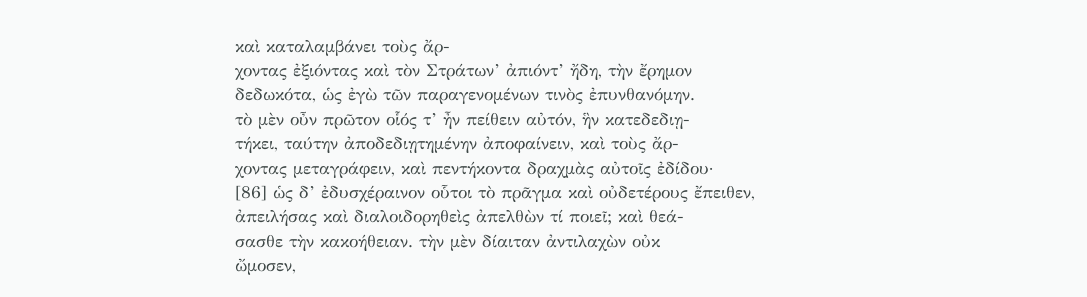καὶ καταλαμβάνει τοὺς ἄρ-
χοντας ἐξιόντας καὶ τὸν Στράτων’ ἀπιόντ’ ἤδη, τὴν ἔρημον
δεδωκότα, ὡς ἐγὼ τῶν παραγενομένων τινὸς ἐπυνθανόμην.
τὸ μὲν οὖν πρῶτον οἷός τ’ ἦν πείθειν αὐτόν, ἣν κατεδεδιῃ-
τήκει, ταύτην ἀποδεδιῃτημένην ἀποφαίνειν, καὶ τοὺς ἄρ-
χοντας μεταγράφειν, καὶ πεντήκοντα δραχμὰς αὐτοῖς ἐδίδου·
[86] ὡς δ’ ἐδυσχέραινον οὗτοι τὸ πρᾶγμα καὶ οὐδετέρους ἔπειθεν,
ἀπειλήσας καὶ διαλοιδορηθεὶς ἀπελθὼν τί ποιεῖ; καὶ θεά-
σασθε τὴν κακοήθειαν. τὴν μὲν δίαιταν ἀντιλαχὼν οὐκ
ὤμοσεν,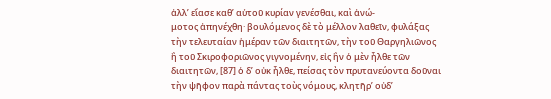ἀλλ’ εἴασε καθ’ αὑτοῦ κυρίαν γενέσθαι, καὶ ἀνώ-
μοτος ἀπηνέχθη· βουλόμενος δὲ τὸ μέλλον λαθεῖν, φυλάξας
τὴν τελευταίαν ἡμέραν τῶν διαιτητῶν, τὴν τοῦ Θαργηλιῶνος
ἢ τοῦ Σκιροφοριῶνος γιγνομένην, εἰς ἣν ὁ μὲν ἦλθε τῶν
διαιτητῶν, [87] ὁ δ’ οὐκ ἦλθε, πείσας τὸν πρυτανεύοντα δοῦναι
τὴν ψῆφον παρὰ πάντας τοὺς νόμους, κλητῆρ’ οὐδ’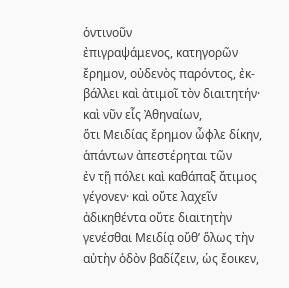ὁντινοῦν
ἐπιγραψάμενος, κατηγορῶν ἔρημον, οὐδενὸς παρόντος, ἐκ-
βάλλει καὶ ἀτιμοῖ τὸν διαιτητήν· καὶ νῦν εἷς Ἀθηναίων,
ὅτι Μειδίας ἔρημον ὦφλε δίκην, ἁπάντων ἀπεστέρηται τῶν
ἐν τῇ πόλει καὶ καθάπαξ ἄτιμος γέγονεν· καὶ οὔτε λαχεῖν
ἀδικηθέντα οὔτε διαιτητὴν γενέσθαι Μειδίᾳ οὔθ’ ὅλως τὴν
αὐτὴν ὁδὸν βαδίζειν, ὡς ἔοικεν,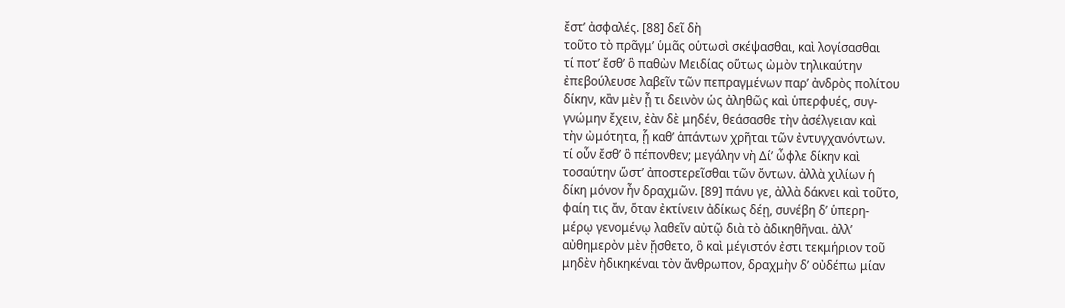ἔστ’ ἀσφαλές. [88] δεῖ δὴ
τοῦτο τὸ πρᾶγμ’ ὑμᾶς οὑτωσὶ σκέψασθαι, καὶ λογίσασθαι
τί ποτ’ ἔσθ’ ὃ παθὼν Μειδίας οὕτως ὠμὸν τηλικαύτην
ἐπεβούλευσε λαβεῖν τῶν πεπραγμένων παρ’ ἀνδρὸς πολίτου
δίκην, κἂν μὲν ᾖ τι δεινὸν ὡς ἀληθῶς καὶ ὑπερφυές, συγ-
γνώμην ἔχειν, ἐὰν δὲ μηδέν, θεάσασθε τὴν ἀσέλγειαν καὶ
τὴν ὠμότητα, ᾗ καθ’ ἁπάντων χρῆται τῶν ἐντυγχανόντων.
τί οὖν ἔσθ’ ὃ πέπονθεν; μεγάλην νὴ Δί’ ὦφλε δίκην καὶ
τοσαύτην ὥστ’ ἀποστερεῖσθαι τῶν ὄντων. ἀλλὰ χιλίων ἡ
δίκη μόνον ἦν δραχμῶν. [89] πάνυ γε, ἀλλὰ δάκνει καὶ τοῦτο,
φαίη τις ἄν, ὅταν ἐκτίνειν ἀδίκως δέῃ, συνέβη δ’ ὑπερη-
μέρῳ γενομένῳ λαθεῖν αὐτῷ διὰ τὸ ἀδικηθῆναι. ἀλλ’
αὐθημερὸν μὲν ᾔσθετο, ὃ καὶ μέγιστόν ἐστι τεκμήριον τοῦ
μηδὲν ἠδικηκέναι τὸν ἄνθρωπον, δραχμὴν δ’ οὐδέπω μίαν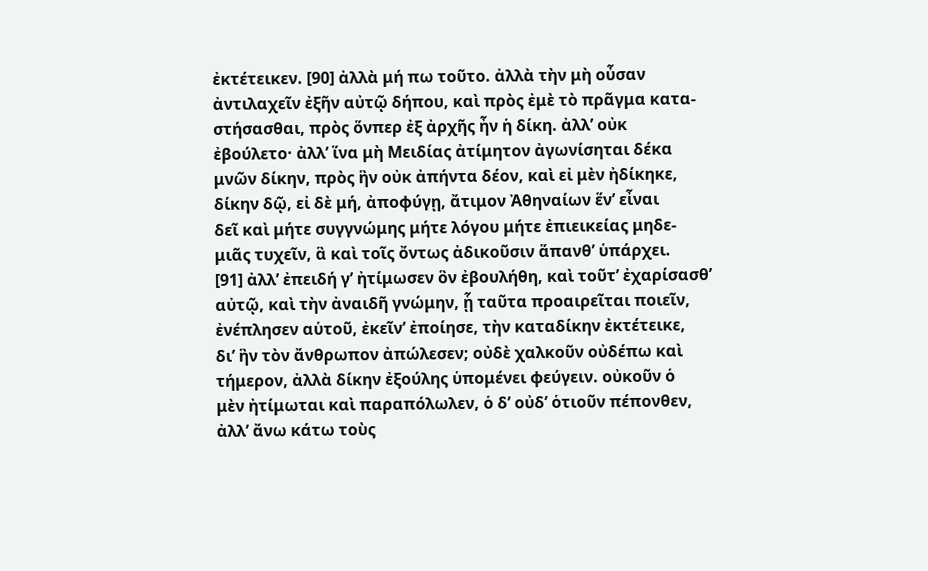ἐκτέτεικεν. [90] ἀλλὰ μή πω τοῦτο. ἀλλὰ τὴν μὴ οὖσαν
ἀντιλαχεῖν ἐξῆν αὐτῷ δήπου, καὶ πρὸς ἐμὲ τὸ πρᾶγμα κατα-
στήσασθαι, πρὸς ὅνπερ ἐξ ἀρχῆς ἦν ἡ δίκη. ἀλλ’ οὐκ
ἐβούλετο· ἀλλ’ ἵνα μὴ Μειδίας ἀτίμητον ἀγωνίσηται δέκα
μνῶν δίκην, πρὸς ἣν οὐκ ἀπήντα δέον, καὶ εἰ μὲν ἠδίκηκε,
δίκην δῷ, εἰ δὲ μή, ἀποφύγῃ, ἄτιμον Ἀθηναίων ἕν’ εἶναι
δεῖ καὶ μήτε συγγνώμης μήτε λόγου μήτε ἐπιεικείας μηδε-
μιᾶς τυχεῖν, ἃ καὶ τοῖς ὄντως ἀδικοῦσιν ἅπανθ’ ὑπάρχει.
[91] ἀλλ’ ἐπειδή γ’ ἠτίμωσεν ὃν ἐβουλήθη, καὶ τοῦτ’ ἐχαρίσασθ’
αὐτῷ, καὶ τὴν ἀναιδῆ γνώμην, ᾗ ταῦτα προαιρεῖται ποιεῖν,
ἐνέπλησεν αὑτοῦ, ἐκεῖν’ ἐποίησε, τὴν καταδίκην ἐκτέτεικε,
δι’ ἣν τὸν ἄνθρωπον ἀπώλεσεν; οὐδὲ χαλκοῦν οὐδέπω καὶ
τήμερον, ἀλλὰ δίκην ἐξούλης ὑπομένει φεύγειν. οὐκοῦν ὁ
μὲν ἠτίμωται καὶ παραπόλωλεν, ὁ δ’ οὐδ’ ὁτιοῦν πέπονθεν,
ἀλλ’ ἄνω κάτω τοὺς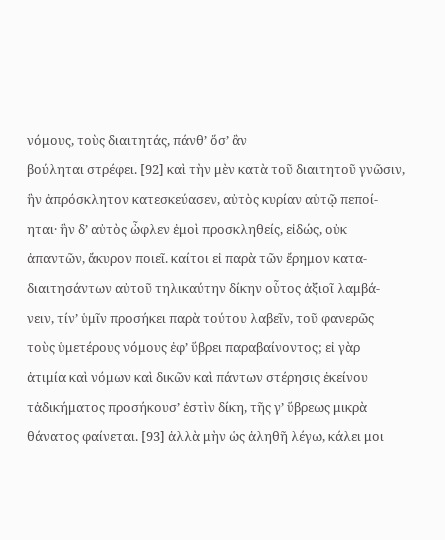νόμους, τοὺς διαιτητάς, πάνθ’ ὅσ’ ἂν
βούληται στρέφει. [92] καὶ τὴν μὲν κατὰ τοῦ διαιτητοῦ γνῶσιν,
ἣν ἀπρόσκλητον κατεσκεύασεν, αὐτὸς κυρίαν αὑτῷ πεποί-
ηται· ἣν δ’ αὐτὸς ὦφλεν ἐμοὶ προσκληθείς, εἰδώς, οὐκ
ἀπαντῶν, ἄκυρον ποιεῖ. καίτοι εἰ παρὰ τῶν ἔρημον κατα-
διαιτησάντων αὐτοῦ τηλικαύτην δίκην οὗτος ἀξιοῖ λαμβά-
νειν, τίν’ ὑμῖν προσήκει παρὰ τούτου λαβεῖν, τοῦ φανερῶς
τοὺς ὑμετέρους νόμους ἐφ’ ὕβρει παραβαίνοντος; εἰ γὰρ
ἀτιμία καὶ νόμων καὶ δικῶν καὶ πάντων στέρησις ἐκείνου
τἀδικήματος προσήκουσ’ ἐστὶν δίκη, τῆς γ’ ὕβρεως μικρὰ
θάνατος φαίνεται. [93] ἀλλὰ μὴν ὡς ἀληθῆ λέγω, κάλει μοι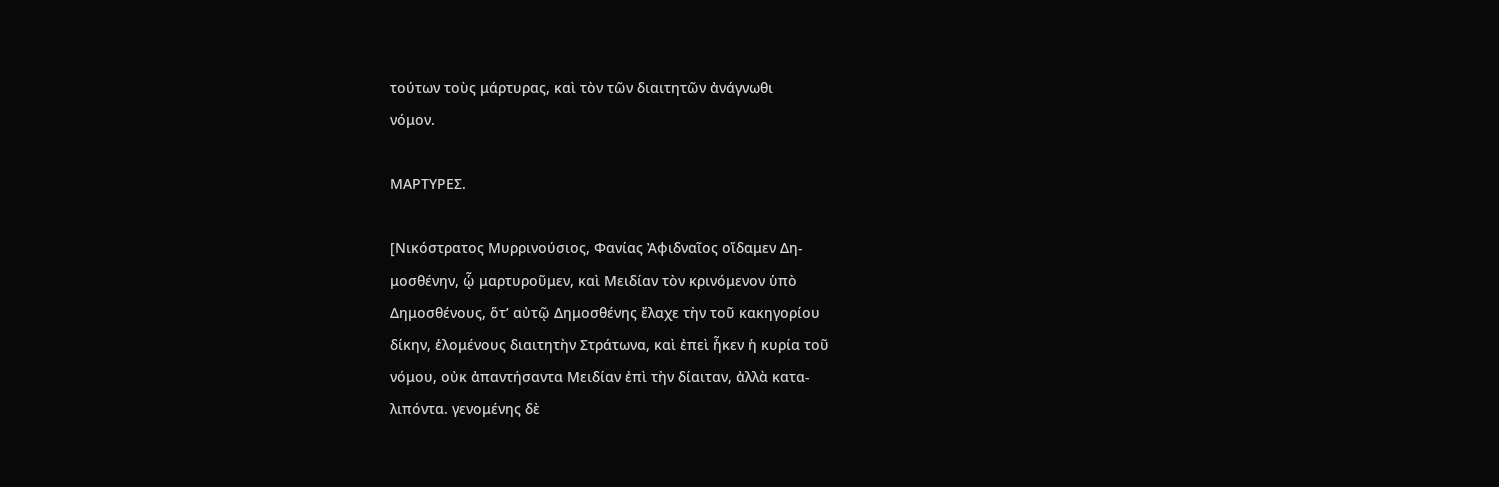τούτων τοὺς μάρτυρας, καὶ τὸν τῶν διαιτητῶν ἀνάγνωθι
νόμον.

ΜΑΡΤΥΡΕΣ.

[Νικόστρατος Μυρρινούσιος, Φανίας Ἀφιδναῖος οἴδαμεν Δη-
μοσθένην, ᾧ μαρτυροῦμεν, καὶ Μειδίαν τὸν κρινόμενον ὑπὸ
Δημοσθένους, ὅτ’ αὐτῷ Δημοσθένης ἔλαχε τὴν τοῦ κακηγορίου
δίκην, ἑλομένους διαιτητὴν Στράτωνα, καὶ ἐπεὶ ἧκεν ἡ κυρία τοῦ
νόμου, οὐκ ἀπαντήσαντα Μειδίαν ἐπὶ τὴν δίαιταν, ἀλλὰ κατα-
λιπόντα. γενομένης δὲ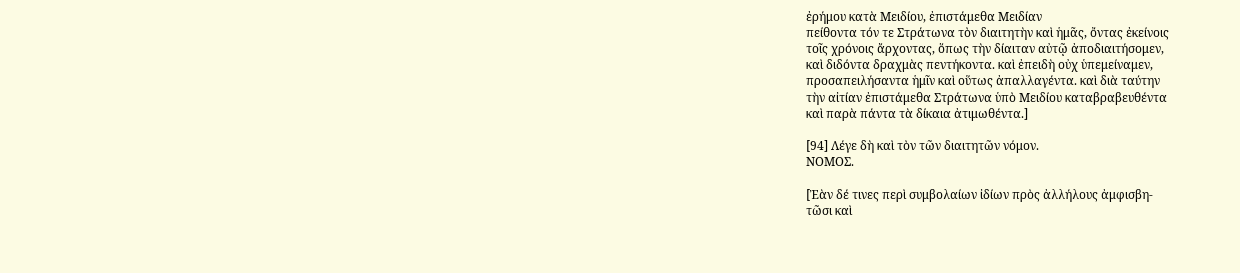ἐρήμου κατὰ Μειδίου, ἐπιστάμεθα Μειδίαν
πείθοντα τόν τε Στράτωνα τὸν διαιτητὴν καὶ ἡμᾶς, ὄντας ἐκείνοις
τοῖς χρόνοις ἄρχοντας, ὅπως τὴν δίαιταν αὐτῷ ἀποδιαιτήσομεν,
καὶ διδόντα δραχμὰς πεντήκοντα. καὶ ἐπειδὴ οὐχ ὑπεμείναμεν,
προσαπειλήσαντα ἡμῖν καὶ οὕτως ἀπαλλαγέντα. καὶ διὰ ταύτην
τὴν αἰτίαν ἐπιστάμεθα Στράτωνα ὑπὸ Μειδίου καταβραβευθέντα
καὶ παρὰ πάντα τὰ δίκαια ἀτιμωθέντα.]

[94] Λέγε δὴ καὶ τὸν τῶν διαιτητῶν νόμον.
ΝΟΜΟΣ.

[Ἐὰν δέ τινες περὶ συμβολαίων ἰδίων πρὸς ἀλλήλους ἀμφισβη-
τῶσι καὶ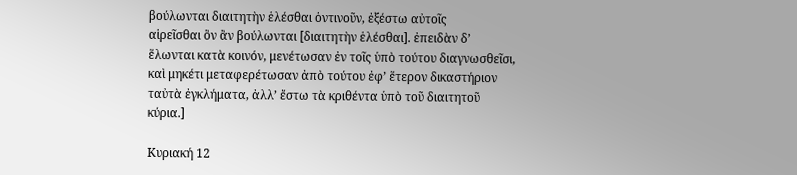βούλωνται διαιτητὴν ἑλέσθαι ὁντινοῦν, ἐξέστω αὐτοῖς
αἱρεῖσθαι ὃν ἂν βούλωνται [διαιτητὴν ἑλέσθαι]. ἐπειδὰν δ’
ἕλωνται κατὰ κοινόν, μενέτωσαν ἐν τοῖς ὑπὸ τούτου διαγνωσθεῖσι,
καὶ μηκέτι μεταφερέτωσαν ἀπὸ τούτου ἐφ’ ἕτερον δικαστήριον
ταὐτὰ ἐγκλήματα, ἀλλ’ ἔστω τὰ κριθέντα ὑπὸ τοῦ διαιτητοῦ
κύρια.]

Κυριακή 12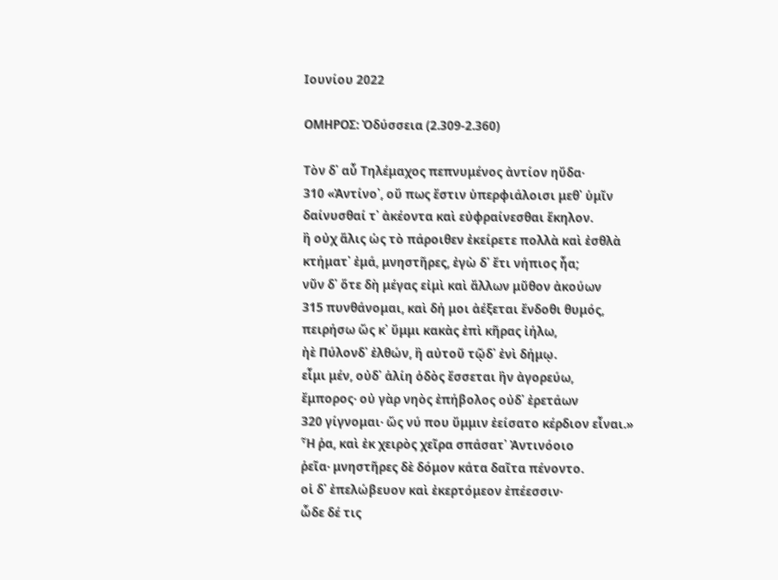Ιουνίου 2022

ΟΜΗΡΟΣ: Ὀδύσσεια (2.309-2.360)

Τὸν δ᾽ αὖ Τηλέμαχος πεπνυμένος ἀντίον ηὔδα·
310 «Ἀντίνο᾽, οὔ πως ἔστιν ὑπερφιάλοισι μεθ᾽ ὑμῖν
δαίνυσθαί τ᾽ ἀκέοντα καὶ εὐφραίνεσθαι ἕκηλον.
ἢ οὐχ ἅλις ὡς τὸ πάροιθεν ἐκείρετε πολλὰ καὶ ἐσθλὰ
κτήματ᾽ ἐμά, μνηστῆρες, ἐγὼ δ᾽ ἔτι νήπιος ἦα;
νῦν δ᾽ ὅτε δὴ μέγας εἰμὶ καὶ ἄλλων μῦθον ἀκούων
315 πυνθάνομαι, καὶ δή μοι ἀέξεται ἔνδοθι θυμός,
πειρήσω ὥς κ᾽ ὔμμι κακὰς ἐπὶ κῆρας ἰήλω,
ἠὲ Πύλονδ᾽ ἐλθών, ἢ αὐτοῦ τῷδ᾽ ἐνὶ δήμῳ.
εἶμι μέν, οὐδ᾽ ἁλίη ὁδὸς ἔσσεται ἣν ἀγορεύω,
ἔμπορος· οὐ γὰρ νηὸς ἐπήβολος οὐδ᾽ ἐρετάων
320 γίγνομαι· ὥς νύ που ὔμμιν ἐείσατο κέρδιον εἶναι.»
Ἦ ῥα, καὶ ἐκ χειρὸς χεῖρα σπάσατ᾽ Ἀντινόοιο
ῥεῖα· μνηστῆρες δὲ δόμον κάτα δαῖτα πένοντο.
οἱ δ᾽ ἐπελώβευον καὶ ἐκερτόμεον ἐπέεσσιν·
ὧδε δέ τις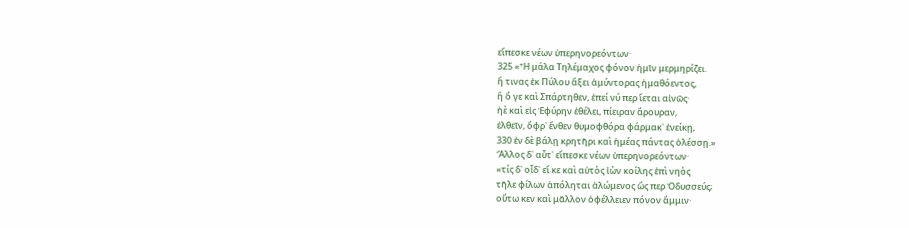εἴπεσκε νέων ὑπερηνορεόντων·
325 «Ἦ μάλα Τηλέμαχος φόνον ἡμῖν μερμηρίζει.
ἤ τινας ἐκ Πύλου ἄξει ἀμύντορας ἠμαθόεντος,
ἢ ὅ γε καὶ Σπάρτηθεν, ἐπεί νύ περ ἵεται αἰνῶς·
ἠὲ καὶ εἰς Ἐφύρην ἐθέλει, πίειραν ἄρουραν,
ἐλθεῖν, ὄφρ᾽ ἔνθεν θυμοφθόρα φάρμακ᾽ ἐνείκῃ,
330 ἐν δὲ βάλῃ κρητῆρι καὶ ἡμέας πάντας ὀλέσσῃ.»
Ἄλλος δ᾽ αὖτ᾽ εἴπεσκε νέων ὑπερηνορεόντων·
«τίς δ᾽ οἶδ᾽ εἴ κε καὶ αὐτὸς ἰὼν κοίλης ἐπὶ νηὸς
τῆλε φίλων ἀπόληται ἀλώμενος ὥς περ Ὀδυσσεύς;
οὕτω κεν καὶ μᾶλλον ὀφέλλειεν πόνον ἄμμιν·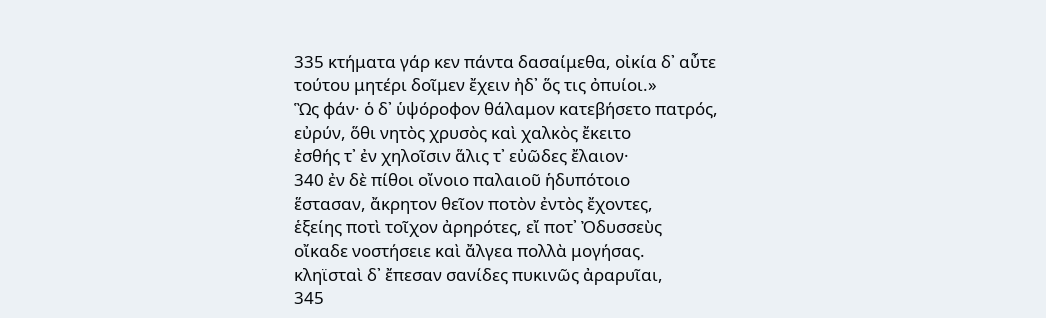335 κτήματα γάρ κεν πάντα δασαίμεθα, οἰκία δ᾽ αὖτε
τούτου μητέρι δοῖμεν ἔχειν ἠδ᾽ ὅς τις ὀπυίοι.»
Ὣς φάν· ὁ δ᾽ ὑψόροφον θάλαμον κατεβήσετο πατρός,
εὐρύν, ὅθι νητὸς χρυσὸς καὶ χαλκὸς ἔκειτο
ἐσθής τ᾽ ἐν χηλοῖσιν ἅλις τ᾽ εὐῶδες ἔλαιον·
340 ἐν δὲ πίθοι οἴνοιο παλαιοῦ ἡδυπότοιο
ἕστασαν, ἄκρητον θεῖον ποτὸν ἐντὸς ἔχοντες,
ἑξείης ποτὶ τοῖχον ἀρηρότες, εἴ ποτ᾽ Ὀδυσσεὺς
οἴκαδε νοστήσειε καὶ ἄλγεα πολλὰ μογήσας.
κληϊσταὶ δ᾽ ἔπεσαν σανίδες πυκινῶς ἀραρυῖαι,
345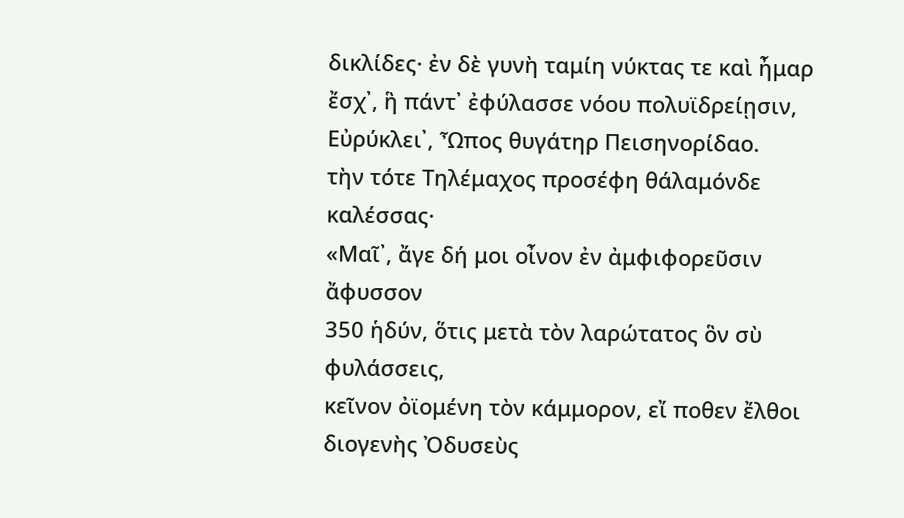δικλίδες· ἐν δὲ γυνὴ ταμίη νύκτας τε καὶ ἦμαρ
ἔσχ᾽, ἣ πάντ᾽ ἐφύλασσε νόου πολυϊδρείῃσιν,
Εὐρύκλει᾽, Ὦπος θυγάτηρ Πεισηνορίδαο.
τὴν τότε Τηλέμαχος προσέφη θάλαμόνδε καλέσσας·
«Μαῖ᾽, ἄγε δή μοι οἶνον ἐν ἀμφιφορεῦσιν ἄφυσσον
350 ἡδύν, ὅτις μετὰ τὸν λαρώτατος ὃν σὺ φυλάσσεις,
κεῖνον ὀϊομένη τὸν κάμμορον, εἴ ποθεν ἔλθοι
διογενὴς Ὀδυσεὺς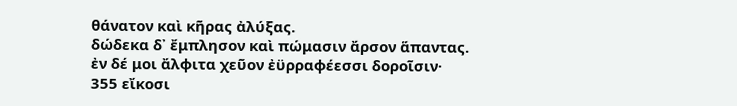θάνατον καὶ κῆρας ἀλύξας.
δώδεκα δ᾽ ἔμπλησον καὶ πώμασιν ἄρσον ἅπαντας.
ἐν δέ μοι ἄλφιτα χεῦον ἐϋρραφέεσσι δοροῖσιν·
355 εἴκοσι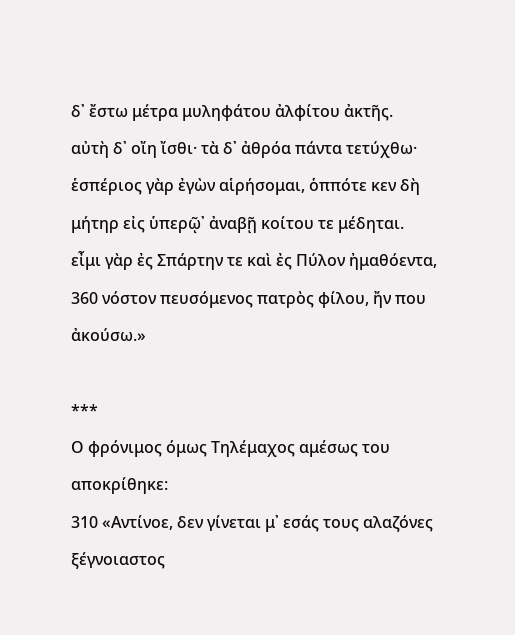δ᾽ ἔστω μέτρα μυληφάτου ἀλφίτου ἀκτῆς.
αὐτὴ δ᾽ οἴη ἴσθι· τὰ δ᾽ ἀθρόα πάντα τετύχθω·
ἑσπέριος γὰρ ἐγὼν αἱρήσομαι, ὁππότε κεν δὴ
μήτηρ εἰς ὑπερῷ᾽ ἀναβῇ κοίτου τε μέδηται.
εἶμι γὰρ ἐς Σπάρτην τε καὶ ἐς Πύλον ἠμαθόεντα,
360 νόστον πευσόμενος πατρὸς φίλου, ἤν που ἀκούσω.»

***
Ο φρόνιμος όμως Τηλέμαχος αμέσως του αποκρίθηκε:
310 «Αντίνοε, δεν γίνεται μ᾽ εσάς τους αλαζόνες ξέγνοιαστος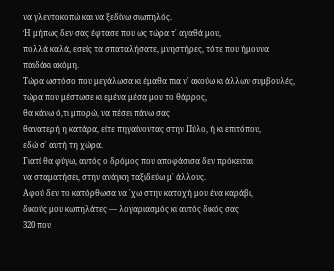να γλεντοκοπώ και να ξεδίνω σιωπηλός.
Ή μήπως δεν σας έφτασε που ως τώρα τ᾽ αγαθά μου,
πολλά καλά, εσείς τα σπαταλήσατε, μνηστήρες, τότε που ήμουνα
παιδάκι ακόμη.
Τώρα ωστόσο που μεγάλωσα κι έμαθα πια ν᾽ ακούω κι άλλων συμβουλές,
τώρα που μέστωσε κι εμένα μέσα μου το θάρρος,
θα κάνω ό,τι μπορώ, να πέσει πάνω σας
θανατερή η κατάρα, είτε πηγαίνοντας στην Πύλο, ή κι επιτόπου,
εδώ σ᾽ αυτή τη χώρα.
Γιατί θα φύγω, αυτός ο δρόμος που αποφάσισα δεν πρόκειται
να σταματήσει, στην ανάγκη ταξιδεύω μ᾽ άλλους.
Αφού δεν το κατόρθωσα να ᾽χω στην κατοχή μου ένα καράβι,
δικούς μου κωπηλάτες — λογαριασμός κι αυτός δικός σας
320 που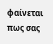φαίνεται πως σας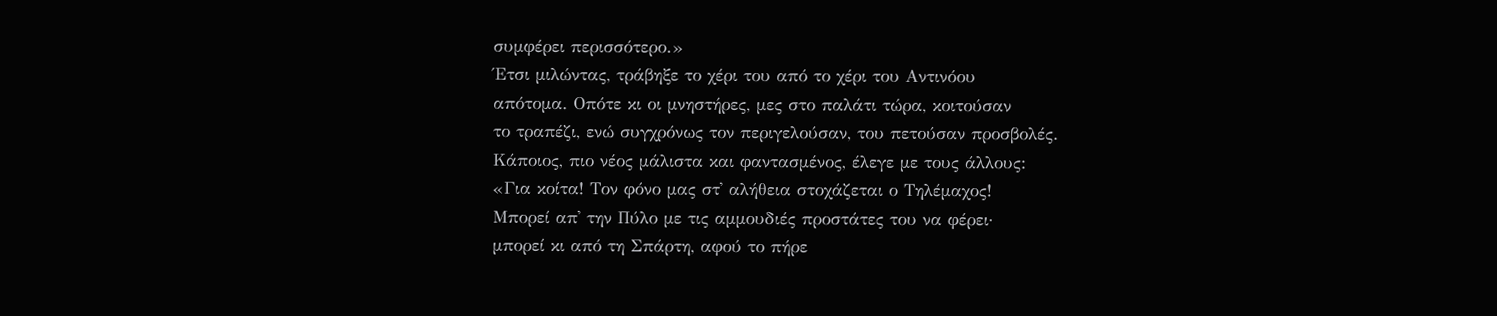συμφέρει περισσότερο.»
Έτσι μιλώντας, τράβηξε το χέρι του από το χέρι του Αντινόου
απότομα. Οπότε κι οι μνηστήρες, μες στο παλάτι τώρα, κοιτούσαν
το τραπέζι, ενώ συγχρόνως τον περιγελούσαν, του πετούσαν προσβολές.
Κάποιος, πιο νέος μάλιστα και φαντασμένος, έλεγε με τους άλλους:
«Για κοίτα! Τον φόνο μας στ᾽ αλήθεια στοχάζεται ο Τηλέμαχος!
Μπορεί απ᾽ την Πύλο με τις αμμουδιές προστάτες του να φέρει·
μπορεί κι από τη Σπάρτη, αφού το πήρε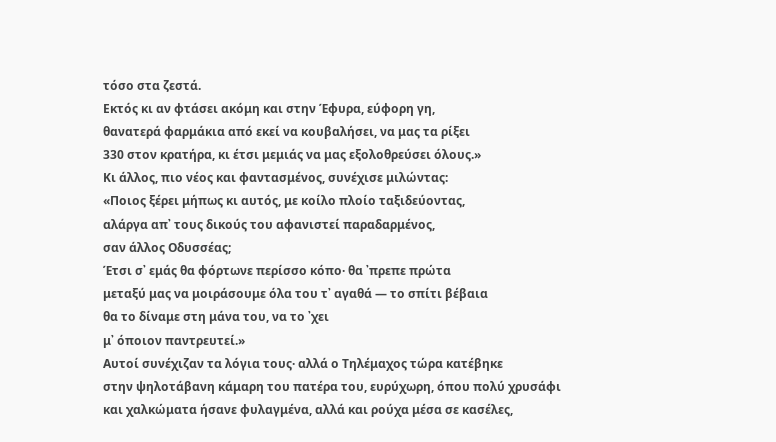τόσο στα ζεστά.
Εκτός κι αν φτάσει ακόμη και στην Έφυρα, εύφορη γη,
θανατερά φαρμάκια από εκεί να κουβαλήσει, να μας τα ρίξει
330 στον κρατήρα, κι έτσι μεμιάς να μας εξολοθρεύσει όλους.»
Κι άλλος, πιο νέος και φαντασμένος, συνέχισε μιλώντας:
«Ποιος ξέρει μήπως κι αυτός, με κοίλο πλοίο ταξιδεύοντας,
αλάργα απ᾽ τους δικούς του αφανιστεί παραδαρμένος,
σαν άλλος Οδυσσέας;
Έτσι σ᾽ εμάς θα φόρτωνε περίσσο κόπο· θα ᾽πρεπε πρώτα
μεταξύ μας να μοιράσουμε όλα του τ᾽ αγαθά — το σπίτι βέβαια
θα το δίναμε στη μάνα του, να το ᾽χει
μ᾽ όποιον παντρευτεί.»
Αυτοί συνέχιζαν τα λόγια τους· αλλά ο Τηλέμαχος τώρα κατέβηκε
στην ψηλοτάβανη κάμαρη του πατέρα του, ευρύχωρη, όπου πολύ χρυσάφι
και χαλκώματα ήσανε φυλαγμένα, αλλά και ρούχα μέσα σε κασέλες,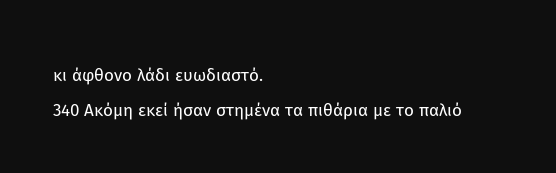κι άφθονο λάδι ευωδιαστό.
340 Ακόμη εκεί ήσαν στημένα τα πιθάρια με το παλιό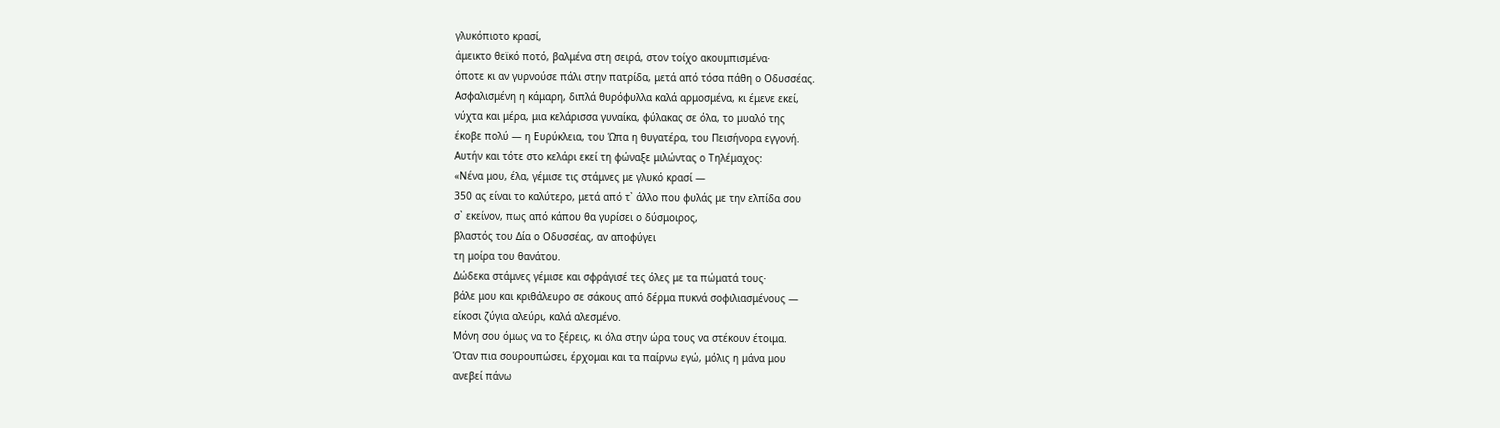γλυκόπιοτο κρασί,
άμεικτο θεϊκό ποτό, βαλμένα στη σειρά, στον τοίχο ακουμπισμένα·
όποτε κι αν γυρνούσε πάλι στην πατρίδα, μετά από τόσα πάθη ο Οδυσσέας.
Ασφαλισμένη η κάμαρη, διπλά θυρόφυλλα καλά αρμοσμένα, κι έμενε εκεί,
νύχτα και μέρα, μια κελάρισσα γυναίκα, φύλακας σε όλα, το μυαλό της
έκοβε πολύ — η Ευρύκλεια, του Ώπα η θυγατέρα, του Πεισήνορα εγγονή.
Αυτήν και τότε στο κελάρι εκεί τη φώναξε μιλώντας ο Τηλέμαχος:
«Νένα μου, έλα, γέμισε τις στάμνες με γλυκό κρασί —
350 ας είναι το καλύτερο, μετά από τ᾽ άλλο που φυλάς με την ελπίδα σου
σ᾽ εκείνον, πως από κάπου θα γυρίσει ο δύσμοιρος,
βλαστός του Δία ο Οδυσσέας, αν αποφύγει
τη μοίρα του θανάτου.
Δώδεκα στάμνες γέμισε και σφράγισέ τες όλες με τα πώματά τους·
βάλε μου και κριθάλευρο σε σάκους από δέρμα πυκνά σοφιλιασμένους —
είκοσι ζύγια αλεύρι, καλά αλεσμένο.
Μόνη σου όμως να το ξέρεις, κι όλα στην ώρα τους να στέκουν έτοιμα.
Όταν πια σουρουπώσει, έρχομαι και τα παίρνω εγώ, μόλις η μάνα μου
ανεβεί πάνω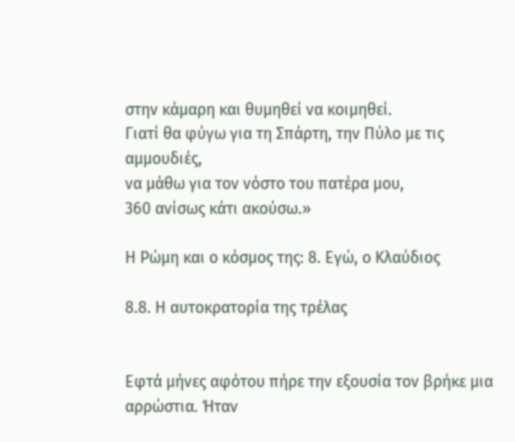στην κάμαρη και θυμηθεί να κοιμηθεί.
Γιατί θα φύγω για τη Σπάρτη, την Πύλο με τις αμμουδιές,
να μάθω για τον νόστο του πατέρα μου,
360 ανίσως κάτι ακούσω.»

Η Ρώμη και ο κόσμος της: 8. Εγώ, ο Κλαύδιος

8.8. Η αυτοκρατορία της τρέλας


Εφτά μήνες αφότου πήρε την εξουσία τον βρήκε μια αρρώστια. Ήταν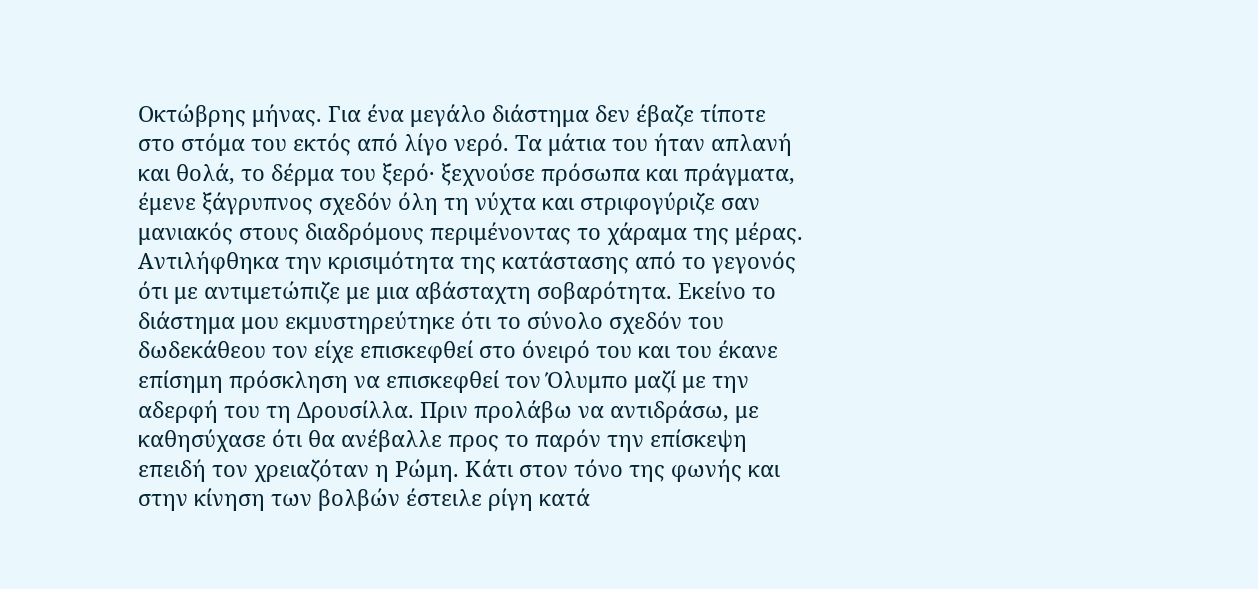Οκτώβρης μήνας. Για ένα μεγάλο διάστημα δεν έβαζε τίποτε στο στόμα του εκτός από λίγο νερό. Τα μάτια του ήταν απλανή και θολά, το δέρμα του ξερό· ξεχνούσε πρόσωπα και πράγματα, έμενε ξάγρυπνος σχεδόν όλη τη νύχτα και στριφογύριζε σαν μανιακός στους διαδρόμους περιμένοντας το χάραμα της μέρας. Αντιλήφθηκα την κρισιμότητα της κατάστασης από το γεγονός ότι με αντιμετώπιζε με μια αβάσταχτη σοβαρότητα. Εκείνο το διάστημα μου εκμυστηρεύτηκε ότι το σύνολο σχεδόν του δωδεκάθεου τον είχε επισκεφθεί στο όνειρό του και του έκανε επίσημη πρόσκληση να επισκεφθεί τον Όλυμπο μαζί με την αδερφή του τη Δρουσίλλα. Πριν προλάβω να αντιδράσω, με καθησύχασε ότι θα ανέβαλλε προς το παρόν την επίσκεψη επειδή τον χρειαζόταν η Ρώμη. Κάτι στον τόνο της φωνής και στην κίνηση των βολβών έστειλε ρίγη κατά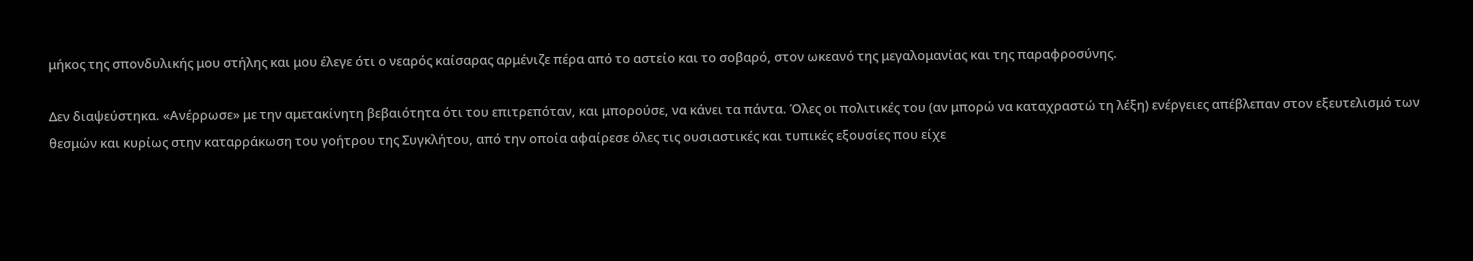μήκος της σπονδυλικής μου στήλης και μου έλεγε ότι ο νεαρός καίσαρας αρμένιζε πέρα από το αστείο και το σοβαρό, στον ωκεανό της μεγαλομανίας και της παραφροσύνης.

Δεν διαψεύστηκα. «Ανέρρωσε» με την αμετακίνητη βεβαιότητα ότι του επιτρεπόταν, και μπορούσε, να κάνει τα πάντα. Όλες οι πολιτικές του (αν μπορώ να καταχραστώ τη λέξη) ενέργειες απέβλεπαν στον εξευτελισμό των θεσμών και κυρίως στην καταρράκωση του γοήτρου της Συγκλήτου, από την οποία αφαίρεσε όλες τις ουσιαστικές και τυπικές εξουσίες που είχε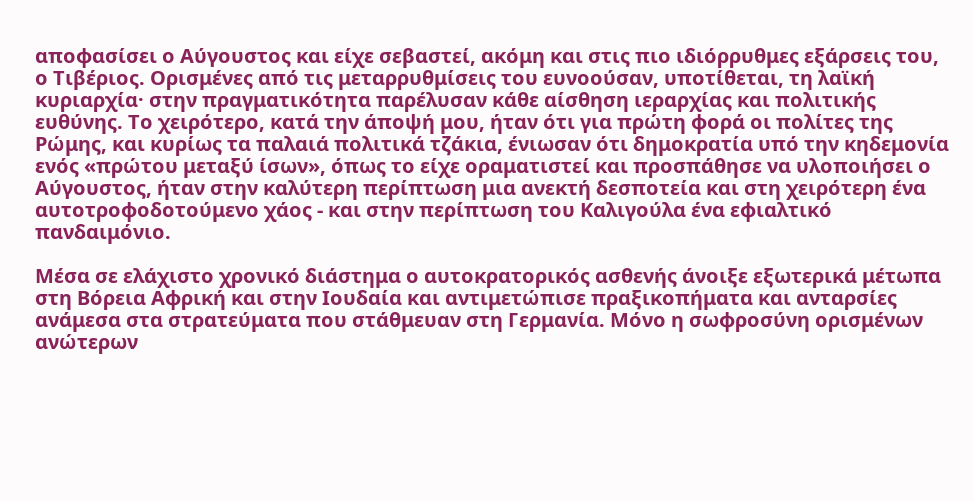αποφασίσει ο Αύγουστος και είχε σεβαστεί, ακόμη και στις πιο ιδιόρρυθμες εξάρσεις του, ο Τιβέριος. Ορισμένες από τις μεταρρυθμίσεις του ευνοούσαν, υποτίθεται, τη λαϊκή κυριαρχία· στην πραγματικότητα παρέλυσαν κάθε αίσθηση ιεραρχίας και πολιτικής ευθύνης. Το χειρότερο, κατά την άποψή μου, ήταν ότι για πρώτη φορά οι πολίτες της Ρώμης, και κυρίως τα παλαιά πολιτικά τζάκια, ένιωσαν ότι δημοκρατία υπό την κηδεμονία ενός «πρώτου μεταξύ ίσων», όπως το είχε οραματιστεί και προσπάθησε να υλοποιήσει ο Αύγουστος, ήταν στην καλύτερη περίπτωση μια ανεκτή δεσποτεία και στη χειρότερη ένα αυτοτροφοδοτούμενο χάος - και στην περίπτωση του Καλιγούλα ένα εφιαλτικό πανδαιμόνιο.

Μέσα σε ελάχιστο χρονικό διάστημα ο αυτοκρατορικός ασθενής άνοιξε εξωτερικά μέτωπα στη Βόρεια Αφρική και στην Ιουδαία και αντιμετώπισε πραξικοπήματα και ανταρσίες ανάμεσα στα στρατεύματα που στάθμευαν στη Γερμανία. Μόνο η σωφροσύνη ορισμένων ανώτερων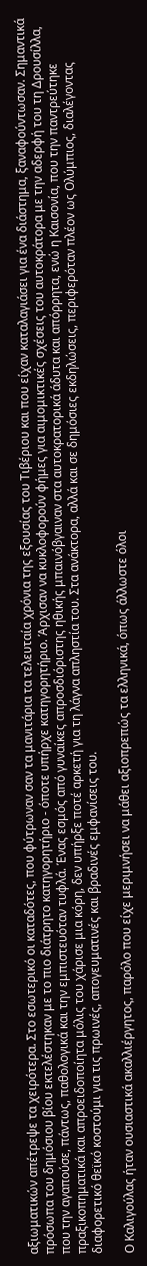αξιωματικών απέτρεψε τα χειρότερα. Στο εσωτερικό οι καταδότες, που φύτρωναν σαν τα μανιτάρια τα τελευταία χρόνια της εξουσίας του Τιβέριου και που είχαν καταλαγιάσει για ένα διάστημα, ξαναφούντωσαν. Σημαντικά πρόσωπα του δημόσιου βίου εκτελέστηκαν με το πιο διάτρητο κατηγορητήριο - όποτε υπήρχε κατηγορητήριο. Άρχισαν να κυκλοφορούν φήμες για αιμομικτικές σχέσεις του αυτοκράτορα με την αδερφή του τη Δρουσίλλα, που την αγαπούσε, πάντως, παθολογικά και την εμπιστευόταν τυφλά. Ένας εσμός από γυναίκες απροσδιόριστης ηθικής μπαινόβγαιναν στα αυτοκρατορικά άδυτα και απόρρητα, ενώ η Καισονία, που την παντρεύτηκε πραξικοπηματικά και απροειδοποίητα μόλις του χάρισε μια κόρη, δεν υπήρξε ποτέ αρκετή για τη λάγνα απληστία του. Στα ανάκτορα, αλλά και σε δημόσιες εκδηλώσεις, περιφερόταν πλέον ως Ολύμπιος, διαλέγοντας διαφορετικό θεϊκό κοστούμι για τις πρωινές, απογευματινές και βραδινές εμφανίσεις του.

Ο Καλιγούλας ήταν ουσιαστικά ακαλλιέργητος, παρόλο που είχε μεριμνήσει να μάθει αξιοπρεπώς τα ελληνικά, όπως άλλωστε όλοι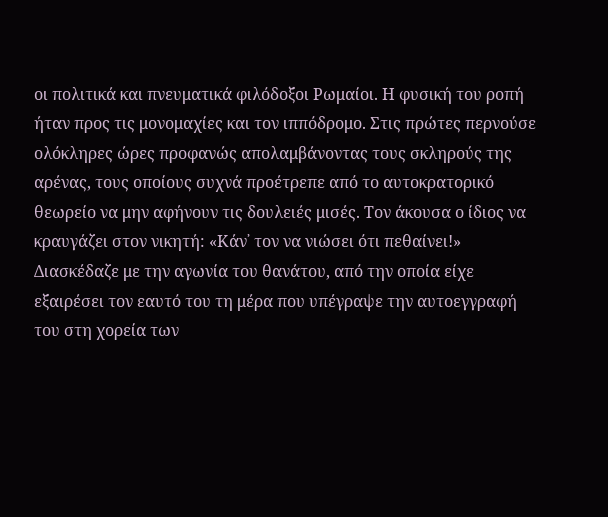οι πολιτικά και πνευματικά φιλόδοξοι Ρωμαίοι. Η φυσική του ροπή ήταν προς τις μονομαχίες και τον ιππόδρομο. Στις πρώτες περνούσε ολόκληρες ώρες προφανώς απολαμβάνοντας τους σκληρούς της αρένας, τους οποίους συχνά προέτρεπε από το αυτοκρατορικό θεωρείο να μην αφήνουν τις δουλειές μισές. Τον άκουσα ο ίδιος να κραυγάζει στον νικητή: «Κάν᾽ τον να νιώσει ότι πεθαίνει!» Διασκέδαζε με την αγωνία του θανάτου, από την οποία είχε εξαιρέσει τον εαυτό του τη μέρα που υπέγραψε την αυτοεγγραφή του στη χορεία των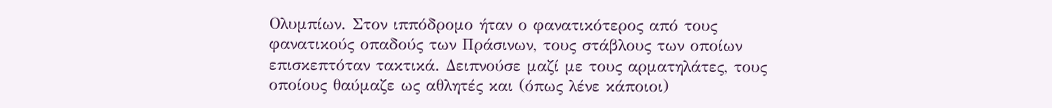Ολυμπίων. Στον ιππόδρομο ήταν ο φανατικότερος από τους φανατικούς οπαδούς των Πράσινων, τους στάβλους των οποίων επισκεπτόταν τακτικά. Δειπνούσε μαζί με τους αρματηλάτες, τους οποίους θαύμαζε ως αθλητές και (όπως λένε κάποιοι)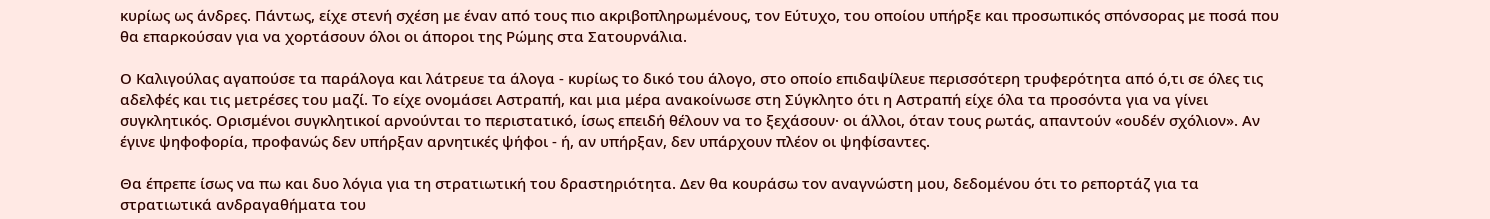κυρίως ως άνδρες. Πάντως, είχε στενή σχέση με έναν από τους πιο ακριβοπληρωμένους, τον Εύτυχο, του οποίου υπήρξε και προσωπικός σπόνσορας με ποσά που θα επαρκούσαν για να χορτάσουν όλοι οι άποροι της Ρώμης στα Σατουρνάλια.

Ο Καλιγούλας αγαπούσε τα παράλογα και λάτρευε τα άλογα - κυρίως το δικό του άλογο, στο οποίο επιδαψίλευε περισσότερη τρυφερότητα από ό,τι σε όλες τις αδελφές και τις μετρέσες του μαζί. Το είχε ονομάσει Αστραπή, και μια μέρα ανακοίνωσε στη Σύγκλητο ότι η Αστραπή είχε όλα τα προσόντα για να γίνει συγκλητικός. Ορισμένοι συγκλητικοί αρνούνται το περιστατικό, ίσως επειδή θέλουν να το ξεχάσουν· οι άλλοι, όταν τους ρωτάς, απαντούν «ουδέν σχόλιον». Αν έγινε ψηφοφορία, προφανώς δεν υπήρξαν αρνητικές ψήφοι - ή, αν υπήρξαν, δεν υπάρχουν πλέον οι ψηφίσαντες.

Θα έπρεπε ίσως να πω και δυο λόγια για τη στρατιωτική του δραστηριότητα. Δεν θα κουράσω τον αναγνώστη μου, δεδομένου ότι το ρεπορτάζ για τα στρατιωτικά ανδραγαθήματα του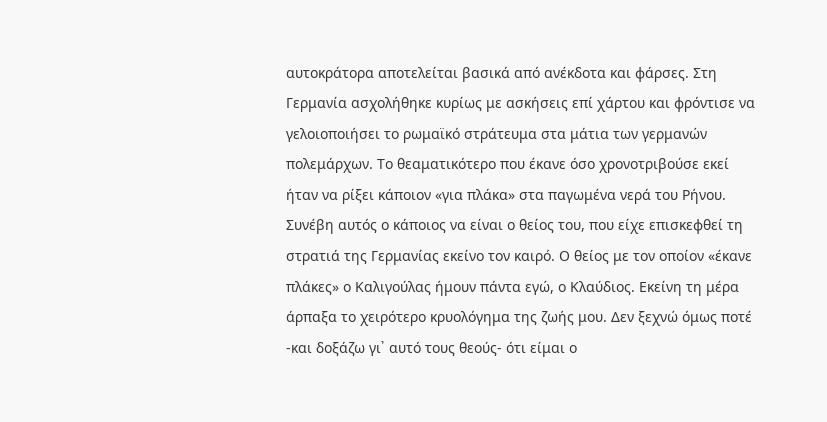αυτοκράτορα αποτελείται βασικά από ανέκδοτα και φάρσες. Στη Γερμανία ασχολήθηκε κυρίως με ασκήσεις επί χάρτου και φρόντισε να γελοιοποιήσει το ρωμαϊκό στράτευμα στα μάτια των γερμανών πολεμάρχων. Το θεαματικότερο που έκανε όσο χρονοτριβούσε εκεί ήταν να ρίξει κάποιον «για πλάκα» στα παγωμένα νερά του Ρήνου. Συνέβη αυτός ο κάποιος να είναι ο θείος του, που είχε επισκεφθεί τη στρατιά της Γερμανίας εκείνο τον καιρό. Ο θείος με τον οποίον «έκανε πλάκες» ο Καλιγούλας ήμουν πάντα εγώ, ο Κλαύδιος. Εκείνη τη μέρα άρπαξα το χειρότερο κρυολόγημα της ζωής μου. Δεν ξεχνώ όμως ποτέ -και δοξάζω γι᾽ αυτό τους θεούς- ότι είμαι ο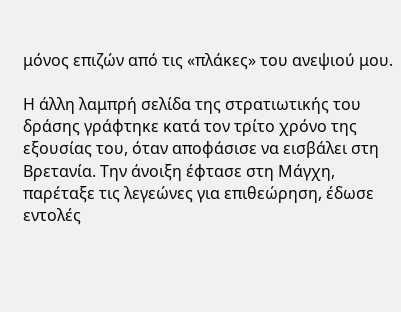μόνος επιζών από τις «πλάκες» του ανεψιού μου.

Η άλλη λαμπρή σελίδα της στρατιωτικής του δράσης γράφτηκε κατά τον τρίτο χρόνο της εξουσίας του, όταν αποφάσισε να εισβάλει στη Βρετανία. Την άνοιξη έφτασε στη Μάγχη, παρέταξε τις λεγεώνες για επιθεώρηση, έδωσε εντολές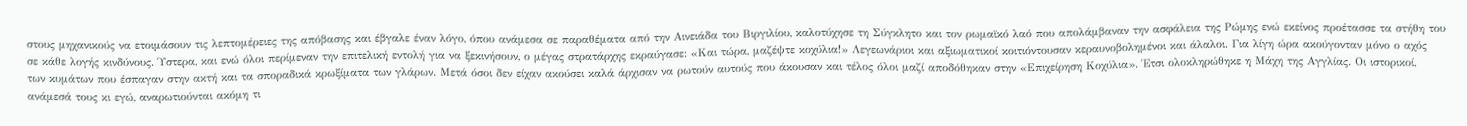στους μηχανικούς να ετοιμάσουν τις λεπτομέρειες της απόβασης και έβγαλε έναν λόγο, όπου ανάμεσα σε παραθέματα από την Αινειάδα του Βιργιλίου, καλοτύχησε τη Σύγκλητο και τον ρωμαϊκό λαό που απολάμβαναν την ασφάλεια της Ρώμης ενώ εκείνος προέτασσε τα στήθη του σε κάθε λογής κινδύνους. Ύστερα, και ενώ όλοι περίμεναν την επιτελική εντολή για να ξεκινήσουν, ο μέγας στρατάρχης εκραύγασε: «Και τώρα, μαζέψτε κοχύλια!» Λεγεωνάριοι και αξιωματικοί κοιτιόντουσαν κεραυνοβολημένοι και άλαλοι. Για λίγη ώρα ακούγονταν μόνο ο αχός των κυμάτων που έσπαγαν στην ακτή και τα σποραδικά κρωξίματα των γλάρων. Μετά όσοι δεν είχαν ακούσει καλά άρχισαν να ρωτούν αυτούς που άκουσαν και τέλος όλοι μαζί αποδόθηκαν στην «Επιχείρηση Κοχύλια». Έτσι ολοκληρώθηκε η Μάχη της Αγγλίας. Οι ιστορικοί, ανάμεσά τους κι εγώ, αναρωτιούνται ακόμη τι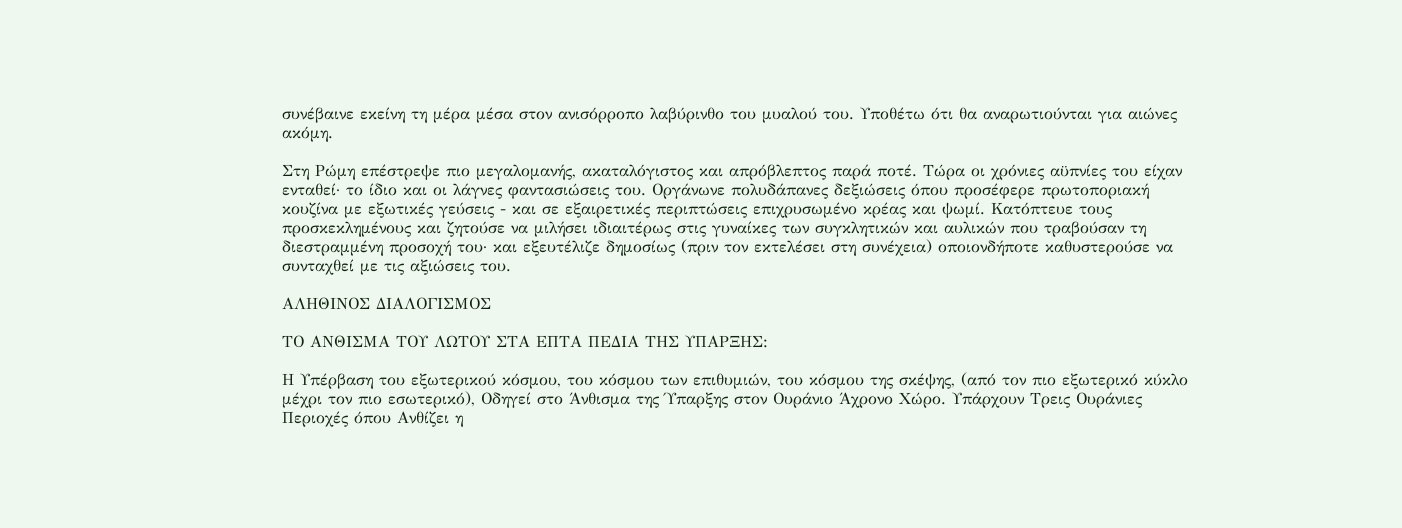συνέβαινε εκείνη τη μέρα μέσα στον ανισόρροπο λαβύρινθο του μυαλού του. Υποθέτω ότι θα αναρωτιούνται για αιώνες ακόμη.

Στη Ρώμη επέστρεψε πιο μεγαλομανής, ακαταλόγιστος και απρόβλεπτος παρά ποτέ. Τώρα οι χρόνιες αϋπνίες του είχαν ενταθεί· το ίδιο και οι λάγνες φαντασιώσεις του. Οργάνωνε πολυδάπανες δεξιώσεις όπου προσέφερε πρωτοποριακή κουζίνα με εξωτικές γεύσεις - και σε εξαιρετικές περιπτώσεις επιχρυσωμένο κρέας και ψωμί. Κατόπτευε τους προσκεκλημένους και ζητούσε να μιλήσει ιδιαιτέρως στις γυναίκες των συγκλητικών και αυλικών που τραβούσαν τη διεστραμμένη προσοχή του· και εξευτέλιζε δημοσίως (πριν τον εκτελέσει στη συνέχεια) οποιονδήποτε καθυστερούσε να συνταχθεί με τις αξιώσεις του.

ΑΛΗΘΙΝΟΣ ΔΙΑΛΟΓΙΣΜΟΣ

ΤΟ ΑΝΘΙΣΜΑ ΤΟΥ ΛΩΤΟΥ ΣΤΑ ΕΠΤΑ ΠΕΔΙΑ ΤΗΣ ΥΠΑΡΞΗΣ:

Η Υπέρβαση του εξωτερικού κόσμου, του κόσμου των επιθυμιών, του κόσμου της σκέψης, (από τον πιο εξωτερικό κύκλο μέχρι τον πιο εσωτερικό), Οδηγεί στο Άνθισμα της Ύπαρξης στον Ουράνιο Άχρονο Χώρο. Υπάρχουν Τρεις Ουράνιες Περιοχές όπου Ανθίζει η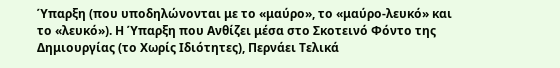Ύπαρξη (που υποδηλώνονται με το «μαύρο», το «μαύρο-λευκό» και το «λευκό»). Η Ύπαρξη που Ανθίζει μέσα στο Σκοτεινό Φόντο της Δημιουργίας (το Χωρίς Ιδιότητες), Περνάει Τελικά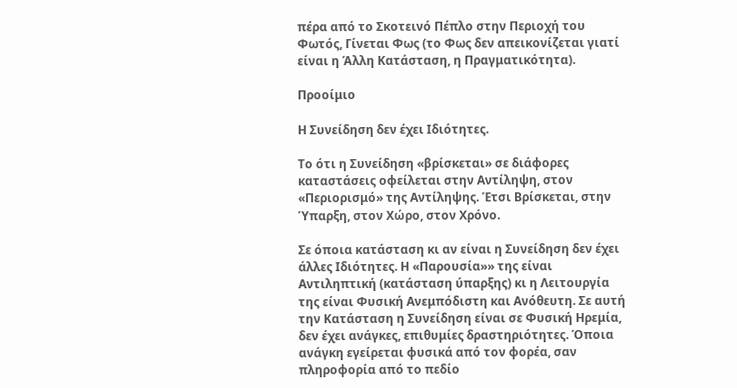πέρα από το Σκοτεινό Πέπλο στην Περιοχή του Φωτός, Γίνεται Φως (το Φως δεν απεικονίζεται γιατί είναι η Άλλη Κατάσταση, η Πραγματικότητα).

Προοίμιο

Η Συνείδηση δεν έχει Ιδιότητες.

Το ότι η Συνείδηση «βρίσκεται» σε διάφορες καταστάσεις οφείλεται στην Αντίληψη, στον «Περιορισμό» της Αντίληψης. Έτσι Βρίσκεται, στην Ύπαρξη, στον Χώρο, στον Χρόνο.

Σε όποια κατάσταση κι αν είναι η Συνείδηση δεν έχει άλλες Ιδιότητες. Η «Παρουσία»» της είναι Αντιληπτική (κατάσταση ύπαρξης) κι η Λειτουργία της είναι Φυσική Ανεμπόδιστη και Ανόθευτη. Σε αυτή την Κατάσταση η Συνείδηση είναι σε Φυσική Ηρεμία, δεν έχει ανάγκες, επιθυμίες δραστηριότητες. Όποια ανάγκη εγείρεται φυσικά από τον φορέα, σαν πληροφορία από το πεδίο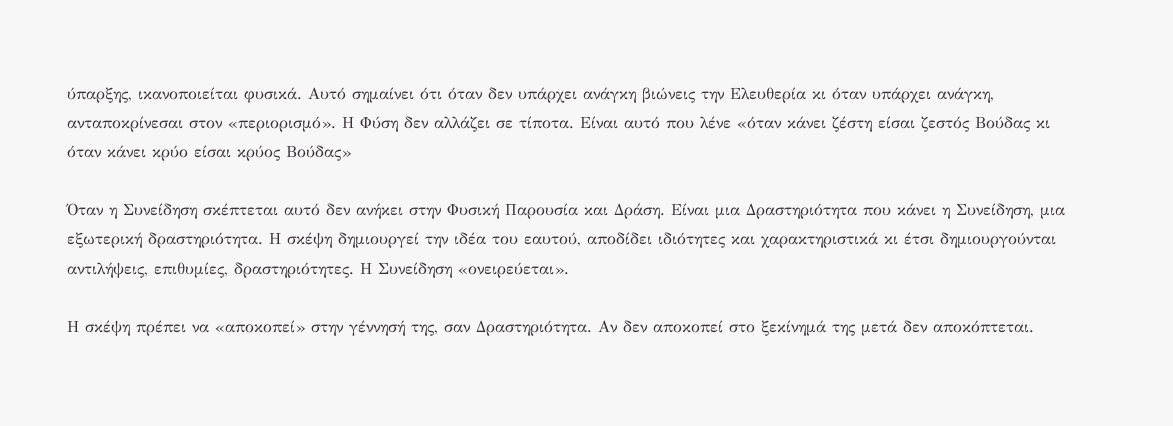ύπαρξης, ικανοποιείται φυσικά. Αυτό σημαίνει ότι όταν δεν υπάρχει ανάγκη βιώνεις την Ελευθερία κι όταν υπάρχει ανάγκη, ανταποκρίνεσαι στον «περιορισμό». Η Φύση δεν αλλάζει σε τίποτα. Είναι αυτό που λένε «όταν κάνει ζέστη είσαι ζεστός Βούδας κι όταν κάνει κρύο είσαι κρύος Βούδας»

Όταν η Συνείδηση σκέπτεται αυτό δεν ανήκει στην Φυσική Παρουσία και Δράση. Είναι μια Δραστηριότητα που κάνει η Συνείδηση, μια εξωτερική δραστηριότητα. Η σκέψη δημιουργεί την ιδέα του εαυτού, αποδίδει ιδιότητες και χαρακτηριστικά κι έτσι δημιουργούνται αντιλήψεις, επιθυμίες, δραστηριότητες. Η Συνείδηση «ονειρεύεται».

Η σκέψη πρέπει να «αποκοπεί» στην γέννησή της, σαν Δραστηριότητα. Αν δεν αποκοπεί στο ξεκίνημά της μετά δεν αποκόπτεται.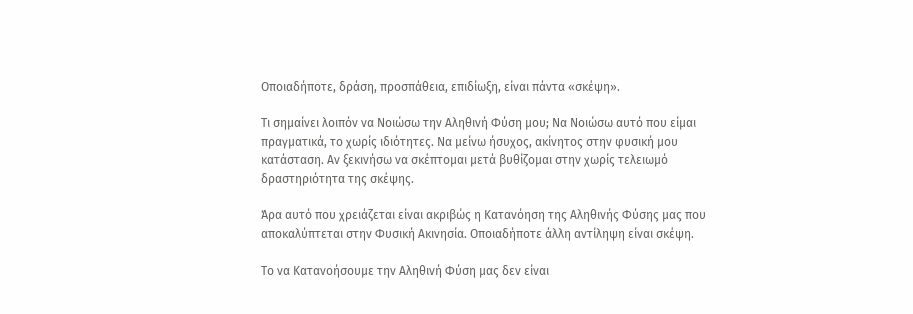Οποιαδήποτε, δράση, προσπάθεια, επιδίωξη, είναι πάντα «σκέψη».

Τι σημαίνει λοιπόν να Νοιώσω την Αληθινή Φύση μου; Να Νοιώσω αυτό που είμαι πραγματικά, το χωρίς ιδιότητες. Να μείνω ήσυχος, ακίνητος στην φυσική μου κατάσταση. Αν ξεκινήσω να σκέπτομαι μετά βυθίζομαι στην χωρίς τελειωμό δραστηριότητα της σκέψης.

Άρα αυτό που χρειάζεται είναι ακριβώς η Κατανόηση της Αληθινής Φύσης μας που αποκαλύπτεται στην Φυσική Ακινησία. Οποιαδήποτε άλλη αντίληψη είναι σκέψη.

Το να Κατανοήσουμε την Αληθινή Φύση μας δεν είναι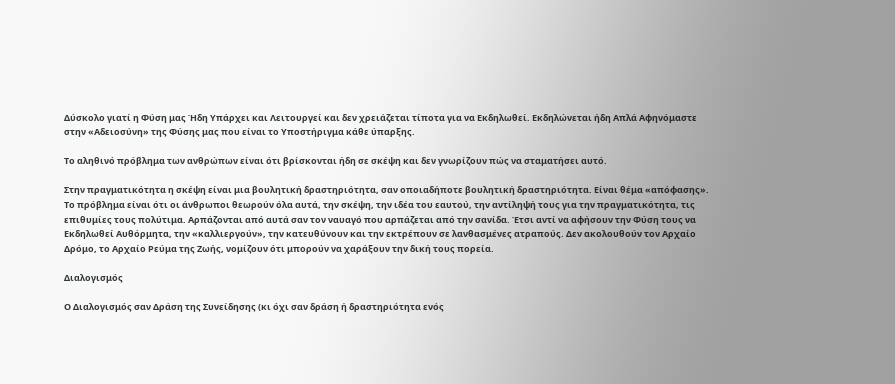Δύσκολο γιατί η Φύση μας Ήδη Υπάρχει και Λειτουργεί και δεν χρειάζεται τίποτα για να Εκδηλωθεί. Εκδηλώνεται ήδη Απλά Αφηνόμαστε στην «Αδειοσύνη» της Φύσης μας που είναι το Υποστήριγμα κάθε ύπαρξης.

Το αληθινό πρόβλημα των ανθρώπων είναι ότι βρίσκονται ήδη σε σκέψη και δεν γνωρίζουν πώς να σταματήσει αυτό.

Στην πραγματικότητα η σκέψη είναι μια βουλητική δραστηριότητα, σαν οποιαδήποτε βουλητική δραστηριότητα. Είναι θέμα «απόφασης». Το πρόβλημα είναι ότι οι άνθρωποι θεωρούν όλα αυτά, την σκέψη, την ιδέα του εαυτού, την αντίληψή τους για την πραγματικότητα, τις επιθυμίες τους πολύτιμα. Αρπάζονται από αυτά σαν τον ναυαγό που αρπάζεται από την σανίδα. Έτσι αντί να αφήσουν την Φύση τους να Εκδηλωθεί Αυθόρμητα, την «καλλιεργούν», την κατευθύνουν και την εκτρέπουν σε λανθασμένες ατραπούς. Δεν ακολουθούν τον Αρχαίο Δρόμο, το Αρχαίο Ρεύμα της Ζωής, νομίζουν ότι μπορούν να χαράξουν την δική τους πορεία.

Διαλογισμός

Ο Διαλογισμός σαν Δράση της Συνείδησης (κι όχι σαν δράση ή δραστηριότητα ενός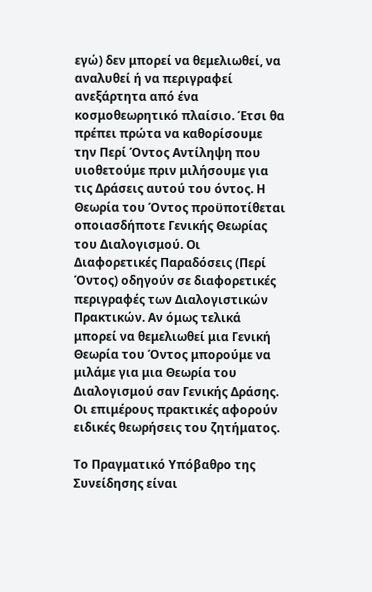εγώ) δεν μπορεί να θεμελιωθεί, να αναλυθεί ή να περιγραφεί ανεξάρτητα από ένα κοσμοθεωρητικό πλαίσιο. Έτσι θα πρέπει πρώτα να καθορίσουμε την Περί Όντος Αντίληψη που υιοθετούμε πριν μιλήσουμε για τις Δράσεις αυτού του όντος. Η Θεωρία του Όντος προϋποτίθεται οποιασδήποτε Γενικής Θεωρίας του Διαλογισμού. Οι Διαφορετικές Παραδόσεις (Περί Όντος) οδηγούν σε διαφορετικές περιγραφές των Διαλογιστικών Πρακτικών. Αν όμως τελικά μπορεί να θεμελιωθεί μια Γενική Θεωρία του Όντος μπορούμε να μιλάμε για μια Θεωρία του Διαλογισμού σαν Γενικής Δράσης. Οι επιμέρους πρακτικές αφορούν ειδικές θεωρήσεις του ζητήματος.

Το Πραγματικό Υπόβαθρο της Συνείδησης είναι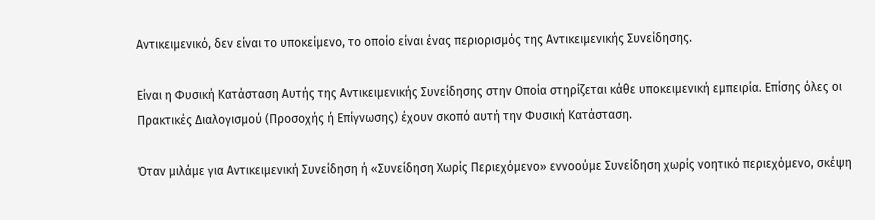Αντικειμενικό, δεν είναι το υποκείμενο, το οποίο είναι ένας περιορισμός της Αντικειμενικής Συνείδησης.

Είναι η Φυσική Κατάσταση Αυτής της Αντικειμενικής Συνείδησης στην Οποία στηρίζεται κάθε υποκειμενική εμπειρία. Επίσης όλες οι Πρακτικές Διαλογισμού (Προσοχής ή Επίγνωσης) έχουν σκοπό αυτή την Φυσική Κατάσταση.

Όταν μιλάμε για Αντικειμενική Συνείδηση ή «Συνείδηση Χωρίς Περιεχόμενο» εννοούμε Συνείδηση χωρίς νοητικό περιεχόμενο, σκέψη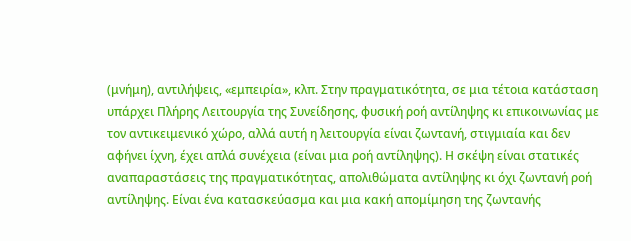(μνήμη), αντιλήψεις, «εμπειρία», κλπ. Στην πραγματικότητα, σε μια τέτοια κατάσταση υπάρχει Πλήρης Λειτουργία της Συνείδησης, φυσική ροή αντίληψης κι επικοινωνίας με τον αντικειμενικό χώρο, αλλά αυτή η λειτουργία είναι ζωντανή, στιγμιαία και δεν αφήνει ίχνη, έχει απλά συνέχεια (είναι μια ροή αντίληψης). Η σκέψη είναι στατικές αναπαραστάσεις της πραγματικότητας, απολιθώματα αντίληψης κι όχι ζωντανή ροή αντίληψης. Είναι ένα κατασκεύασμα και μια κακή απομίμηση της ζωντανής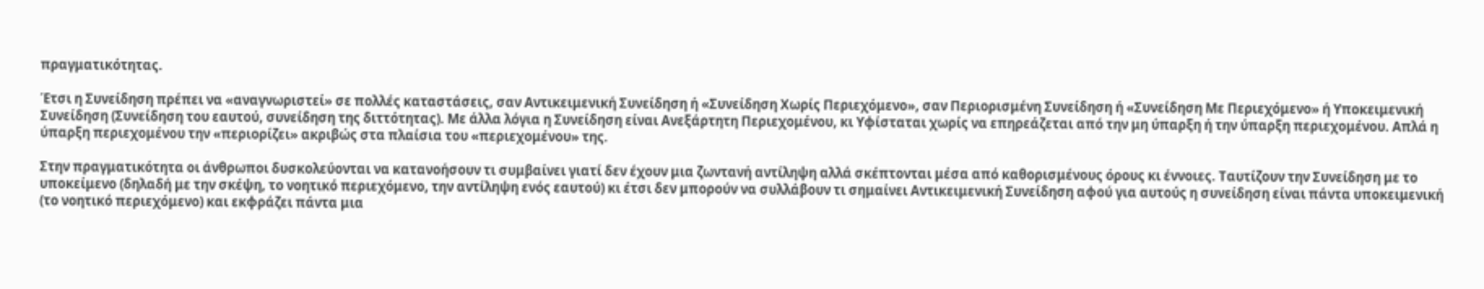πραγματικότητας.

Έτσι η Συνείδηση πρέπει να «αναγνωριστεί» σε πολλές καταστάσεις, σαν Αντικειμενική Συνείδηση ή «Συνείδηση Χωρίς Περιεχόμενο», σαν Περιορισμένη Συνείδηση ή «Συνείδηση Με Περιεχόμενο» ή Υποκειμενική Συνείδηση (Συνείδηση του εαυτού, συνείδηση της διττότητας). Με άλλα λόγια η Συνείδηση είναι Ανεξάρτητη Περιεχομένου, κι Υφίσταται χωρίς να επηρεάζεται από την μη ύπαρξη ή την ύπαρξη περιεχομένου. Απλά η ύπαρξη περιεχομένου την «περιορίζει» ακριβώς στα πλαίσια του «περιεχομένου» της.

Στην πραγματικότητα οι άνθρωποι δυσκολεύονται να κατανοήσουν τι συμβαίνει γιατί δεν έχουν μια ζωντανή αντίληψη αλλά σκέπτονται μέσα από καθορισμένους όρους κι έννοιες. Ταυτίζουν την Συνείδηση με το υποκείμενο (δηλαδή με την σκέψη, το νοητικό περιεχόμενο, την αντίληψη ενός εαυτού) κι έτσι δεν μπορούν να συλλάβουν τι σημαίνει Αντικειμενική Συνείδηση αφού για αυτούς η συνείδηση είναι πάντα υποκειμενική (το νοητικό περιεχόμενο) και εκφράζει πάντα μια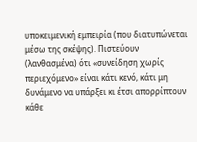υποκειμενική εμπειρία (που διατυπώνεται μέσω της σκέψης). Πιστεύουν (λανθασμένα) ότι «συνείδηση χωρίς περιεχόμενο» είναι κάτι κενό, κάτι μη δυνάμενο να υπάρξει κι έτσι απορρίπτουν κάθε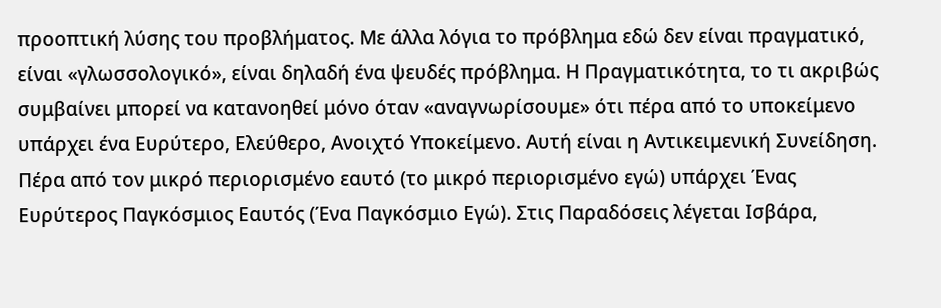προοπτική λύσης του προβλήματος. Με άλλα λόγια το πρόβλημα εδώ δεν είναι πραγματικό, είναι «γλωσσολογικό», είναι δηλαδή ένα ψευδές πρόβλημα. Η Πραγματικότητα, το τι ακριβώς συμβαίνει μπορεί να κατανοηθεί μόνο όταν «αναγνωρίσουμε» ότι πέρα από το υποκείμενο υπάρχει ένα Ευρύτερο, Ελεύθερο, Ανοιχτό Υποκείμενο. Αυτή είναι η Αντικειμενική Συνείδηση. Πέρα από τον μικρό περιορισμένο εαυτό (το μικρό περιορισμένο εγώ) υπάρχει Ένας Ευρύτερος Παγκόσμιος Εαυτός (Ένα Παγκόσμιο Εγώ). Στις Παραδόσεις λέγεται Ισβάρα,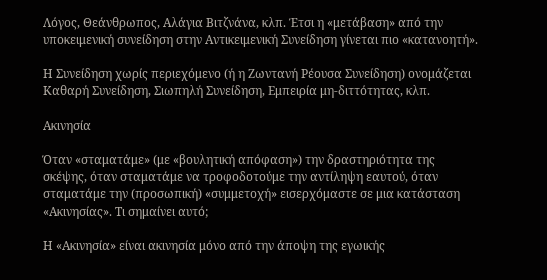Λόγος, Θεάνθρωπος, Αλάγια Βιτζνάνα, κλπ. Έτσι η «μετάβαση» από την υποκειμενική συνείδηση στην Αντικειμενική Συνείδηση γίνεται πιο «κατανοητή».

Η Συνείδηση χωρίς περιεχόμενο (ή η Ζωντανή Ρέουσα Συνείδηση) ονομάζεται Καθαρή Συνείδηση, Σιωπηλή Συνείδηση, Εμπειρία μη-διττότητας, κλπ.

Ακινησία

Όταν «σταματάμε» (με «βουλητική απόφαση») την δραστηριότητα της σκέψης, όταν σταματάμε να τροφοδοτούμε την αντίληψη εαυτού, όταν σταματάμε την (προσωπική) «συμμετοχή» εισερχόμαστε σε μια κατάσταση «Ακινησίας». Τι σημαίνει αυτό;

Η «Ακινησία» είναι ακινησία μόνο από την άποψη της εγωικής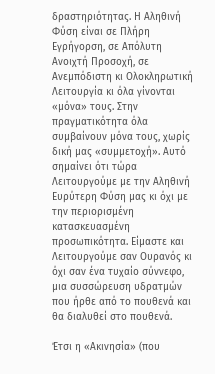δραστηριότητας. Η Αληθινή Φύση είναι σε Πλήρη Εγρήγορση, σε Απόλυτη Ανοιχτή Προσοχή, σε Ανεμπόδιστη κι Ολοκληρωτική Λειτουργία κι όλα γίνονται «μόνα» τους. Στην πραγματικότητα όλα συμβαίνουν μόνα τους, χωρίς δική μας «συμμετοχή». Αυτό σημαίνει ότι τώρα Λειτουργούμε με την Αληθινή Ευρύτερη Φύση μας κι όχι με την περιορισμένη κατασκευασμένη προσωπικότητα. Είμαστε και Λειτουργούμε σαν Ουρανός κι όχι σαν ένα τυχαίο σύννεφο, μια συσσώρευση υδρατμών που ήρθε από το πουθενά και θα διαλυθεί στο πουθενά.

Έτσι η «Ακινησία» (που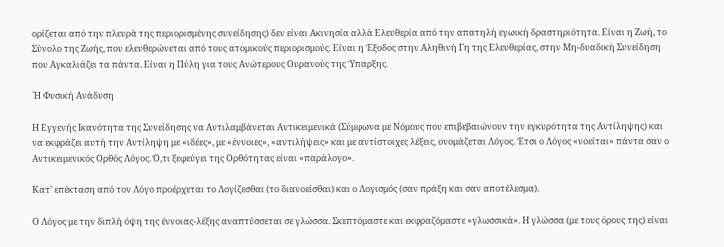ορίζεται από την πλευρά της περιορισμένης συνείδησης) δεν είναι Ακινησία αλλά Ελευθερία από την απατηλή εγωική δραστηριότητα. Είναι η Ζωή, το Σύνολο της Ζωής, που ελευθερώνεται από τους ατομικούς περιορισμούς. Είναι η Έξοδος στην Αληθινή Γη της Ελευθερίας, στην Μη-δυαδική Συνείδηση που Αγκαλιάζει τα πάντα. Είναι η Πύλη για τους Ανώτερους Ουρανούς της Ύπαρξης.

`Η Φυσική Ανάδυση

Η Εγγενής Ικανότητα της Συνείδησης να Αντιλαμβάνεται Αντικειμενικά (Σύμφωνα με Νόμους που επιβεβαιώνουν την εγκυρότητα της Αντίληψης) και να εκφράζει αυτή την Αντίληψη με «ιδέες», με «έννοιες», «αντιλήψεις» και με αντίστοιχες λέξεις, ονομάζεται Λόγος. Έτσι ο Λόγος «νοείται» πάντα σαν ο Αντικειμενικός Ορθός Λόγος. Ό,τι ξεφεύγει της Ορθότητας είναι «παράλογο».

Κατ’ επέκταση από τον Λόγο προέρχεται το Λογίζεσθαι (το διανοείσθαι) και ο Λογισμός (σαν πράξη και σαν αποτέλεσμα).

Ο Λόγος με την διπλή όψη της έννοιας-λέξης αναπτύσσεται σε γλώσσα. Σκεπτόμαστε και εκφραζόμαστε «γλωσσικά». Η γλώσσα (με τους όρους της) είναι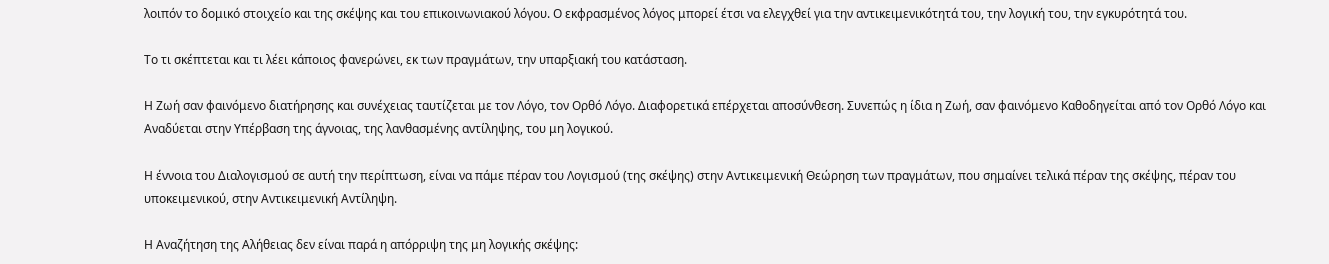λοιπόν το δομικό στοιχείο και της σκέψης και του επικοινωνιακού λόγου. Ο εκφρασμένος λόγος μπορεί έτσι να ελεγχθεί για την αντικειμενικότητά του, την λογική του, την εγκυρότητά του.

Το τι σκέπτεται και τι λέει κάποιος φανερώνει, εκ των πραγμάτων, την υπαρξιακή του κατάσταση.

Η Ζωή σαν φαινόμενο διατήρησης και συνέχειας ταυτίζεται με τον Λόγο, τον Ορθό Λόγο. Διαφορετικά επέρχεται αποσύνθεση. Συνεπώς η ίδια η Ζωή, σαν φαινόμενο Καθοδηγείται από τον Ορθό Λόγο και Αναδύεται στην Υπέρβαση της άγνοιας, της λανθασμένης αντίληψης, του μη λογικού.

Η έννοια του Διαλογισμού σε αυτή την περίπτωση, είναι να πάμε πέραν του Λογισμού (της σκέψης) στην Αντικειμενική Θεώρηση των πραγμάτων, που σημαίνει τελικά πέραν της σκέψης, πέραν του υποκειμενικού, στην Αντικειμενική Αντίληψη.

Η Αναζήτηση της Αλήθειας δεν είναι παρά η απόρριψη της μη λογικής σκέψης: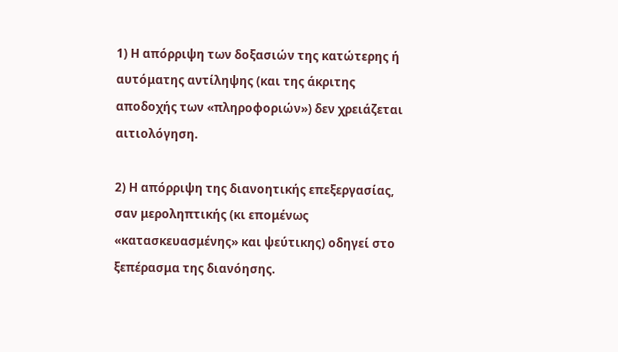1) Η απόρριψη των δοξασιών της κατώτερης ή αυτόματης αντίληψης (και της άκριτης αποδοχής των «πληροφοριών») δεν χρειάζεται αιτιολόγηση.

2) Η απόρριψη της διανοητικής επεξεργασίας, σαν μεροληπτικής (κι επομένως «κατασκευασμένης» και ψεύτικης) οδηγεί στο ξεπέρασμα της διανόησης.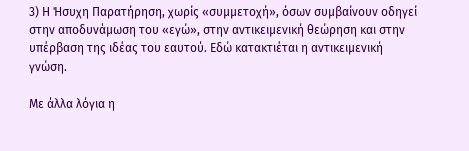3) Η Ήσυχη Παρατήρηση, χωρίς «συμμετοχή», όσων συμβαίνουν οδηγεί στην αποδυνάμωση του «εγώ», στην αντικειμενική θεώρηση και στην υπέρβαση της ιδέας του εαυτού. Εδώ κατακτιέται η αντικειμενική γνώση.

Με άλλα λόγια η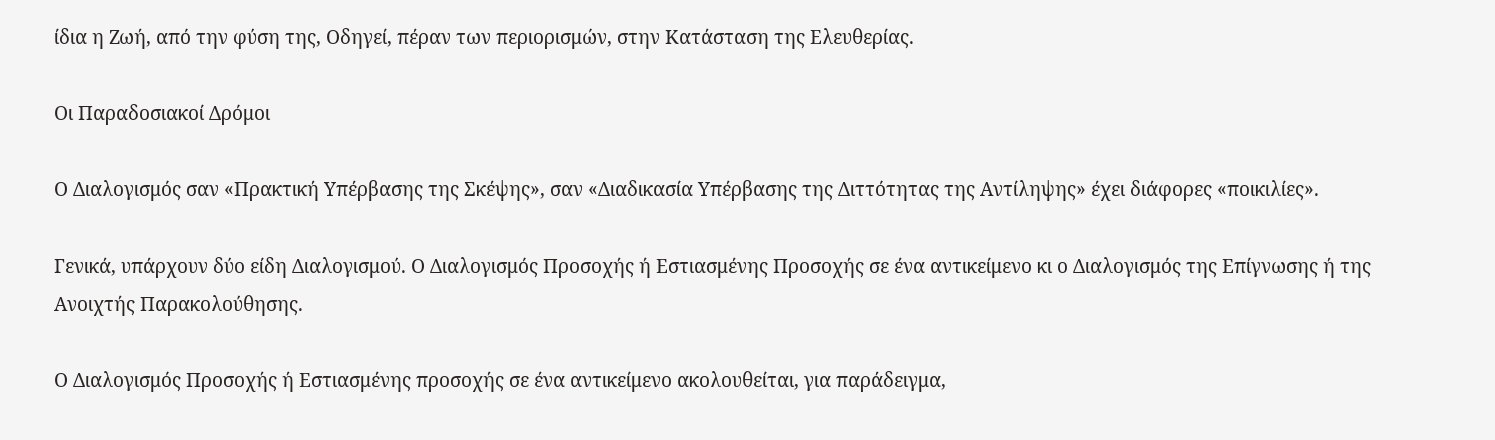ίδια η Ζωή, από την φύση της, Οδηγεί, πέραν των περιορισμών, στην Κατάσταση της Ελευθερίας.

Οι Παραδοσιακοί Δρόμοι

Ο Διαλογισμός σαν «Πρακτική Υπέρβασης της Σκέψης», σαν «Διαδικασία Υπέρβασης της Διττότητας της Αντίληψης» έχει διάφορες «ποικιλίες».

Γενικά, υπάρχουν δύο είδη Διαλογισμού. Ο Διαλογισμός Προσοχής ή Εστιασμένης Προσοχής σε ένα αντικείμενο κι ο Διαλογισμός της Επίγνωσης ή της Ανοιχτής Παρακολούθησης.

Ο Διαλογισμός Προσοχής ή Εστιασμένης προσοχής σε ένα αντικείμενο ακολουθείται, για παράδειγμα,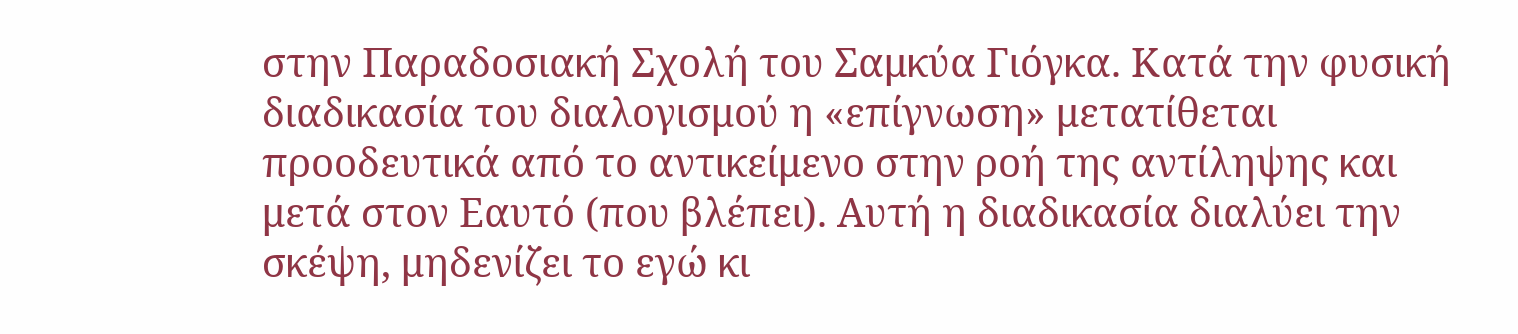στην Παραδοσιακή Σχολή του Σαμκύα Γιόγκα. Κατά την φυσική διαδικασία του διαλογισμού η «επίγνωση» μετατίθεται προοδευτικά από το αντικείμενο στην ροή της αντίληψης και μετά στον Εαυτό (που βλέπει). Αυτή η διαδικασία διαλύει την σκέψη, μηδενίζει το εγώ κι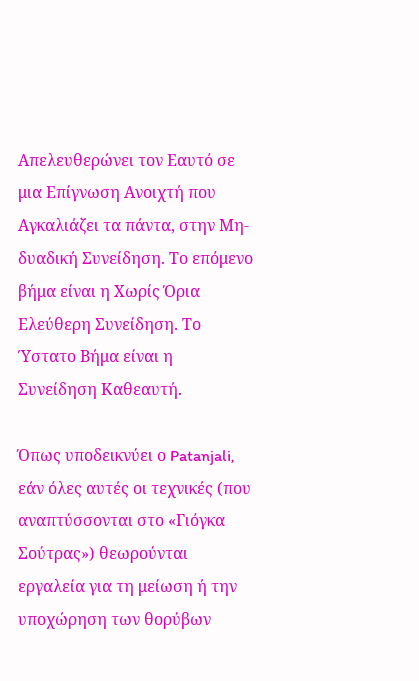Απελευθερώνει τον Εαυτό σε μια Επίγνωση Ανοιχτή που Αγκαλιάζει τα πάντα, στην Μη-δυαδική Συνείδηση. Το επόμενο βήμα είναι η Χωρίς Όρια Ελεύθερη Συνείδηση. Το Ύστατο Βήμα είναι η Συνείδηση Καθεαυτή.

Όπως υποδεικνύει ο Patanjali, εάν όλες αυτές οι τεχνικές (που αναπτύσσονται στο «Γιόγκα Σούτρας») θεωρούνται εργαλεία για τη μείωση ή την υποχώρηση των θορύβων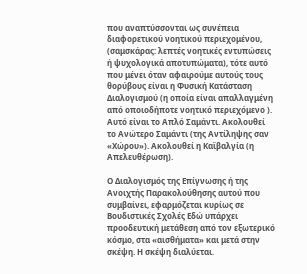που αναπτύσσονται ως συνέπεια διαφορετικού νοητικού περιεχομένου, (σαμσκάρας: λεπτές νοητικές εντυπώσεις ή ψυχολογικά αποτυπώματα), τότε αυτό που μένει όταν αφαιρούμε αυτούς τους θορύβους είναι η Φυσική Κατάσταση Διαλογισμού (η οποία είναι απαλλαγμένη από οποιοδήποτε νοητικό περιεχόμενο ). Αυτό είναι το Απλό Σαμάντι. Ακολουθεί το Ανώτερο Σαμάντι (της Αντίληψης σαν «Χώρου»). Ακολουθεί η Καϊβαλγία (η Απελευθέρωση).

Ο Διαλογισμός της Επίγνωσης ή της Ανοιχτής Παρακολούθησης αυτού που συμβαίνει, εφαρμόζεται κυρίως σε Βουδιστικές Σχολές Εδώ υπάρχει προοδευτική μετάθεση από τον εξωτερικό κόσμο, στα «αισθήματα» και μετά στην σκέψη. Η σκέψη διαλύεται.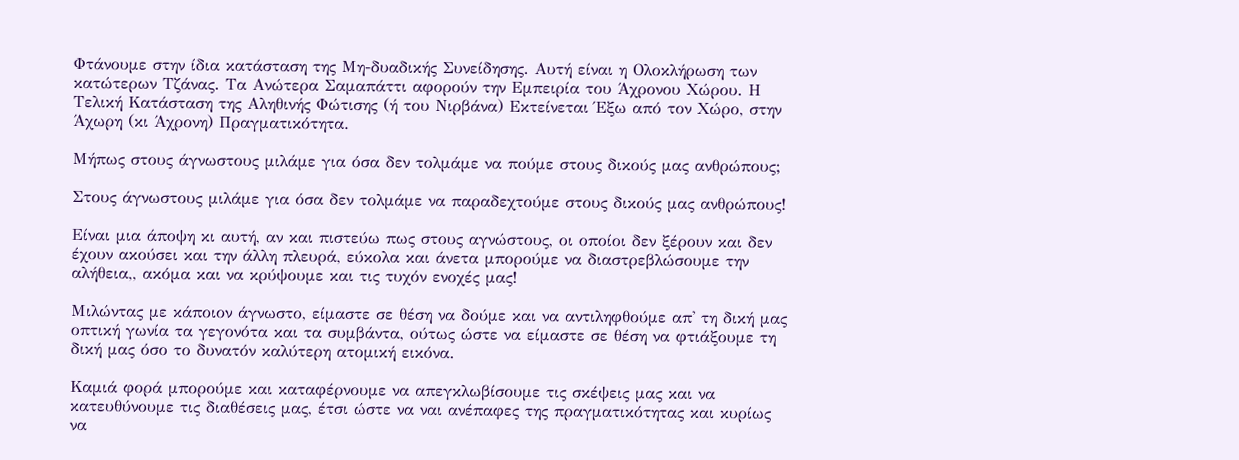Φτάνουμε στην ίδια κατάσταση της Μη-δυαδικής Συνείδησης. Αυτή είναι η Ολοκλήρωση των κατώτερων Τζάνας. Τα Ανώτερα Σαμαπάττι αφορούν την Εμπειρία του Άχρονου Χώρου. Η Τελική Κατάσταση της Αληθινής Φώτισης (ή του Νιρβάνα) Εκτείνεται Έξω από τον Χώρο, στην Άχωρη (κι Άχρονη) Πραγματικότητα.

Μήπως στους άγνωστους μιλάμε για όσα δεν τολμάμε να πούμε στους δικούς μας ανθρώπους;

Στους άγνωστους μιλάμε για όσα δεν τολμάμε να παραδεχτούμε στους δικούς μας ανθρώπους!

Είναι μια άποψη κι αυτή, αν και πιστεύω πως στους αγνώστους, οι οποίοι δεν ξέρουν και δεν έχουν ακούσει και την άλλη πλευρά, εύκολα και άνετα μπορούμε να διαστρεβλώσουμε την αλήθεια,, ακόμα και να κρύψουμε και τις τυχόν ενοχές μας!

Μιλώντας με κάποιον άγνωστο, είμαστε σε θέση να δούμε και να αντιληφθούμε απ' τη δική μας οπτική γωνία τα γεγονότα και τα συμβάντα, ούτως ώστε να είμαστε σε θέση να φτιάξουμε τη δική μας όσο το δυνατόν καλύτερη ατομική εικόνα.

Καμιά φορά μπορούμε και καταφέρνουμε να απεγκλωβίσουμε τις σκέψεις μας και να κατευθύνουμε τις διαθέσεις μας, έτσι ώστε να ναι ανέπαφες της πραγματικότητας και κυρίως να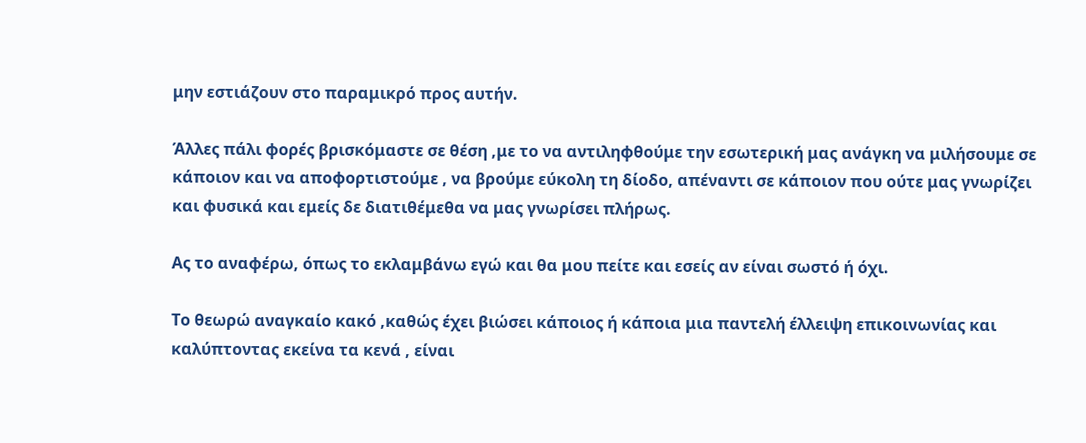μην εστιάζουν στο παραμικρό προς αυτήν.

Άλλες πάλι φορές βρισκόμαστε σε θέση ,με το να αντιληφθούμε την εσωτερική μας ανάγκη να μιλήσουμε σε κάποιον και να αποφορτιστούμε , να βρούμε εύκολη τη δίοδο, απέναντι σε κάποιον που ούτε μας γνωρίζει και φυσικά και εμείς δε διατιθέμεθα να μας γνωρίσει πλήρως.

Ας το αναφέρω, όπως το εκλαμβάνω εγώ και θα μου πείτε και εσείς αν είναι σωστό ή όχι.

Το θεωρώ αναγκαίο κακό ,καθώς έχει βιώσει κάποιος ή κάποια μια παντελή έλλειψη επικοινωνίας και καλύπτοντας εκείνα τα κενά , είναι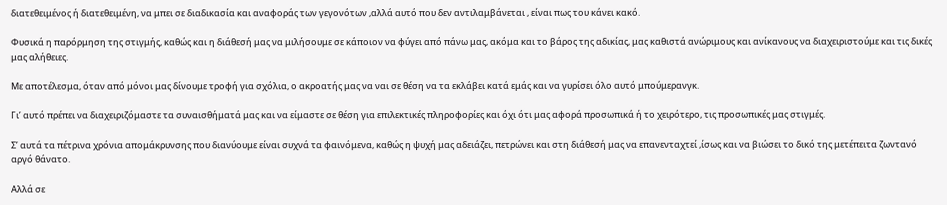διατεθειμένος ή διατεθειμένη, να μπει σε διαδικασία και αναφοράς των γεγονότων ,αλλά αυτό που δεν αντιλαμβάνεται , είναι πως του κάνει κακό.

Φυσικά η παρόρμηση της στιγμής, καθώς και η διάθεσή μας να μιλήσουμε σε κάποιον να φύγει από πάνω μας, ακόμα και το βάρος της αδικίας, μας καθιστά ανώριμους και ανίκανους να διαχειριστούμε και τις δικές μας αλήθειες.

Με αποτέλεσμα, όταν από μόνοι μας δίνουμε τροφή για σχόλια, ο ακροατής μας να ναι σε θέση να τα εκλάβει κατά εμάς και να γυρίσει όλο αυτό μπούμερανγκ.

Γι’ αυτό πρέπει να διαχειριζόμαστε τα συναισθήματά μας και να είμαστε σε θέση για επιλεκτικές πληροφορίες και όχι ότι μας αφορά προσωπικά ή το χειρότερο, τις προσωπικές μας στιγμές.

Σ’ αυτά τα πέτρινα χρόνια απομάκρυνσης που διανύουμε είναι συχνά τα φαινόμενα, καθώς η ψυχή μας αδειάζει, πετρώνει και στη διάθεσή μας να επανενταχτεί ,ίσως και να βιώσει το δικό της μετέπειτα ζωντανό αργό θάνατο.

Αλλά σε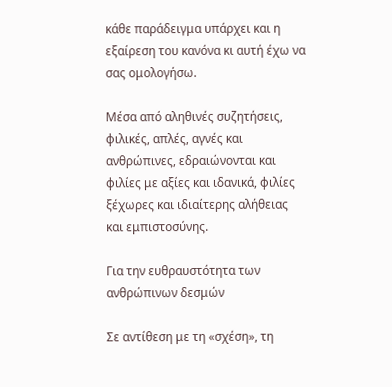κάθε παράδειγμα υπάρχει και η εξαίρεση του κανόνα κι αυτή έχω να σας ομολογήσω.

Μέσα από αληθινές συζητήσεις, φιλικές, απλές, αγνές και ανθρώπινες, εδραιώνονται και φιλίες με αξίες και ιδανικά, φιλίες ξέχωρες και ιδιαίτερης αλήθειας και εμπιστοσύνης.

Για την ευθραυστότητα των ανθρώπινων δεσμών

Σε αντίθεση με τη «σχέση», τη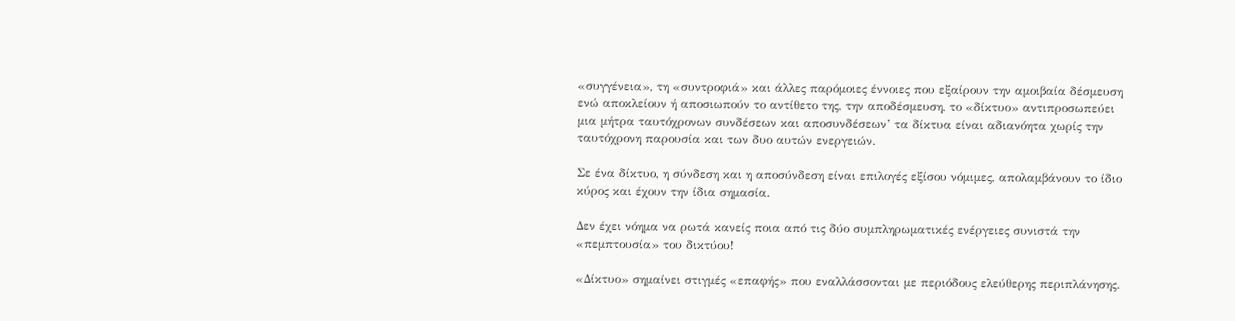«συγγένεια», τη «συντροφιά» και άλλες παρόμοιες έννοιες που εξαίρουν την αμοιβαία δέσμευση ενώ αποκλείουν ή αποσιωπούν το αντίθετο της, την αποδέσμευση, το «δίκτυο» αντιπροσωπεύει μια μήτρα ταυτόχρονων συνδέσεων και αποσυνδέσεων’ τα δίκτυα είναι αδιανόητα χωρίς την ταυτόχρονη παρουσία και των δυο αυτών ενεργειών.

Σε ένα δίκτυο, η σύνδεση και η αποσύνδεση είναι επιλογές εξίσου νόμιμες, απολαμβάνουν το ίδιο κύρος και έχουν την ίδια σημασία.

Δεν έχει νόημα να ρωτά κανείς ποια από τις δύο συμπληρωματικές ενέργειες συνιστά την «πεμπτουσία» του δικτύου!

«Δίκτυο» σημαίνει στιγμές «επαφής» που εναλλάσσονται με περιόδους ελεύθερης περιπλάνησης.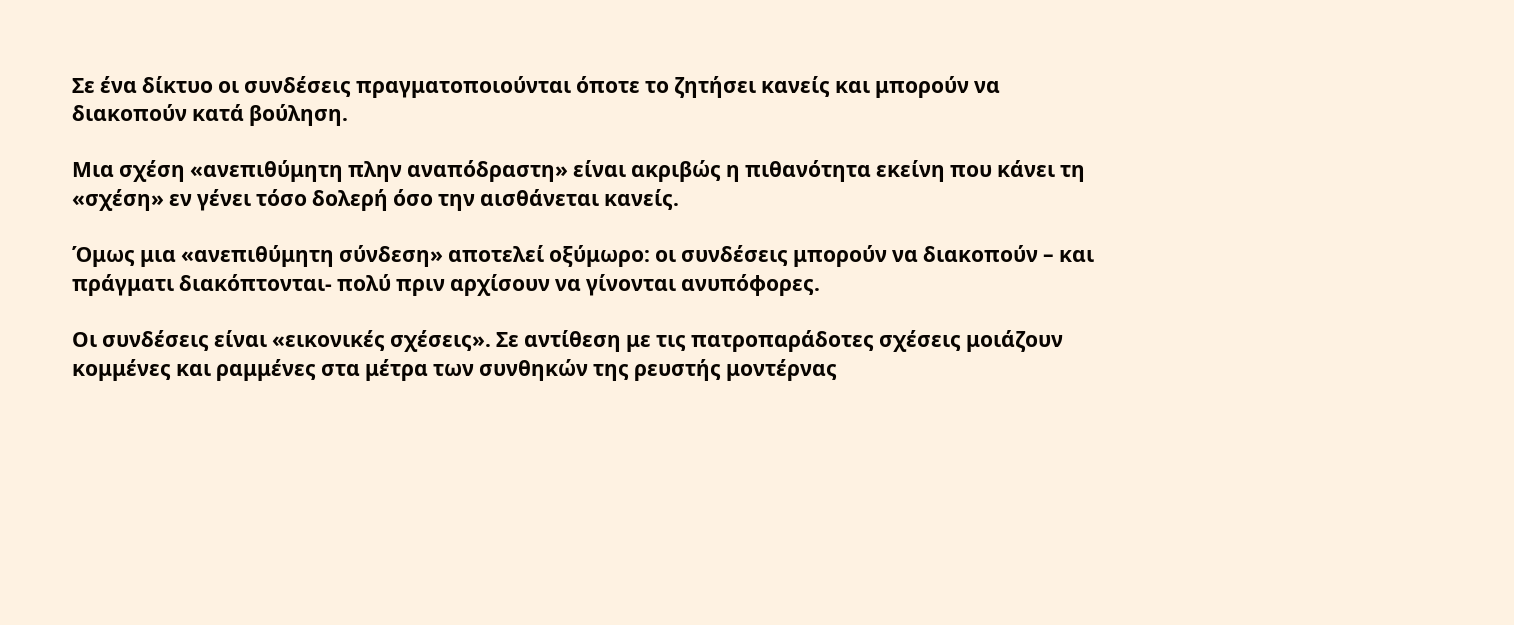Σε ένα δίκτυο οι συνδέσεις πραγματοποιούνται όποτε το ζητήσει κανείς και μπορούν να διακοπούν κατά βούληση.

Μια σχέση «ανεπιθύμητη πλην αναπόδραστη» είναι ακριβώς η πιθανότητα εκείνη που κάνει τη «σχέση» εν γένει τόσο δολερή όσο την αισθάνεται κανείς.

Όμως μια «ανεπιθύμητη σύνδεση» αποτελεί οξύμωρο: οι συνδέσεις μπορούν να διακοπούν – και πράγματι διακόπτονται- πολύ πριν αρχίσουν να γίνονται ανυπόφορες.

Οι συνδέσεις είναι «εικονικές σχέσεις». Σε αντίθεση με τις πατροπαράδοτες σχέσεις μοιάζουν κομμένες και ραμμένες στα μέτρα των συνθηκών της ρευστής μοντέρνας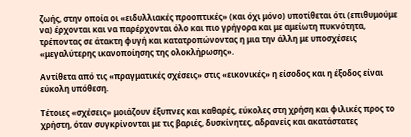ζωής, στην οποία οι «ειδυλλιακές προοπτικές» (και όχι μόνο) υποτίθεται ότι (επιθυμούμε να) έρχονται και να παρέρχονται όλο και πιο γρήγορα και με αμείωτη πυκνότητα, τρέποντας σε άτακτη φυγή και κατατροπώνοντας η μια την άλλη με υποσχέσεις «μεγαλύτερης ικανοποίησης της ολοκλήρωσης».

Αντίθετα από τις «πραγματικές σχέσεις» στις «εικονικές» η είσοδος και η έξοδος είναι εύκολη υπόθεση.

Τέτοιες «σχέσεις» μοιάζουν έξυπνες και καθαρές, εύκολες στη χρήση και φιλικές προς το χρήστη, όταν συγκρίνονται με τις βαριές, δυσκίνητες, αδρανείς και ακατάστατες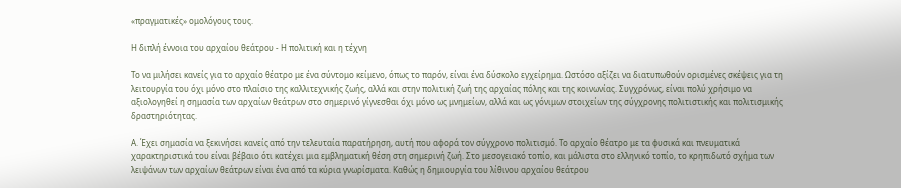«πραγματικές» ομολόγους τους.

Η διπλή έννοια του αρχαίου θεάτρου - Η πολιτική και η τέχνη

Το να μιλήσει κανείς για το αρχαίο θέατρο με ένα σύντομο κείμενο, όπως το παρόν, είναι ένα δύσκολο εγχείρημα. Ωστόσο αξίζει να διατυπωθούν ορισμένες σκέψεις για τη λειτουργία του όχι μόνο στο πλαίσιο της καλλιτεχνικής ζωής, αλλά και στην πολιτική ζωή της αρχαίας πόλης και της κοινωνίας. Συγχρόνως, είναι πολύ χρήσιμο να αξιολογηθεί η σημασία των αρχαίων θεάτρων στο σημερινό γίγνεσθαι όχι μόνο ως μνημείων, αλλά και ως γόνιμων στοιχείων της σύγχρονης πολιτιστικής και πολιτισμικής δραστηριότητας.

Α. Έχει σημασία να ξεκινήσει κανείς από την τελευταία παρατήρηση, αυτή που αφορά τον σύγχρονο πολιτισμό. Το αρχαίο θέατρο με τα φυσικά και πνευματικά χαρακτηριστικά του είναι βέβαιο ότι κατέχει μια εμβληματική θέση στη σημερινή ζωή. Στο μεσογειακό τοπίο, και μάλιστα στο ελληνικό τοπίο, το κρηπιδωτό σχήμα των λειψάνων των αρχαίων θεάτρων είναι ένα από τα κύρια γνωρίσματα. Καθώς η δημιουργία του λίθινου αρχαίου θεάτρου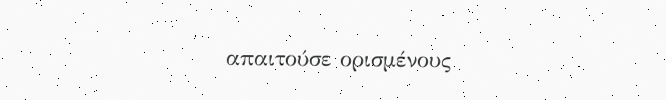απαιτούσε ορισμένους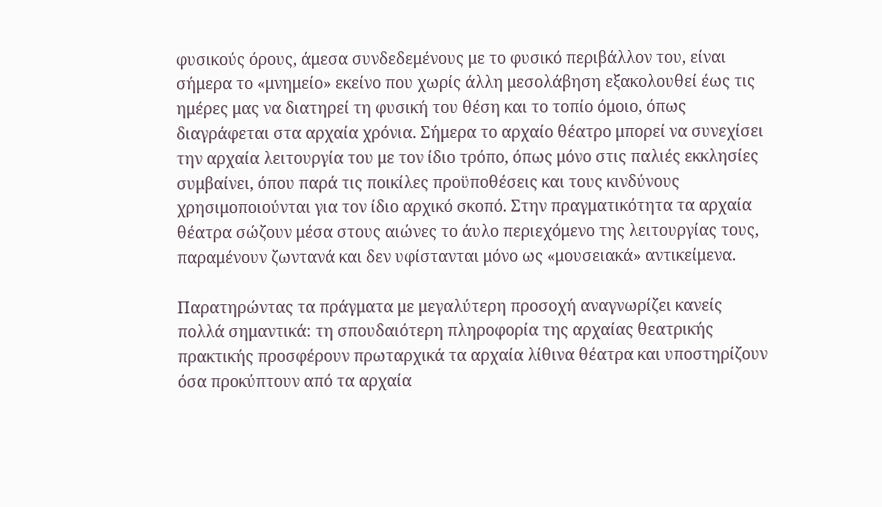φυσικούς όρους, άμεσα συνδεδεμένους με το φυσικό περιβάλλον του, είναι σήμερα το «μνημείο» εκείνο που χωρίς άλλη μεσολάβηση εξακολουθεί έως τις ημέρες μας να διατηρεί τη φυσική του θέση και το τοπίο όμοιο, όπως διαγράφεται στα αρχαία χρόνια. Σήμερα το αρχαίο θέατρο μπορεί να συνεχίσει την αρχαία λειτουργία του με τον ίδιο τρόπο, όπως μόνο στις παλιές εκκλησίες συμβαίνει, όπου παρά τις ποικίλες προϋποθέσεις και τους κινδύνους χρησιμοποιούνται για τον ίδιο αρχικό σκοπό. Στην πραγματικότητα τα αρχαία θέατρα σώζουν μέσα στους αιώνες το άυλο περιεχόμενο της λειτουργίας τους, παραμένουν ζωντανά και δεν υφίστανται μόνο ως «μουσειακά» αντικείμενα.

Παρατηρώντας τα πράγματα με μεγαλύτερη προσοχή αναγνωρίζει κανείς πολλά σημαντικά: τη σπουδαιότερη πληροφορία της αρχαίας θεατρικής πρακτικής προσφέρουν πρωταρχικά τα αρχαία λίθινα θέατρα και υποστηρίζουν όσα προκύπτουν από τα αρχαία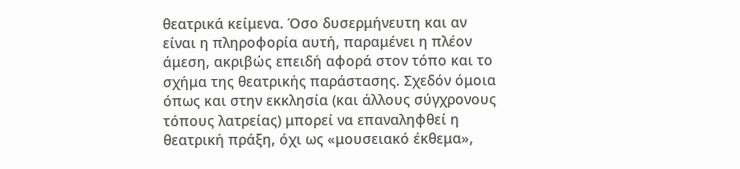θεατρικά κείμενα. Όσο δυσερμήνευτη και αν είναι η πληροφορία αυτή, παραμένει η πλέον άμεση, ακριβώς επειδή αφορά στον τόπο και το σχήμα της θεατρικής παράστασης. Σχεδόν όμοια όπως και στην εκκλησία (και άλλους σύγχρονους τόπους λατρείας) μπορεί να επαναληφθεί η θεατρική πράξη, όχι ως «μουσειακό έκθεμα»,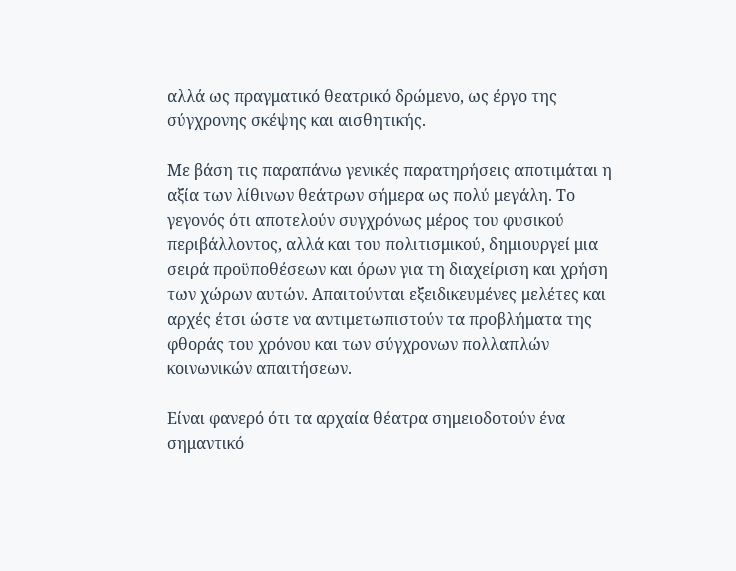αλλά ως πραγματικό θεατρικό δρώμενο, ως έργο της σύγχρονης σκέψης και αισθητικής.

Με βάση τις παραπάνω γενικές παρατηρήσεις αποτιμάται η αξία των λίθινων θεάτρων σήμερα ως πολύ μεγάλη. Το γεγονός ότι αποτελούν συγχρόνως μέρος του φυσικού περιβάλλοντος, αλλά και του πολιτισμικού, δημιουργεί μια σειρά προϋποθέσεων και όρων για τη διαχείριση και χρήση των χώρων αυτών. Απαιτούνται εξειδικευμένες μελέτες και αρχές έτσι ώστε να αντιμετωπιστούν τα προβλήματα της φθοράς του χρόνου και των σύγχρονων πολλαπλών κοινωνικών απαιτήσεων.

Είναι φανερό ότι τα αρχαία θέατρα σημειοδοτούν ένα σημαντικό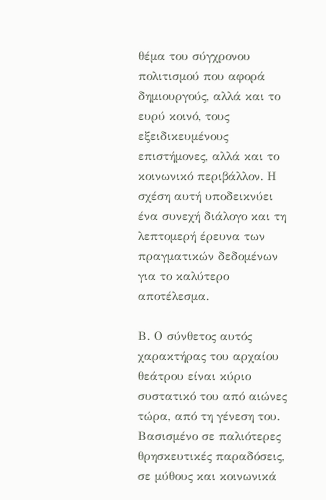θέμα του σύγχρονου πολιτισμού που αφορά δημιουργούς, αλλά και το ευρύ κοινό, τους εξειδικευμένους επιστήμονες, αλλά και το κοινωνικό περιβάλλον. Η σχέση αυτή υποδεικνύει ένα συνεχή διάλογο και τη λεπτομερή έρευνα των πραγματικών δεδομένων για το καλύτερο αποτέλεσμα.

Β. Ο σύνθετος αυτός χαρακτήρας του αρχαίου θεάτρου είναι κύριο συστατικό του από αιώνες τώρα, από τη γένεση του. Βασισμένο σε παλιότερες θρησκευτικές παραδόσεις, σε μύθους και κοινωνικά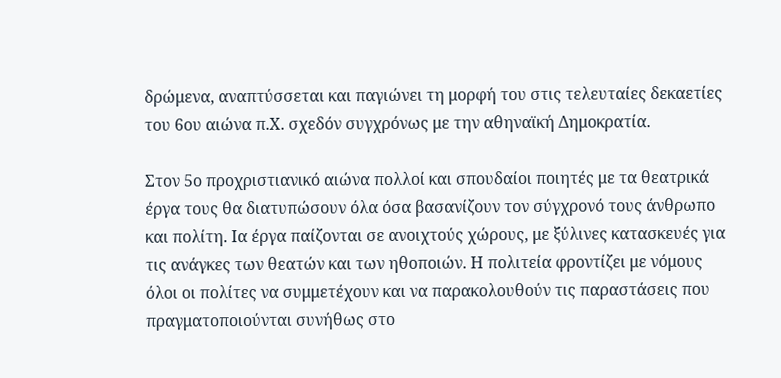δρώμενα, αναπτύσσεται και παγιώνει τη μορφή του στις τελευταίες δεκαετίες του 6ου αιώνα π.Χ. σχεδόν συγχρόνως με την αθηναϊκή Δημοκρατία.

Στον 5ο προχριστιανικό αιώνα πολλοί και σπουδαίοι ποιητές με τα θεατρικά έργα τους θα διατυπώσουν όλα όσα βασανίζουν τον σύγχρονό τους άνθρωπο και πολίτη. Ια έργα παίζονται σε ανοιχτούς χώρους, με ξύλινες κατασκευές για τις ανάγκες των θεατών και των ηθοποιών. Η πολιτεία φροντίζει με νόμους όλοι οι πολίτες να συμμετέχουν και να παρακολουθούν τις παραστάσεις που πραγματοποιούνται συνήθως στο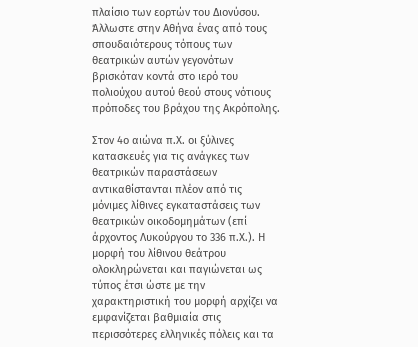πλαίσιο των εορτών του Διονύσου. Άλλωστε στην Αθήνα ένας από τους σπουδαιότερους τόπους των θεατρικών αυτών γεγονότων βρισκόταν κοντά στο ιερό του πολιούχου αυτού θεού στους νότιους πρόποδες του βράχου της Ακρόπολης.

Στον 4ο αιώνα π.Χ. οι ξύλινες κατασκευές για τις ανάγκες των θεατρικών παραστάσεων αντικαθίστανται πλέον από τις μόνιμες λίθινες εγκαταστάσεις των θεατρικών οικοδομημάτων (επί άρχοντος Λυκούργου το 336 π.Χ.). Η μορφή του λίθινου θεάτρου ολοκληρώνεται και παγιώνεται ως τύπος έτσι ώστε με την χαρακτηριστική του μορφή αρχίζει να εμφανίζεται βαθμιαία στις περισσότερες ελληνικές πόλεις και τα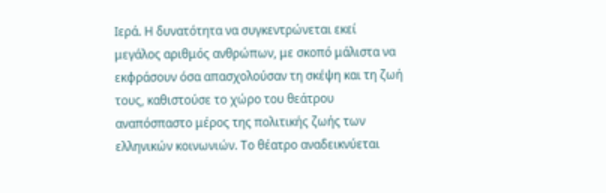Ιερά. Η δυνατότητα να συγκεντρώνεται εκεί μεγάλος αριθμός ανθρώπων, με σκοπό μάλιστα να εκφράσουν όσα απασχολούσαν τη σκέψη και τη ζωή τους, καθιστούσε το χώρο του θεάτρου αναπόσπαστο μέρος της πολιτικής ζωής των ελληνικών κοινωνιών. Το θέατρο αναδεικνύεται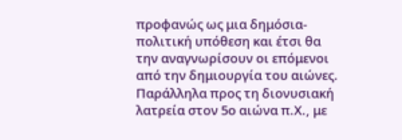προφανώς ως μια δημόσια-πολιτική υπόθεση και έτσι θα την αναγνωρίσουν οι επόμενοι από την δημιουργία του αιώνες. Παράλληλα προς τη διονυσιακή λατρεία στον 5ο αιώνα π.Χ., με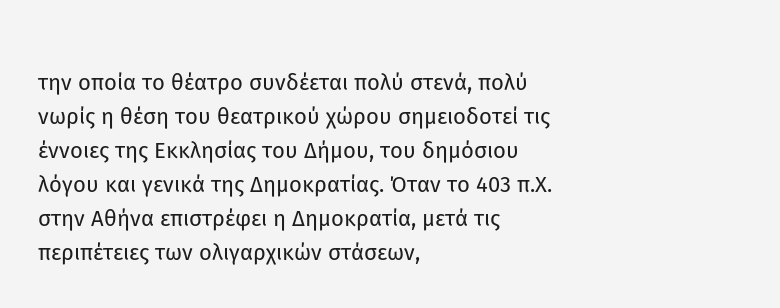την οποία το θέατρο συνδέεται πολύ στενά, πολύ νωρίς η θέση του θεατρικού χώρου σημειοδοτεί τις έννοιες της Εκκλησίας του Δήμου, του δημόσιου λόγου και γενικά της Δημοκρατίας. Όταν το 403 π.Χ. στην Αθήνα επιστρέφει η Δημοκρατία, μετά τις περιπέτειες των ολιγαρχικών στάσεων,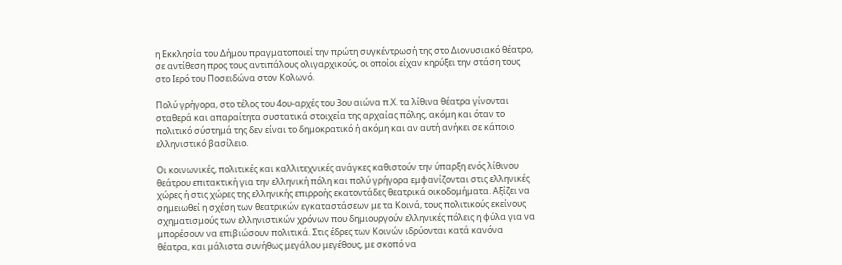η Εκκλησία του Δήμου πραγματοποιεί την πρώτη συγκέντρωσή της στο Διονυσιακό θέατρο, σε αντίθεση προς τους αντιπάλους ολιγαρχικούς, οι οποίοι είχαν κηρύξει την στάση τους στο Ιερό του Ποσειδώνα στον Κολωνό.

Πολύ γρήγορα, στο τέλος του 4ου-αρχές του 3ου αιώνα π.Χ. τα λίθινα θέατρα γίνονται σταθερά και απαραίτητα συστατικά στοιχεία της αρχαίας πόλης, ακόμη και όταν το πολιτικό σύστημά της δεν είναι το δημοκρατικό ή ακόμη και αν αυτή ανήκει σε κάποιο ελληνιστικό βασίλειο.

Οι κοινωνικές, πολιτικές και καλλιτεχνικές ανάγκες καθιστούν την ύπαρξη ενός λίθινου θεάτρου επιτακτική για την ελληνική πόλη και πολύ γρήγορα εμφανίζονται στις ελληνικές χώρες ή στις χώρες της ελληνικής επιρροής εκατοντάδες θεατρικά οικοδομήματα. Αξίζει να σημειωθεί η σχέση των θεατρικών εγκαταστάσεων με τα Κοινά, τους πολιτικούς εκείνους σχηματισμούς των ελληνιστικών χρόνων που δημιουργούν ελληνικές πόλεις η φύλα για να μπορέσουν να επιβιώσουν πολιτικά. Στις έδρες των Κοινών ιδρύονται κατά κανόνα θέατρα, και μάλιστα συνήθως μεγάλου μεγέθους, με σκοπό να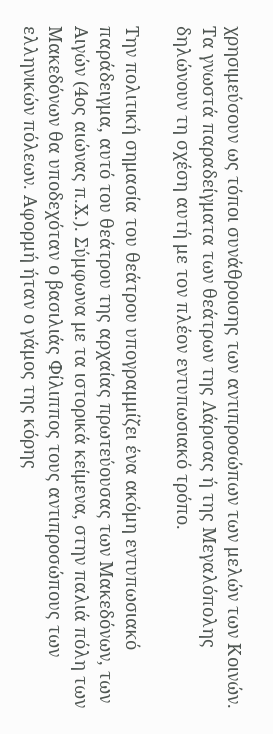χρησιμεύσουν ως τόποι συνάθροισης των αντιπροσώπων των μελών των Κοινών. Τα γνωστά παραδείγματα των θεάτρων της Λάρισας ή της Μεγαλόπολης δηλώνουν τη σχέση αυτή με τον πλέον εντυπωσιακό τρόπο.

Την πολιτική σημασία του θεάτρου υπογραμμίζει ένα ακόμη εντυπωσιακό παράδειγμα, αυτό του θεάτρου της αρχαίας πρωτεύουσας των Μακεδόνων, των Αιγών (4ος αιώνας π.Χ.). Σύμφωνα με τα ιστορικά κείμενα, στην παλιά πόλη των Μακεδόνων θα υποδεχόταν ο βασιλιάς Φίλιππος τους αντιπροσώπους των ελληνικών πόλεων. Αφορμή ήταν ο γάμος της κόρης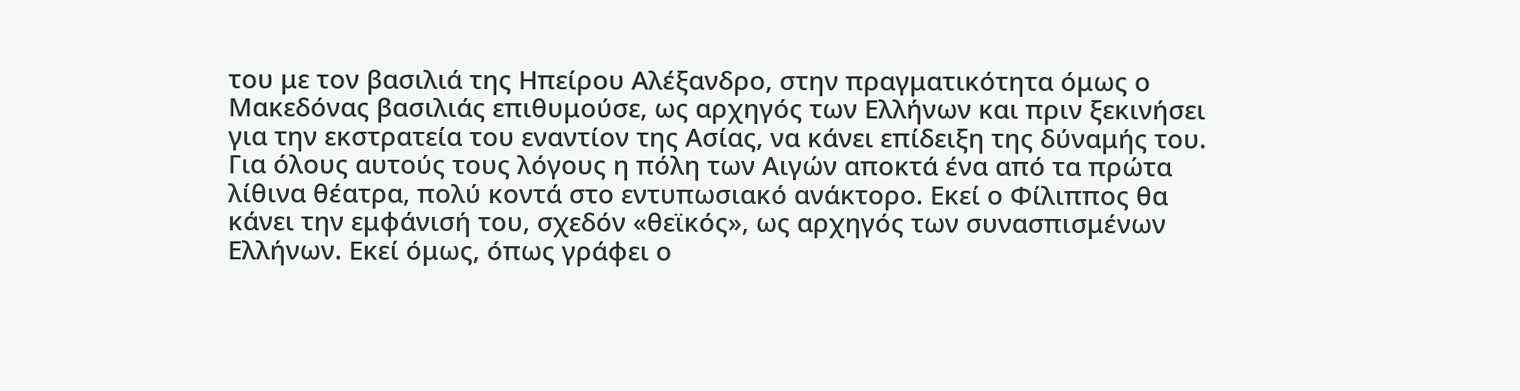του με τον βασιλιά της Ηπείρου Αλέξανδρο, στην πραγματικότητα όμως ο Μακεδόνας βασιλιάς επιθυμούσε, ως αρχηγός των Ελλήνων και πριν ξεκινήσει για την εκστρατεία του εναντίον της Ασίας, να κάνει επίδειξη της δύναμής του. Για όλους αυτούς τους λόγους η πόλη των Αιγών αποκτά ένα από τα πρώτα λίθινα θέατρα, πολύ κοντά στο εντυπωσιακό ανάκτορο. Εκεί ο Φίλιππος θα κάνει την εμφάνισή του, σχεδόν «θεϊκός», ως αρχηγός των συνασπισμένων Ελλήνων. Εκεί όμως, όπως γράφει ο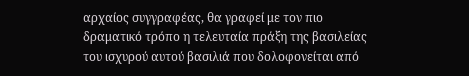αρχαίος συγγραφέας, θα γραφεί με τον πιο δραματικό τρόπο η τελευταία πράξη της βασιλείας του ισχυρού αυτού βασιλιά που δολοφονείται από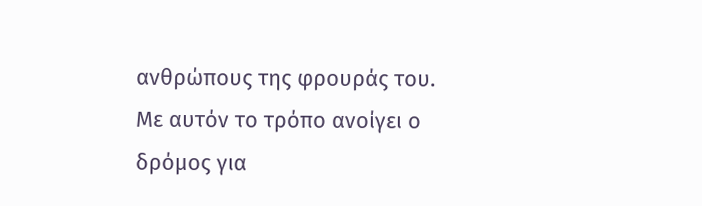ανθρώπους της φρουράς του. Με αυτόν το τρόπο ανοίγει ο δρόμος για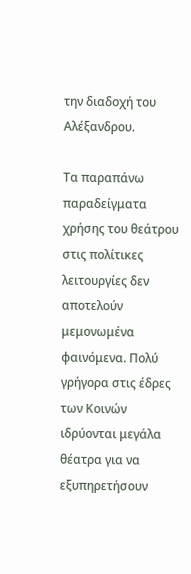την διαδοχή του Αλέξανδρου.

Τα παραπάνω παραδείγματα χρήσης του θεάτρου στις πολίτικες λειτουργίες δεν αποτελούν μεμονωμένα φαινόμενα. Πολύ γρήγορα στις έδρες των Κοινών ιδρύονται μεγάλα θέατρα για να εξυπηρετήσουν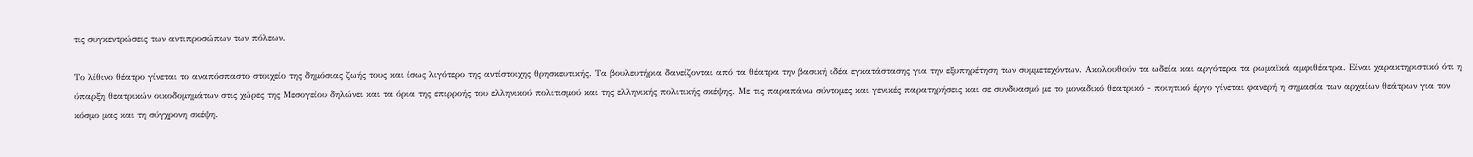τις συγκεντρώσεις των αντιπροσώπων των πόλεων.

Το λίθινο θέατρο γίνεται το αναπόσπαστο στοιχείο της δημόσιας ζωής τους και ίσως λιγότερο της αντίστοιχης θρησκευτικής. Τα βουλευτήρια δανείζονται από τα θέατρα την βασική ιδέα εγκατάστασης για την εξυπηρέτηση των συμμετεχόντων. Ακολουθούν τα ωδεία και αργότερα τα ρωμαϊκά αμφιθέατρα. Είναι χαρακτηριστικό ότι η ύπαρξη θεατρικών οικοδομημάτων στις χώρες της Μεσογείου δηλώνει και τα όρια της επιρροής του ελληνικού πολιτισμού και της ελληνικής πολιτικής σκέψης. Με τις παραπάνω σύντομες και γενικές παρατηρήσεις και σε συνδυασμό με το μοναδικό θεατρικό - ποιητικό έργο γίνεται φανερή η σημασία των αρχαίων θεάτρων για τον κόσμο μας και τη σύγχρονη σκέψη.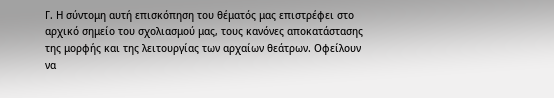Γ. Η σύντομη αυτή επισκόπηση του θέματός μας επιστρέφει στο αρχικό σημείο του σχολιασμού μας, τους κανόνες αποκατάστασης της μορφής και της λειτουργίας των αρχαίων θεάτρων. Οφείλουν να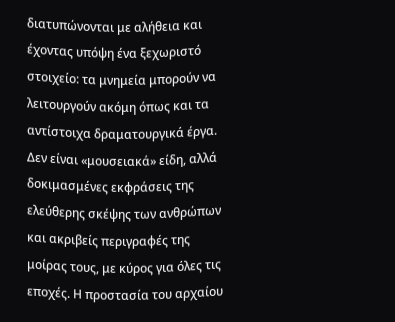διατυπώνονται με αλήθεια και έχοντας υπόψη ένα ξεχωριστό στοιχείο: τα μνημεία μπορούν να λειτουργούν ακόμη όπως και τα αντίστοιχα δραματουργικά έργα. Δεν είναι «μουσειακά» είδη, αλλά δοκιμασμένες εκφράσεις της ελεύθερης σκέψης των ανθρώπων και ακριβείς περιγραφές της μοίρας τους, με κύρος για όλες τις εποχές. Η προστασία του αρχαίου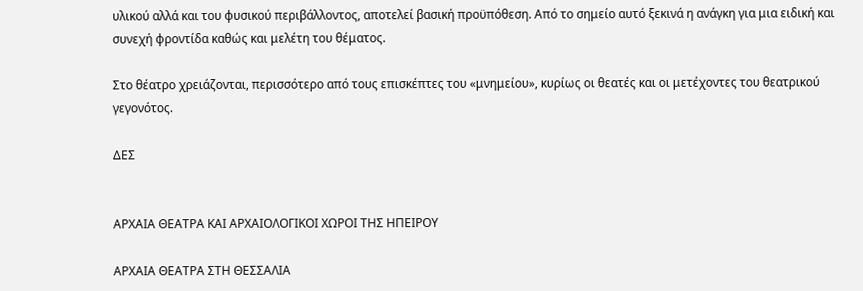υλικού αλλά και του φυσικού περιβάλλοντος, αποτελεί βασική προϋπόθεση. Από το σημείο αυτό ξεκινά η ανάγκη για μια ειδική και συνεχή φροντίδα καθώς και μελέτη του θέματος.

Στο θέατρο χρειάζονται, περισσότερο από τους επισκέπτες του «μνημείου», κυρίως οι θεατές και οι μετέχοντες του θεατρικού γεγονότος.

ΔΕΣ


ΑΡΧΑΙΑ ΘΕΑΤΡΑ ΚΑΙ ΑΡΧΑΙΟΛΟΓΙΚΟΙ ΧΩΡΟΙ ΤΗΣ ΗΠΕΙΡΟΥ

ΑΡΧΑΙΑ ΘΕΑΤΡΑ ΣΤΗ ΘΕΣΣΑΛΙΑ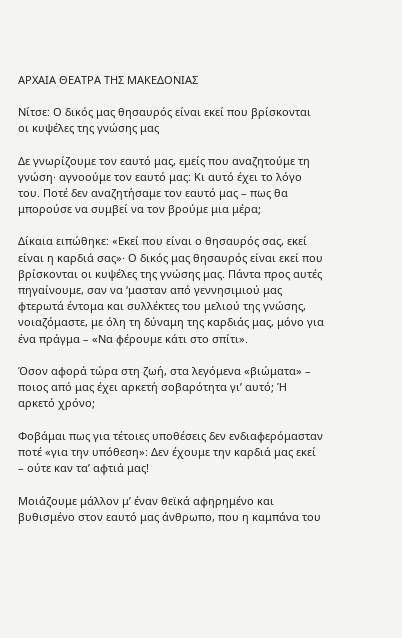ΑΡΧΑΙΑ ΘΕΑΤΡΑ ΤΗΣ ΜΑΚΕΔΟΝΙΑΣ

Νίτσε: Ο δικός μας θησαυρός είναι εκεί που βρίσκονται οι κυψέλες της γνώσης μας

Δε γνωρίζουμε τον εαυτό μας, εμείς που αναζητούμε τη γνώση· αγνοούμε τον εαυτό μας: Κι αυτό έχει το λόγο του. Ποτέ δεν αναζητήσαμε τον εαυτό μας – πως θα μπορούσε να συμβεί να τον βρούμε μια μέρα;

Δίκαια ειπώθηκε: «Eκεί που είναι ο θησαυρός σας, εκεί είναι η καρδιά σας»· Ο δικός μας θησαυρός είναι εκεί που βρίσκονται οι κυψέλες της γνώσης μας. Πάντα προς αυτές πηγαίνουμε, σαν να ‘μασταν από γεννησιμιού μας φτερωτά έντομα και συλλέκτες του μελιού της γνώσης, νοιαζόμαστε, με όλη τη δύναμη της καρδιάς μας, μόνο για ένα πράγμα – «Να φέρουμε κάτι στο σπίτι».

Όσον αφορά τώρα στη ζωή, στα λεγόμενα «βιώματα» – ποιος από μας έχει αρκετή σοβαρότητα γι’ αυτό; Ή αρκετό χρόνο;

Φοβάμαι πως για τέτοιες υποθέσεις δεν ενδιαφερόμασταν ποτέ «για την υπόθεση»: Δεν έχουμε την καρδιά μας εκεί – ούτε καν τα’ αφτιά μας!

Μοιάζουμε μάλλον μ’ έναν θεϊκά αφηρημένο και βυθισμένο στον εαυτό μας άνθρωπο, που η καμπάνα του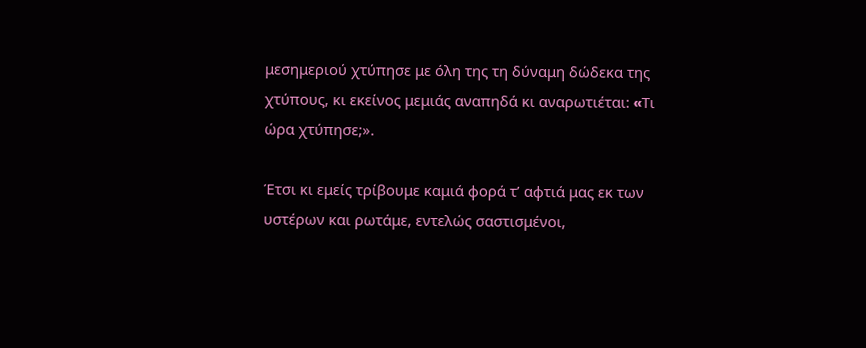μεσημεριού χτύπησε με όλη της τη δύναμη δώδεκα της χτύπους, κι εκείνος μεμιάς αναπηδά κι αναρωτιέται: «Tι ώρα χτύπησε;».

Έτσι κι εμείς τρίβουμε καμιά φορά τ’ αφτιά μας εκ των υστέρων και ρωτάμε, εντελώς σαστισμένοι,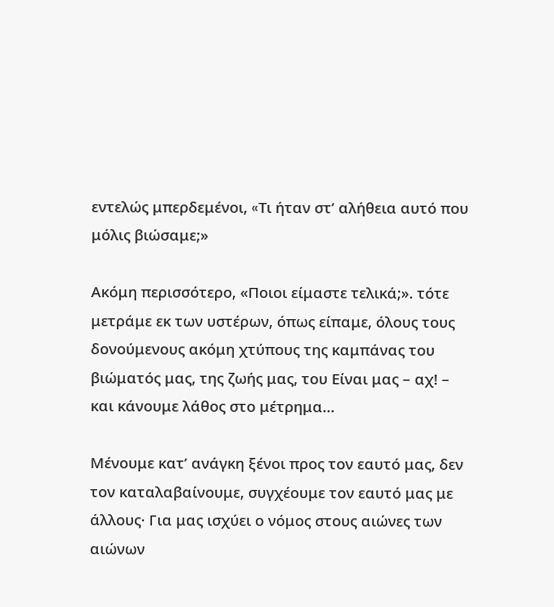εντελώς μπερδεμένοι, «Tι ήταν στ’ αλήθεια αυτό που μόλις βιώσαμε;»

Ακόμη περισσότερο, «Ποιοι είμαστε τελικά;». τότε μετράμε εκ των υστέρων, όπως είπαμε, όλους τους δονούμενους ακόμη χτύπους της καμπάνας του βιώματός μας, της ζωής μας, του Είναι μας – αχ! – και κάνουμε λάθος στο μέτρημα…

Μένουμε κατ’ ανάγκη ξένοι προς τον εαυτό μας, δεν τον καταλαβαίνουμε, συγχέουμε τον εαυτό μας με άλλους· Για μας ισχύει ο νόμος στους αιώνες των αιώνων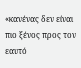«κανένας δεν είναι πιο ξένος προς τον εαυτό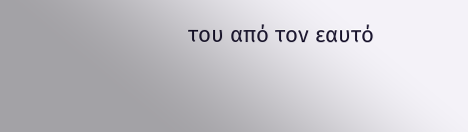του από τον εαυτό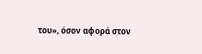του», όσον αφορά στον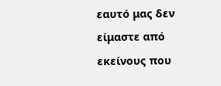εαυτό μας δεν είμαστε από εκείνους που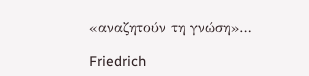«αναζητούν τη γνώση»…

Friedrich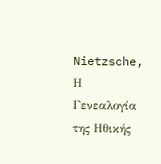Nietzsche, Η Γενεαλογία της Ηθικής